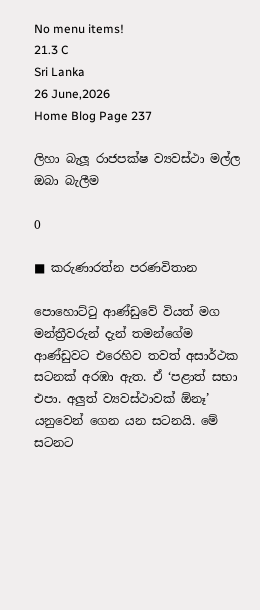No menu items!
21.3 C
Sri Lanka
26 June,2026
Home Blog Page 237

ලිහා බැලූ රාජපක්ෂ ව්‍යවස්ථා මල්ල ඔබා බැලීම

0

■ කරුණාරත්න පරණවිතාන

පොහොට්ටු ආණ්ඩුවේ වියත් මග මන්ත්‍රීවරුන් දැන් තමන්ගේම ආණ්ඩුවට එරෙහිව තවත් අසාර්ථක සටනක් අරඹා ඇත. ඒ ‘පළාත් සභා එපා. අලු‍ත් ව්‍යවස්ථාවක් ඕනෑ’ යනුවෙන් ගෙන යන සටනයි. මේ සටනට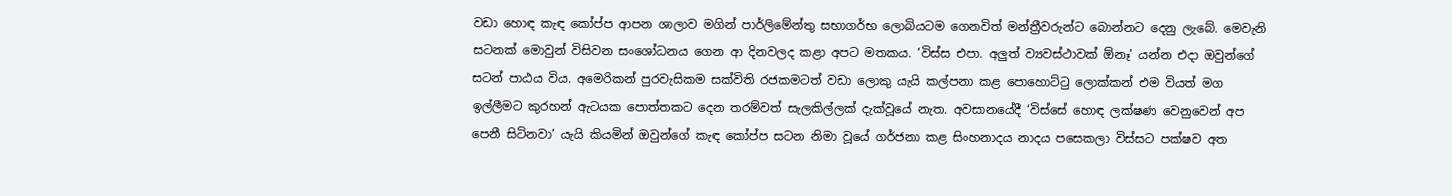වඩා හොඳ කැඳ කෝප්ප ආපන ශාලාව මගින් පාර්ලිමේන්තු සභාගර්භ ලොබියටම ගෙනවිත් මන්ත්‍රීවරුන්ට බොන්නට දෙනු ලැබේ. මෙවැනි සටනක් මොවුන් විසිවන සංශෝධනය ගෙන ආ දිනවලද කළා අපට මතකය. ‘විස්ස එපා. අලු‍ත් ව්‍යවස්ථාවක් ඕනෑ’ යන්න එදා ඔවුන්ගේ සටන් පාඨය විය. අමෙරිකන් පුරවැසිකම සක්විති රජකමටත් වඩා ලොකු යැයි කල්පනා කළ පොහොට්ටු ලොක්කන් එම වියත් මග ඉල්ලීමට කුරහන් ඇටයක පොත්තකට දෙන තරම්වත් සැලකිල්ලක් දැක්වූයේ නැත. අවසානයේදී ‘විස්සේ හොඳ ලක්ෂණ වෙනුවෙන් අප පෙනී සිටිනවා’ යැයි කියමින් ඔවුන්ගේ කැඳ කෝප්ප සටන නිමා වූයේ ගර්ජනා කළ සිංහනාදය නාදය පසෙකලා විස්සට පක්ෂව අත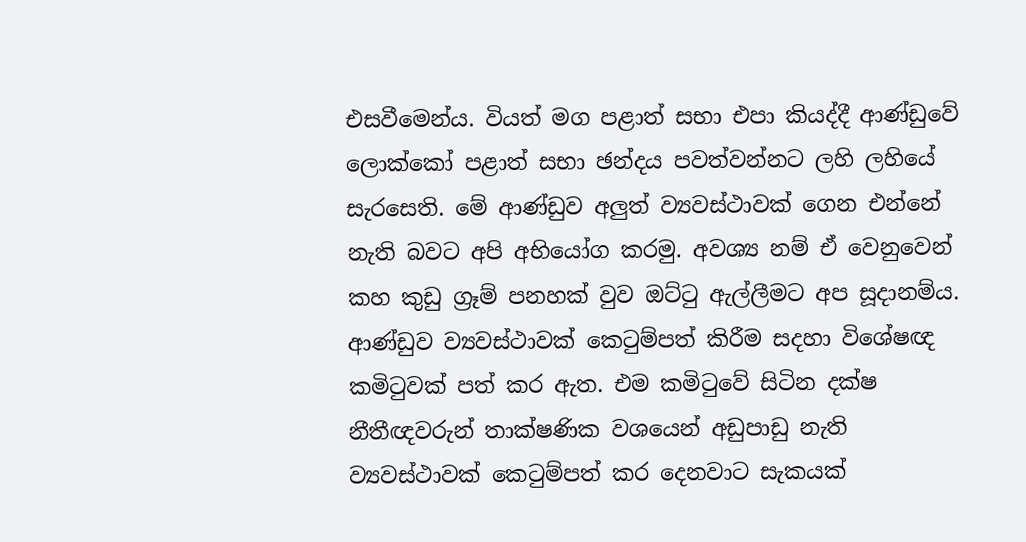එසවීමෙන්ය. වියත් මග පළාත් සභා එපා කියද්දී ආණ්ඩුවේ ලොක්කෝ පළාත් සභා ඡන්දය පවත්වන්නට ලහි ලහියේ සැරසෙති. මේ ආණ්ඩුව අලු‍ත් ව්‍යවස්ථාවක් ගෙන එන්නේ නැති බවට අපි අභියෝග කරමු. අවශ්‍ය නම් ඒ වෙනුවෙන් කහ කුඩු ග්‍රෑම් පනහක් වුව ඔට්ටු ඇල්ලීමට අප සූදානම්ය.
ආණ්ඩුව ව්‍යවස්ථාවක් කෙටුම්පත් කිරීම සදහා විශේෂඥ කමිටුවක් පත් කර ඇත. එම කමිටුවේ සිටින දක්ෂ නීතීඥවරුන් තාක්ෂණික වශයෙන් අඩුපාඩු නැති ව්‍යවස්ථාවක් කෙටුම්පත් කර දෙනවාට සැකයක්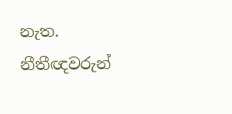නැත. නීතීඥවරුන්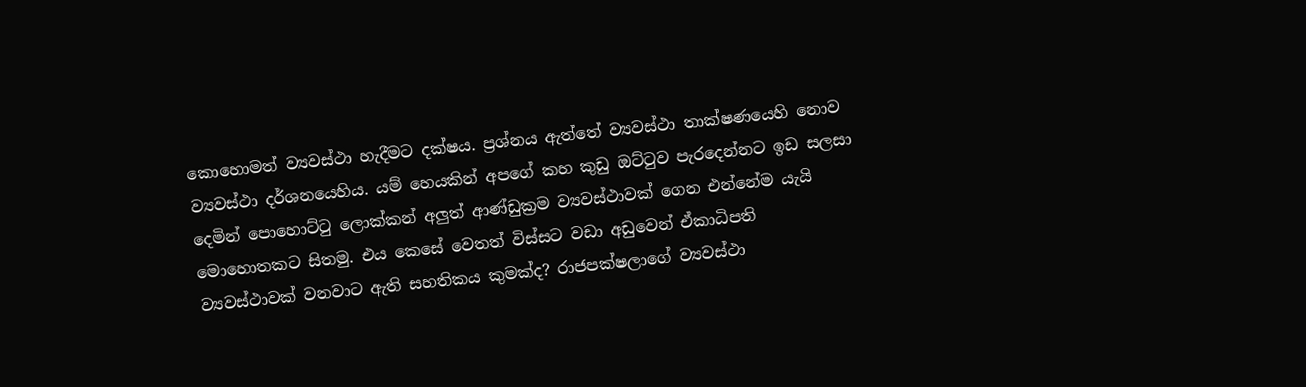කොහොමත් ව්‍යවස්ථා හැදීමට දක්ෂය. ප්‍රශ්නය ඇත්තේ ව්‍යවස්ථා තාක්ෂණයෙහි නොව ව්‍යවස්ථා දර්ශනයෙහිය. යම් හෙයකින් අපගේ කහ කුඩු ඔට්ටුව පැරදෙන්නට ඉඩ සලසා දෙමින් පොහොට්ටු ලොක්කන් අලු‍ත් ආණ්ඩුක්‍රම ව්‍යවස්ථාවක් ගෙන එන්නේම යැයි මොහොතකට සිතමු. එය කෙසේ වෙතත් විස්සට වඩා අඩුවෙන් ඒකාධිපති ව්‍යවස්ථාවක් වනවාට ඇති සහතිකය කුමක්ද? රාජපක්ෂලාගේ ව්‍යවස්ථා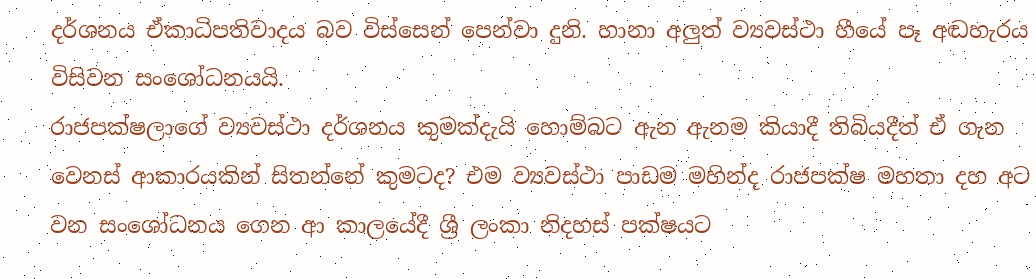දර්ශනය ඒකාධිපතිවාදය බව විස්සෙන් පෙන්වා දුනි. හානා අලු‍ත් ව්‍යවස්ථා හීයේ පෑ අඬහැරය විසිවන සංශෝධනයයි.
රාජපක්ෂලාගේ ව්‍යවස්ථා දර්ශනය කුමක්දැයි හොම්බට ඇන ඇනම කියාදී තිබියදීත් ඒ ගැන වෙනස් ආකාරයකින් සිතන්නේ කුමටද? එම ව්‍යවස්ථා පාඩම මහින්ද රාජපක්ෂ මහතා දහ අට වන සංශෝධනය ගෙන ආ කාලයේදී ශ්‍රී ලංකා නිදහස් පක්ෂයට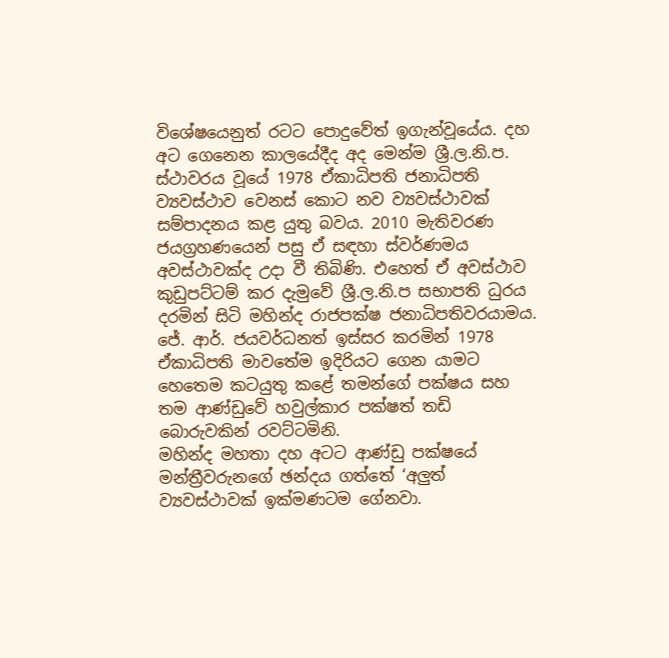විශේෂයෙනුත් රටට පොදුවේත් ඉගැන්වූයේය. දහ අට ගෙනෙන කාලයේදීද අද මෙන්ම ශ්‍රී.ල.නි.ප. ස්ථාවරය වූයේ 1978 ඒකාධිපති ජනාධිපති ව්‍යවස්ථාව වෙනස් කොට නව ව්‍යවස්ථාවක් සම්පාදනය කළ යුතු බවය. 2010 මැතිවරණ ජයග්‍රහණයෙන් පසු ඒ සඳහා ස්වර්ණමය අවස්ථාවක්ද උදා වී තිබිණි. එහෙත් ඒ අවස්ථාව කුඩුපට්ටම් කර දැමුවේ ශ්‍රී.ල.නි.ප සභාපති ධුරය දරමින් සිටි මහින්ද රාජපක්ෂ ජනාධිපතිවරයාමය. ජේ. ආර්. ජයවර්ධනත් ඉස්සර කරමින් 1978 ඒකාධිපති මාවතේම ඉදිරියට ගෙන යාමට හෙතෙම කටයුතු කළේ තමන්ගේ පක්ෂය සහ තම ආණ්ඩුවේ හවුල්කාර පක්ෂත් තඩි බොරුවකින් රවට්ටමිනි.
මහින්ද මහතා දහ අටට ආණ්ඩු පක්ෂයේ මන්ත්‍රීවරුනගේ ඡන්දය ගත්තේ ‘අලු‍ත් ව්‍යවස්ථාවක් ඉක්මණටම ගේනවා.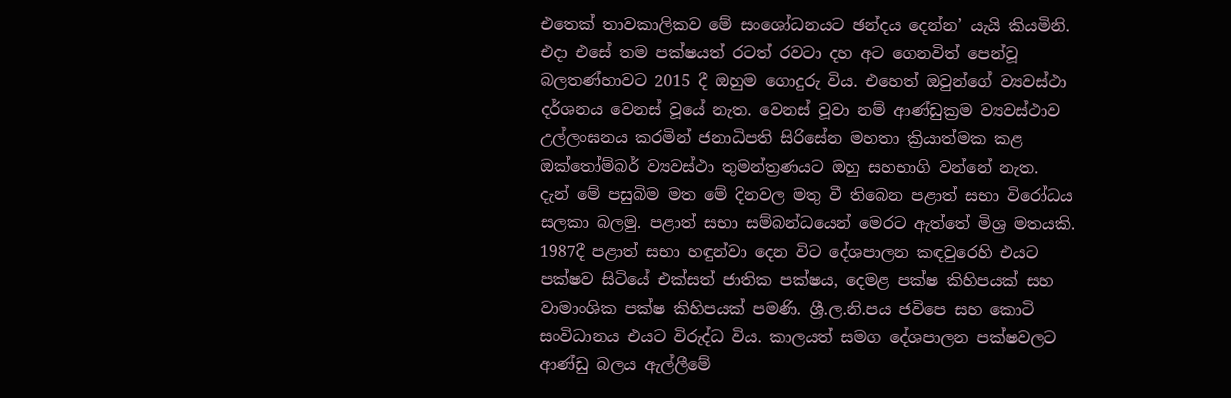එතෙක් තාවකාලිකව මේ සංශෝධනයට ඡන්දය දෙන්න’ යැයි කියමිනි. එදා එසේ තම පක්ෂයත් රටත් රවටා දහ අට ගෙනවිත් පෙන්වූ බලතණ්හාවට 2015 දී ඔහුම ගොදුරු විය. එහෙත් ඔවුන්ගේ ව්‍යවස්ථා දර්ශනය වෙනස් වූයේ නැත. වෙනස් වූවා නම් ආණ්ඩුක්‍රම ව්‍යවස්ථාව උල්ලංඝනය කරමින් ජනාධිපති සිරිසේන මහතා ක්‍රියාත්මක කළ ඔක්තෝම්බර් ව්‍යවස්ථා තුමන්ත්‍රණයට ඔහු සහභාගි වන්නේ නැත.
දැන් මේ පසුබිම මත මේ දිනවල මතු වී තිබෙන පළාත් සභා විරෝධය සලකා බලමු. පළාත් සභා සම්බන්ධයෙන් මෙරට ඇත්තේ මිශ්‍ර මතයකි. 1987දී පළාත් සභා හඳුන්වා දෙන විට දේශපාලන කඳවුරෙහි එයට පක්ෂව සිටියේ එක්සත් ජාතික පක්ෂය, දෙමළ පක්ෂ කිහිපයක් සහ වාමාංශික පක්ෂ කිහිපයක් පමණි. ශ්‍රී.ල.නි.පය ජවිපෙ සහ කොටි සංවිධානය එයට විරුද්ධ විය. කාලයත් සමග දේශපාලන පක්ෂවලට ආණ්ඩු බලය ඇල්ලීමේ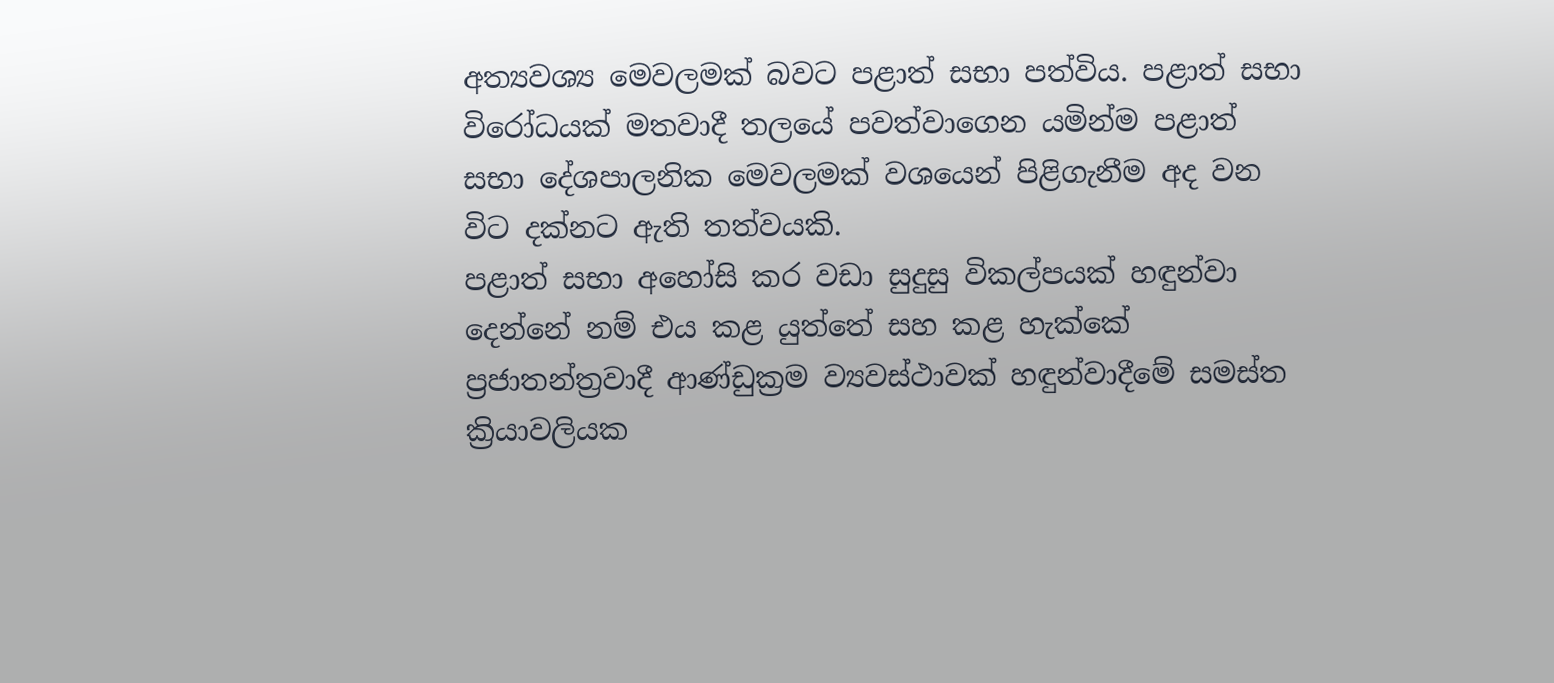අත්‍යවශ්‍ය මෙවලමක් බවට පළාත් සභා පත්විය. පළාත් සභා විරෝධයක් මතවාදී තලයේ පවත්වාගෙන යමින්ම පළාත් සභා දේශපාලනික මෙවලමක් වශයෙන් පිළිගැනීම අද වන විට දක්නට ඇති තත්වයකි.
පළාත් සභා අහෝසි කර වඩා සුදුසු විකල්පයක් හඳුන්වා දෙන්නේ නම් එය කළ යුත්තේ සහ කළ හැක්කේ ප්‍රජාතන්ත්‍රවාදී ආණ්ඩුක්‍රම ව්‍යවස්ථාවක් හඳුන්වාදීමේ සමස්ත ක්‍රියාවලියක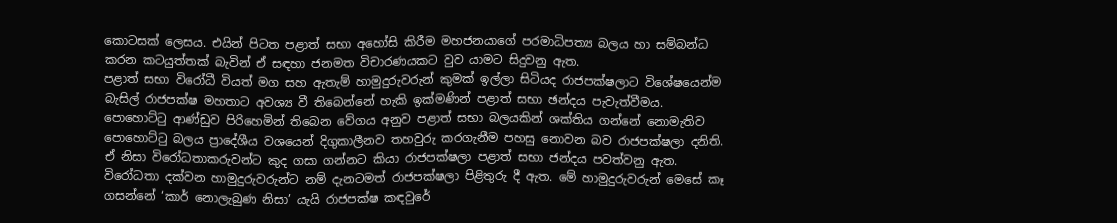කොටසක් ලෙසය. එයින් පිටත පළාත් සභා අහෝසි කිරීම මහජනයාගේ පරමාධිපත්‍ය බලය හා සම්බන්ධ කරන කටයුත්තක් බැවින් ඒ සඳහා ජනමත විචාරණයකට වුව යාමට සිදුවනු ඇත.
පළාත් සභා විරෝධී වියත් මග සහ ඇතැම් හාමුදුරුවරුන් කුමක් ඉල්ලා සිටියද රාජපක්ෂලාට විශේෂයෙන්ම බැසිල් රාජපක්ෂ මහතාට අවශ්‍ය වී තිබෙන්නේ හැකි ඉක්මණින් පළාත් සභා ඡන්දය පැවැත්වීමය. පොහොට්ටු ආණ්ඩුව පිරිහෙමින් තිබෙන වේගය අනුව පළාත් සභා බලයකින් ශක්තිය ගන්නේ නොමැතිව පොහොට්ටු බලය ප්‍රාදේශීය වශයෙන් දිගුකාලීනව තහවුරු කරගැනීම පහසු නොවන බව රාජපක්ෂලා දනිති. ඒ නිසා විරෝධතාකරුවන්ට කුද ගසා ගන්නට කියා රාජපක්ෂලා පළාත් සභා ජන්දය පවත්වනු ඇත.
විරෝධතා දක්වන හාමුදුරුවරුන්ට නම් දැනටමත් රාජපක්ෂලා පිළිතුරු දී ඇත. මේ හාමුදුරුවරුන් මෙසේ කෑ ගසන්නේ ‘කාර් නොලැබුණ නිසා’ යැයි රාජපක්ෂ කඳවුරේ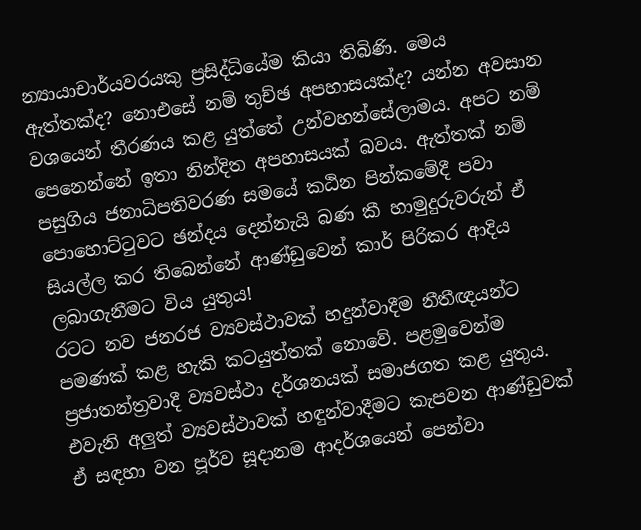න්‍යායාචාර්යවරයකු ප්‍රසිද්ධියේම කියා තිබිණි. මෙය ඇත්තක්ද? නොඑසේ නම් තුච්ඡ අපහාසයක්ද? යන්න අවසාන වශයෙන් තීරණය කළ යුත්තේ උන්වහන්සේලාමය. අපට නම් පෙනෙන්නේ ඉතා නින්දිත අපහාසයක් බවය. ඇත්තක් නම් පසුගිය ජනාධිපතිවරණ සමයේ කඨින පින්කමේදී පවා පොහොට්ටුවට ඡන්දය දෙන්නැයි බණ කී හාමුදුරුවරුන් ඒ සියල්ල කර තිබෙන්නේ ආණ්ඩුවෙන් කාර් පිරිකර ආදිය ලබාගැනීමට විය යුතුය!
රටට නව ජනරජ ව්‍යවස්ථාවක් හදුන්වාදීම නීතීඥයන්ට පමණක් කළ හැකි කටයුත්තක් නොවේ. පළමුවෙන්ම ප්‍රජාතන්ත්‍රවාදී ව්‍යවස්ථා දර්ශනයක් සමාජගත කළ යුතුය. එවැනි අලු‍ත් ව්‍යවස්ථාවක් හඳුන්වාදීමට කැපවන ආණ්ඩුවක් ඒ සඳහා වන පූර්ව සූදානම ආදර්ශයෙන් පෙන්වා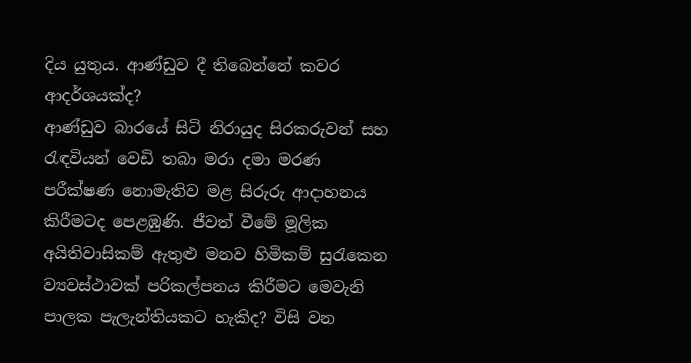දිය යුතුය. ආණ්ඩුව දී තිබෙන්නේ කවර ආදර්ශයක්ද?
ආණ්ඩුව බාරයේ සිටි නිරායුද සිරකරුවන් සහ රැඳවියන් වෙඩි තබා මරා දමා මරණ පරීක්ෂණ නොමැතිව මළ සිරුරු ආදාහනය කිරීමටද පෙළඹුණි. ජීවත් වීමේ මූලික අයිතිවාසිකම් ඇතුළු‍ මනව හිමිකම් සුරැකෙන ව්‍යවස්ථාවක් පරිකල්පනය කිරීමට මෙවැනි පාලක පැලැන්තියකට හැකිද? විසි වන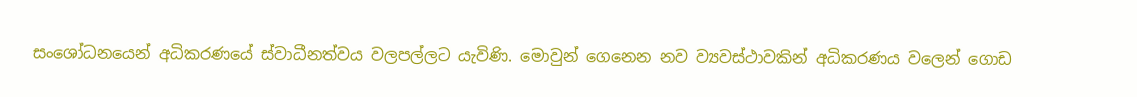සංශෝධනයෙන් අධිකරණයේ ස්වාධීනත්වය වලපල්ලට යැවිණි. මොවුන් ගෙනෙන නව ව්‍යවස්ථාවකින් අධිකරණය වලෙන් ගොඩ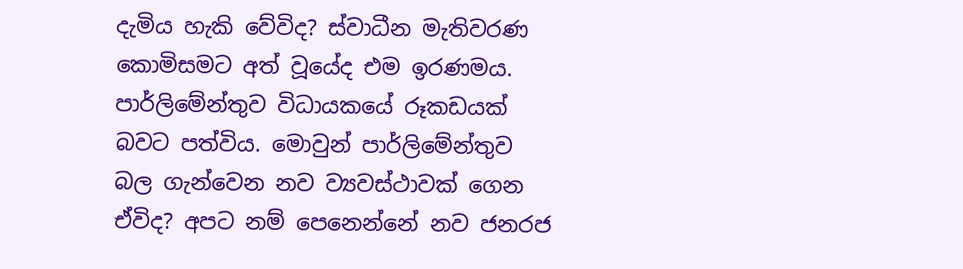දැමිය හැකි වේවිද? ස්වාධීන මැතිවරණ කොමිසමට අත් වූයේද එම ඉරණමය. පාර්ලිමේන්තුව විධායකයේ රූකඩයක් බවට පත්විය. මොවුන් පාර්ලිමේන්තුව බල ගැන්වෙන නව ව්‍යවස්ථාවක් ගෙන ඒවිද? අපට නම් පෙනෙන්නේ නව ජනරජ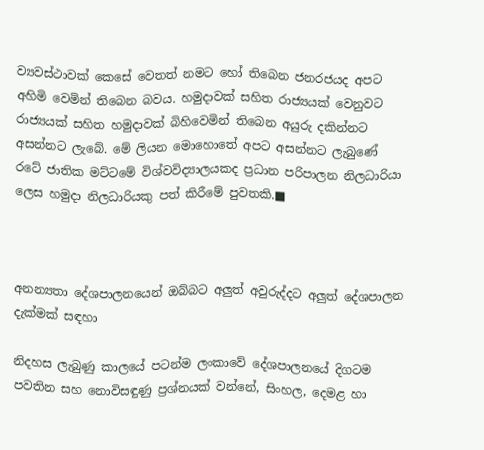ව්‍යවස්ථාවක් කෙසේ වෙතත් නමට හෝ තිබෙන ජනරජයද අපට අහිමි වෙමින් තිබෙන බවය. හමුදාවක් සහිත රාජ්‍යයක් වෙනුවට රාජ්‍යයක් සහිත හමුදාවක් බිහිවෙමින් තිබෙන අයුරු දකින්නට අසන්නට ලැබේ. මේ ලියන මොහොතේ අපට අසන්නට ලැබුණේ රටේ ජාතික මට්ටමේ විශ්වවිද්‍යාලයකද ප්‍රධාන පරිපාලන නිලධාරියා ලෙස හමුදා නිලධාරියකු පත් කිරීමේ පුවතකි.■



අනන්‍යතා දේශපාලනයෙන් ඔබ්බට අලුත් අවුරුද්දට අලුත් දේශපාලන දැක්මක් සඳහා

නිදහස ලැබුණු කාලයේ පටන්ම ලංකාවේ දේශපාලනයේ දිගටම පවතින සහ නොවිසඳුණු ප්‍රශ්නයක් වන්නේ, සිංහල, දෙමළ හා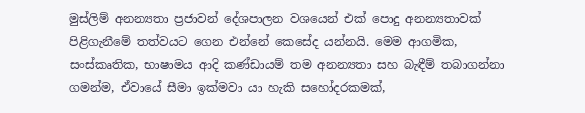මුස්ලිම් අනන්‍යතා ප්‍රජාවන් දේශපාලන වශයෙන් එක් පොදු අනන්‍යතාවක් පිළිගැනීමේ තත්වයට ගෙන එන්නේ කෙසේද යන්නයි. මෙම ආගමික, සංස්කෘතික, භාෂාමය ආදි කණ්ඩායම් තම අනන්‍යතා සහ බැඳීම් තබාගන්නා ගමන්ම, ඒවායේ සීමා ඉක්මවා යා හැකි සහෝදරකමක්,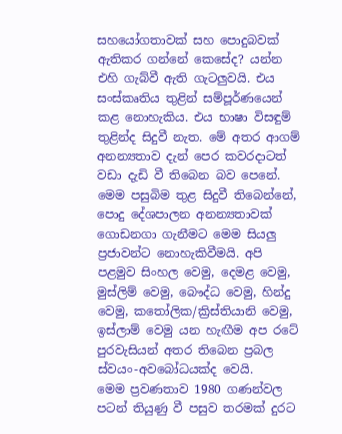සහයෝගතාවක් සහ පොදුබවක් ඇතිකර ගන්නේ කෙසේද? යන්න එහි ගැබ්වී ඇති ගැටලුවයි. එය සංස්කෘතිය තුළින් සම්පූර්ණයෙන් කළ නොහැකිය. එය භාෂා විසඳුම් තුළින්ද සිදුවී නැත. මේ අතර ආගම් අනන්‍යතාව දැන් පෙර කවරදාටත් වඩා දැඩි වී තිබෙන බව පෙනේ. මෙම පසුබිම තුළ සිදුවී තිබෙන්නේ, පොදු දේශපාලන අනන්‍යතාවක් ගොඩනගා ගැනීමට මෙම සියලු ප්‍රජාවන්ට නොහැකිවීමයි. අපි පළමුව සිංහල වෙමු, දෙමළ වෙමු, මුස්ලිම් වෙමු, බෞද්ධ වෙමු, හින්දු වෙමු, කතෝලික/ක්‍රිස්තියානි වෙමු, ඉස්ලාම් වෙමු යන හැඟීම අප රටේ පුරවැසියන් අතර තිබෙන ප්‍රබල ස්වයං-අවබෝධයක්ද වෙයි.
මෙම ප්‍රවණතාව 1980 ගණන්වල පටන් තියුණු වී පසුව තරමක් දුරට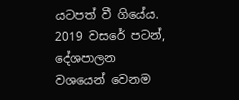යටපත් වී ගියේය. 2019 වසරේ පටන්, දේශපාලන වශයෙන් වෙනම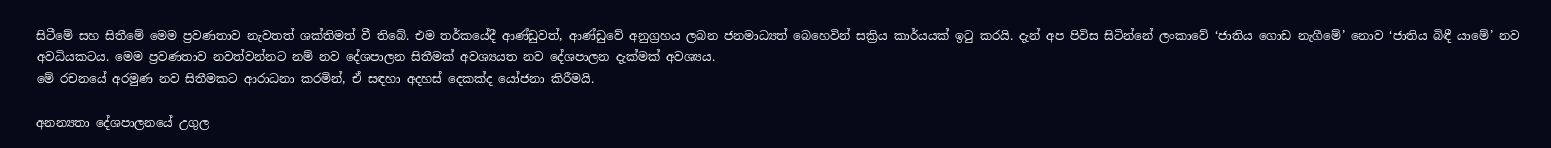සිටීමේ සහ සිතීමේ මෙම ප්‍රවණතාව නැවතත් ශක්තිමත් වී තිබේ. එම තර්කයේදී ආණ්ඩුවත්, ආණ්ඩුවේ අනුග්‍රහය ලබන ජනමාධ්‍යත් බෙහෙවින් සක්‍රිය කාර්යයක් ඉටු කරයි. දැන් අප පිවිස සිටින්නේ ලංකාවේ ‘ජාතිය ගොඩ නැගීමේ’ නොව ‘ජාතිය බිඳී යාමේ’ නව අවධියකටය. මෙම ප්‍රවණතාව නවත්වන්නට නම් නව දේශපාලන සිතීමක් අවශ්‍යයත නව දේශපාලන දැක්මක් අවශ්‍යය.
මේ රචනයේ අරමුණ නව සිතීමකට ආරාධනා කරමින්, ඒ සඳහා අදහස් දෙකක්ද යෝජනා කිරීමයි.

අනන්‍යතා දේශපාලනයේ උගුල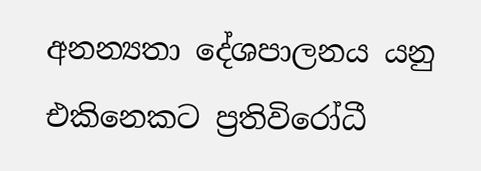අනන්‍යතා දේශපාලනය යනු එකිනෙකට ප්‍රතිවිරෝධී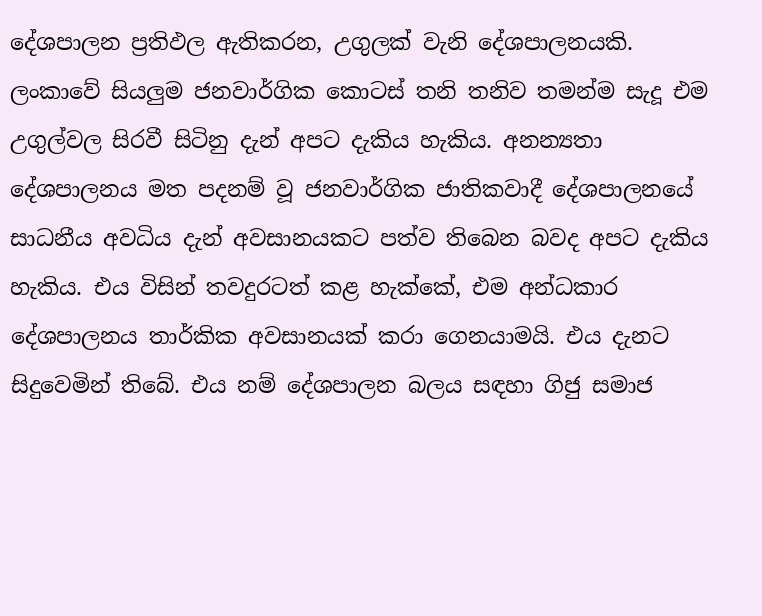දේශපාලන ප්‍රතිඵල ඇතිකරන, උගුලක් වැනි දේශපාලනයකි. ලංකාවේ සියලුම ජනවාර්ගික කොටස් තනි තනිව තමන්ම සැදූ එම උගුල්වල සිරවී සිටිනු දැන් අපට දැකිය හැකිය. අනන්‍යතා දේශපාලනය මත පදනම් වූ ජනවාර්ගික ජාතිකවාදී දේශපාලනයේ සාධනීය අවධිය දැන් අවසානයකට පත්ව තිබෙන බවද අපට දැකිය හැකිය. එය විසින් තවදුරටත් කළ හැක්කේ, එම අන්ධකාර දේශපාලනය තාර්කික අවසානයක් කරා ගෙනයාමයි. එය දැනට සිදුවෙමින් තිබේ. එය නම් දේශපාලන බලය සඳහා ගිජු සමාජ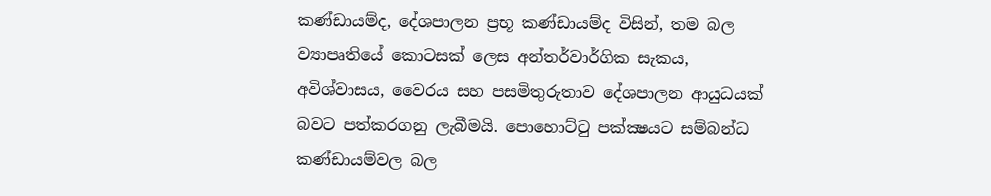කණ්ඩායම්ද, දේශපාලන ප්‍රභූ කණ්ඩායම්ද විසින්, තම බල ව්‍යාපෘතියේ කොටසක් ලෙස අන්තර්වාර්ගික සැකය, අවිශ්වාසය, වෛරය සහ පසමිතුරුතාව දේශපාලන ආයුධයක් බවට පත්කරගනු ලැබීමයි. පොහොට්ටු පක්‍ක්‍ෂයට සම්බන්ධ කණ්ඩායම්වල බල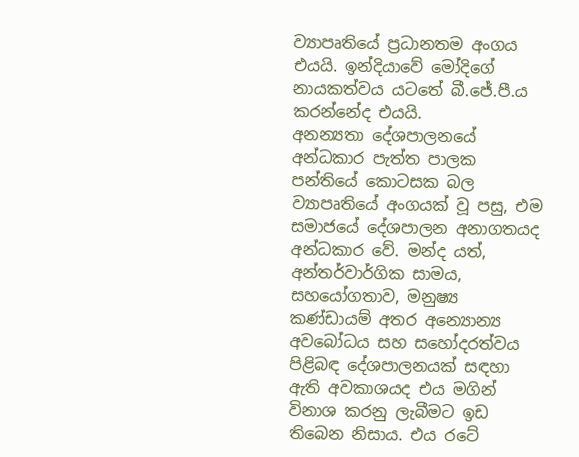ව්‍යාපෘතියේ ප්‍රධානතම අංගය එයයි. ඉන්දියාවේ මෝදිගේ නායකත්වය යටතේ බී.ජේ.පී.ය කරන්නේද එයයි.
අනන්‍යතා දේශපාලනයේ අන්ධකාර පැත්ත පාලක පන්තියේ කොටසක බල ව්‍යාපෘතියේ අංගයක් වූ පසු, එම සමාජයේ දේශපාලන අනාගතයද අන්ධකාර වේ. මන්ද යත්, අන්තර්වාර්ගික සාමය, සහයෝගතාව, මනුෂ්‍ය කණ්ඩායම් අතර අන්‍යොන්‍ය අවබෝධය සහ සහෝදරත්වය පිළිබඳ දේශපාලනයක් සඳහා ඇති අවකාශයද එය මගින් විනාශ කරනු ලැබීමට ඉඩ තිබෙන නිසාය. එය රටේ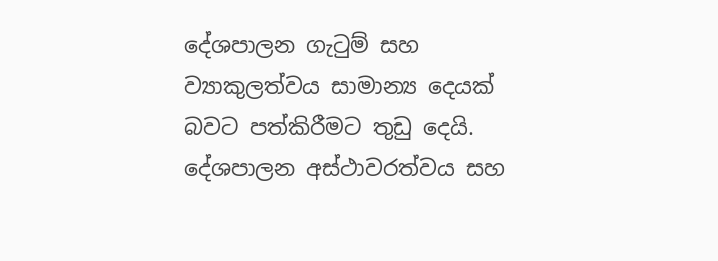දේශපාලන ගැටුම් සහ ව්‍යාකුලත්වය සාමාන්‍ය දෙයක් බවට පත්කිරීමට තුඩු දෙයි. දේශපාලන අස්ථාවරත්වය සහ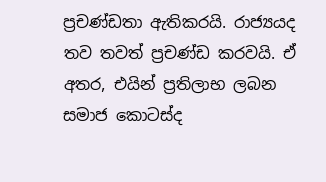ප්‍රචණ්ඩතා ඇතිකරයි. රාජ්‍යයද තව තවත් ප්‍රචණ්ඩ කරවයි. ඒ අතර, එයින් ප්‍රතිලාභ ලබන සමාජ කොටස්ද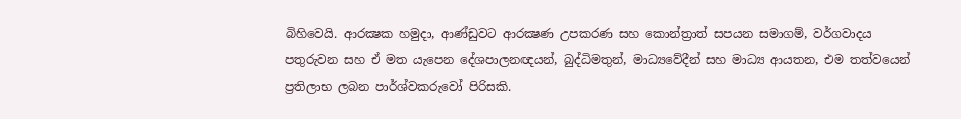බිහිවෙයි. ආරක්‍ෂක හමුදා, ආණ්ඩුවට ආරක්‍ෂණ උපකරණ සහ කොන්ත්‍රාත් සපයන සමාගම්, වර්ගවාදය පතුරුවන සහ ඒ මත යැපෙන දේශපාලනඥයන්, බුද්ධිමතුන්, මාධ්‍යවේදීන් සහ මාධ්‍ය ආයතන, එම තත්වයෙන් ප්‍රතිලාභ ලබන පාර්ශ්වකරුවෝ පිරිසකි.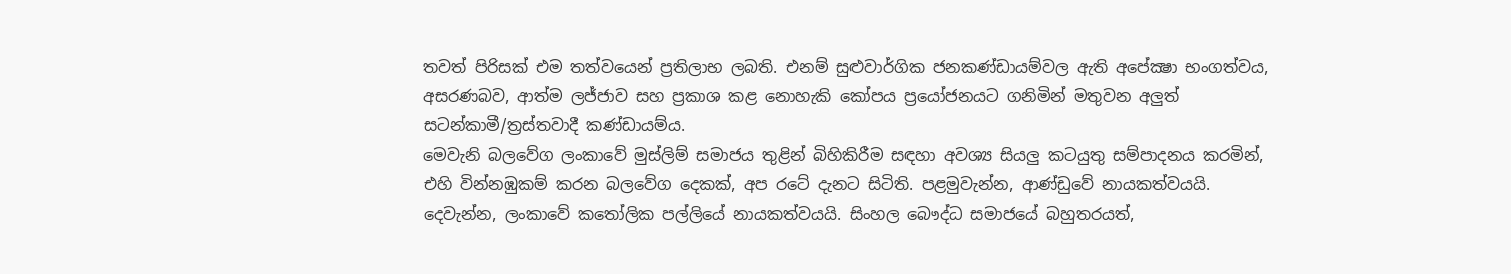තවත් පිරිසක් එම තත්වයෙන් ප්‍රතිලාභ ලබති. එනම් සුළුවාර්ගික ජනකණ්ඩායම්වල ඇති අපේක්‍ෂා භංගත්වය, අසරණබව, ආත්ම ලජ්ජාව සහ ප්‍රකාශ කළ නොහැකි කෝපය ප්‍රයෝජනයට ගනිමින් මතුවන අලුත් සටන්කාමී/ත්‍රස්තවාදී කණ්ඩායම්ය.
මෙවැනි බලවේග ලංකාවේ මුස්ලිම් සමාජය තුළින් බිහිකිරීම සඳහා අවශ්‍ය සියලු කටයුතු සම්පාදනය කරමින්, එහි වින්නඹුකම් කරන බලවේග දෙකක්, අප රටේ දැනට සිටිති. පළමුවැන්න, ආණ්ඩුවේ නායකත්වයයි. දෙවැන්න, ලංකාවේ කතෝලික පල්ලියේ නායකත්වයයි. සිංහල බෞද්ධ සමාජයේ බහුතරයත්,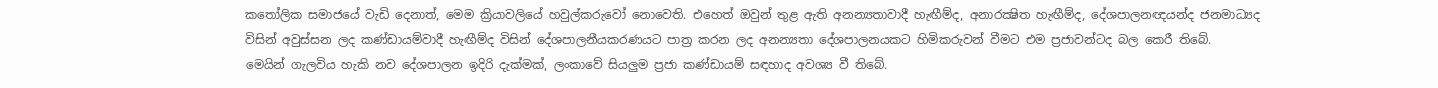කතෝලික සමාජයේ වැඩි දෙනාත්, මෙම ක්‍රියාවලියේ හවුල්කරුවෝ නොවෙති. එහෙත් ඔවුන් තුළ ඇති අනන්‍යතාවාදී හැඟීම්ද, අනාරක්‍ෂිත හැඟීම්ද, දේශපාලනඥයන්ද ජනමාධ්‍යද විසින් අවුස්සන ලද කණ්ඩායම්වාදී හැඟීම්ද විසින් දේශපාලනීයකරණයට පාත්‍ර කරන ලද අනන්‍යතා දේශපාලනයකට හිමිකරුවන් වීමට එම ප්‍රජාවන්ටද බල කෙරී තිබේ.
මෙයින් ගැලවිය හැකි නව දේශපාලන ඉදිරි දැක්මක්, ලංකාවේ සියලුම ප්‍රජා කණ්ඩායම් සඳහාද අවශ්‍ය වී තිබේ.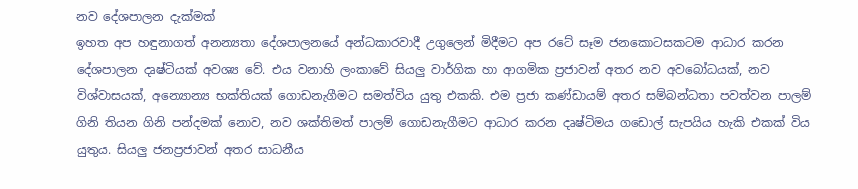නව දේශපාලන දැක්මක්
ඉහත අප හඳුනාගත් අනන්‍යතා දේශපාලනයේ අන්ධකාරවාදී උගුලෙන් මිදීමට අප රටේ සෑම ජනකොටසකටම ආධාර කරන දේශපාලන දෘෂ්ටියක් අවශ්‍ය වේ. එය වනාහි ලංකාවේ සියලු වාර්ගික හා ආගමික ප්‍රජාවන් අතර නව අවබෝධයක්, නව විශ්වාසයක්, අන්‍යොන්‍ය භක්තියක් ගොඩනැගීමට සමත්විය යුතු එකකි. එම ප්‍රජා කණ්ඩායම් අතර සම්බන්ධතා පවත්වන පාලම් ගිනි තියන ගිනි පන්දමක් නොව, නව ශක්තිමත් පාලම් ගොඩනැගීමට ආධාර කරන දෘෂ්ටිමය ගඩොල් සැපයිය හැකි එකක් විය යුතුය. සියලු ජනප්‍රජාවන් අතර සාධනීය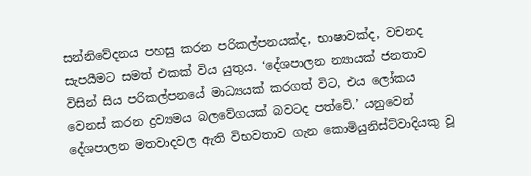සන්නිවේදනය පහසු කරන පරිකල්පනයක්ද, භාෂාවක්ද, වචනද සැපයීමට සමත් එකක් විය යුතුය. ‘දේශපාලන න්‍යායක් ජනතාව විසින් සිය පරිකල්පනයේ මාධ්‍යයක් කරගත් විට, එය ලෝකය වෙනස් කරන ද්‍රව්‍යමය බලවේගයක් බවටද පත්වේ.’ යනුවෙන් දේශපාලන මතවාදවල ඇති විභවතාව ගැන කොමියුනිස්ට්වාදියකු වූ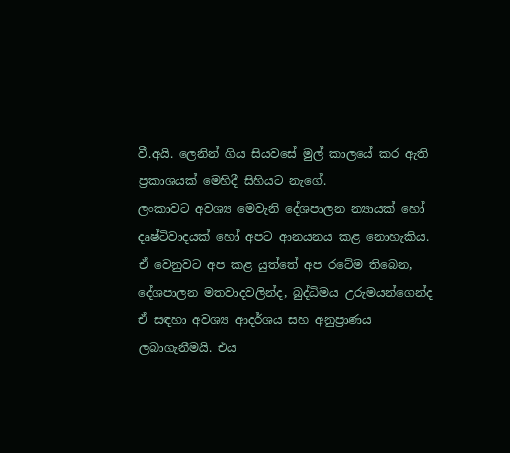වී.අයි. ලෙනින් ගිය සියවසේ මුල් කාලයේ කර ඇති ප්‍රකාශයක් මෙහිදී සිහියට නැගේ.
ලංකාවට අවශ්‍ය මෙවැනි දේශපාලන න්‍යායක් හෝ දෘෂ්ටිවාදයක් හෝ අපට ආනයනය කළ නොහැකිය. ඒ වෙනුවට අප කළ යුත්තේ අප රටේම තිබෙන, දේශපාලන මතවාදවලින්ද, බුද්ධිමය උරුමයන්ගෙන්ද ඒ සඳහා අවශ්‍ය ආදර්ශය සහ අනුප්‍රාණය ලබාගැනීමයි. එය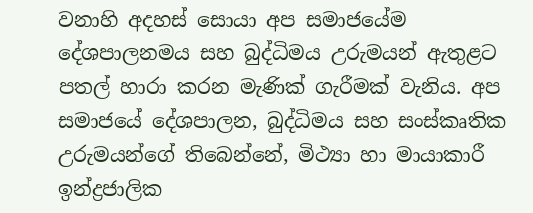වනාහි අදහස් සොයා අප සමාජයේම දේශපාලනමය සහ බුද්ධිමය උරුමයන් ඇතුළට පතල් හාරා කරන මැණික් ගැරීමක් වැනිය. අප සමාජයේ දේශපාලන, බුද්ධිමය සහ සංස්කෘතික උරුමයන්ගේ තිබෙන්නේ, මිථ්‍යා හා මායාකාරී ඉන්ද්‍රජාලික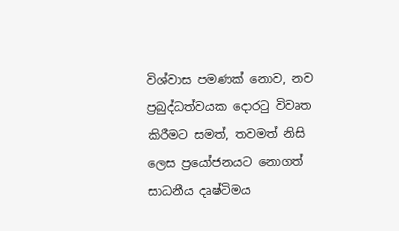විශ්වාස පමණක් නොව, නව ප්‍රබුද්ධත්වයක දොරටු විවෘත කිරීමට සමත්, තවමත් නිසි ලෙස ප්‍රයෝජනයට නොගත් සාධනීය දෘෂ්ටිමය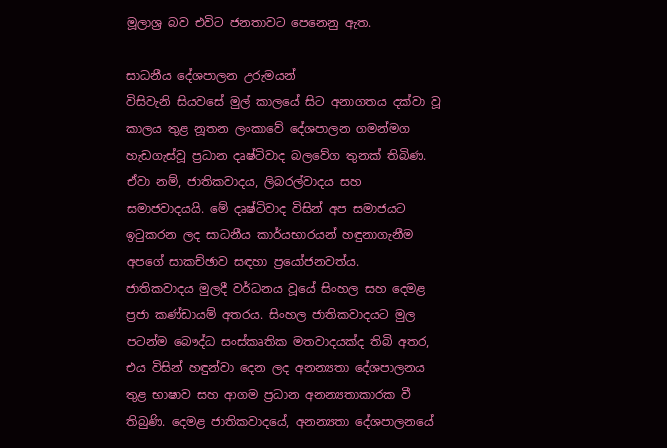මූලාශ්‍ර බව එවිට ජනතාවට පෙනෙනු ඇත.

සාධනීය දේශපාලන උරුමයන්
විසිවැනි සියවසේ මුල් කාලයේ සිට අනාගතය දක්වා වූ කාලය තුළ නූතන ලංකාවේ දේශපාලන ගමන්මග හැඩගැස්වූ ප්‍රධාන දෘෂ්ටිවාද බලවේග තුනක් තිබිණ. ඒවා නම්, ජාතිකවාදය, ලිබරල්වාදය සහ සමාජවාදයයි. මේ දෘෂ්ටිවාද විසින් අප සමාජයට ඉටුකරන ලද සාධනීය කාර්යභාරයන් හඳුනාගැනීම අපගේ සාකච්ඡාව සඳහා ප්‍රයෝජනවත්ය.
ජාතිකවාදය මුලදී වර්ධනය වූයේ සිංහල සහ දෙමළ ප්‍රජා කණ්ඩායම් අතරය. සිංහල ජාතිකවාදයට මුල පටන්ම බෞද්ධ සංස්කෘතික මතවාදයක්ද තිබි අතර, එය විසින් හඳුන්වා දෙන ලද අනන්‍යතා දේශපාලනය තුළ භාෂාව සහ ආගම ප්‍රධාන අනන්‍යතාකාරක වී තිබුණි. දෙමළ ජාතිකවාදයේ, අනන්‍යතා දේශපාලනයේ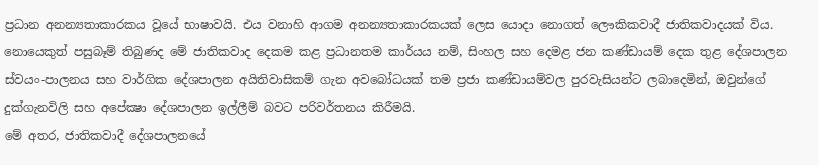ප්‍රධාන අනන්‍යතාකාරකය වූයේ භාෂාවයි. එය වනාහි ආගම අනන්‍යතාකාරකයක් ලෙස යොදා නොගත් ලෞකිකවාදී ජාතිකවාදයක් විය. නොයෙකුත් පසුබෑම් තිබුණද මේ ජාතිකවාද දෙකම කළ ප්‍රධානතම කාර්යය නම්, සිංහල සහ දෙමළ ජන කණ්ඩායම් දෙක තුළ දේශපාලන ස්වයං-පාලනය සහ වාර්ගික දේශපාලන අයිතිවාසිකම් ගැන අවබෝධයක් තම ප්‍රජා කණ්ඩායම්වල පුරවැසියන්ට ලබාදෙමින්, ඔවුන්ගේ දුක්ගැනවිලි සහ අපේක්‍ෂා දේශපාලන ඉල්ලීම් බවට පරිවර්තනය කිරීමයි.
මේ අතර, ජාතිකවාදී දේශපාලනයේ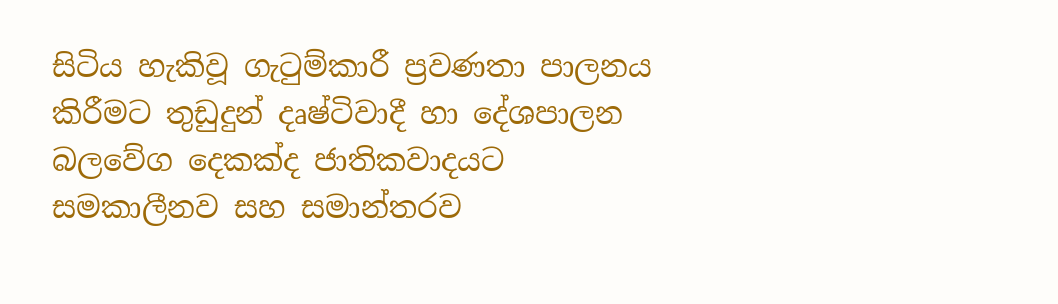සිටිය හැකිවූ ගැටුම්කාරී ප්‍රවණතා පාලනය කිරීමට තුඩුදුන් දෘෂ්ටිවාදී හා දේශපාලන බලවේග දෙකක්ද ජාතිකවාදයට සමකාලීනව සහ සමාන්තරව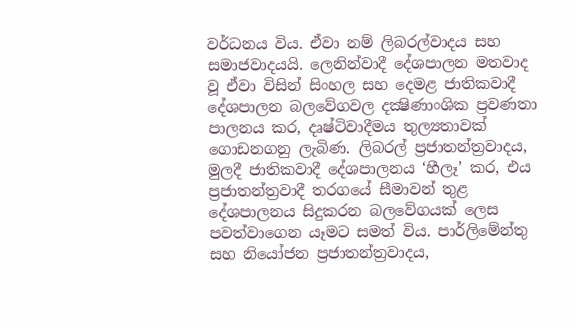වර්ධනය විය. ඒවා නම් ලිබරල්වාදය සහ සමාජවාදයයි. ලෙනින්වාදී දේශපාලන මතවාද වූ ඒවා විසින් සිංහල සහ දෙමළ ජාතිකවාදී දේශපාලන බලවේගවල දක්‍ෂිණාංශික ප්‍රවණතා පාලනය කර, දෘෂ්ටිවාදීමය තුල්‍යතාවක් ගොඩනගනු ලැබිණ. ලිබරල් ප්‍රජාතන්ත්‍රවාදය, මුලදී ජාතිකවාදී දේශපාලනය ‘හීලෑ’ කර, එය ප්‍රජාතන්ත්‍රවාදී තරගයේ සීමාවන් තුළ දේශපාලනය සිදුකරන බලවේගයක් ලෙස පවත්වාගෙන යෑමට සමත් විය. පාර්ලිමේන්තු සහ නියෝජන ප්‍රජාතන්ත්‍රවාදය,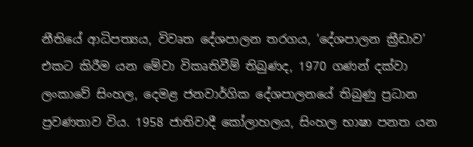නීතියේ ආධිපත්‍යය, විවෘත දේශපාලන තරගය, ‘දේශපාලන ක්‍රීඩාව’ එකට කිරීම යන මේවා විකෘතිවීම් තිබුණද, 1970 ගණන් දක්වා ලංකාවේ සිංහල, දෙමළ ජනවාර්ගික දේශපාලනයේ තිබුණු ප්‍රධාන ප්‍රවණතාව විය. 1958 ජාතිවාදී කෝලාහලය, සිංහල භාෂා පනත යන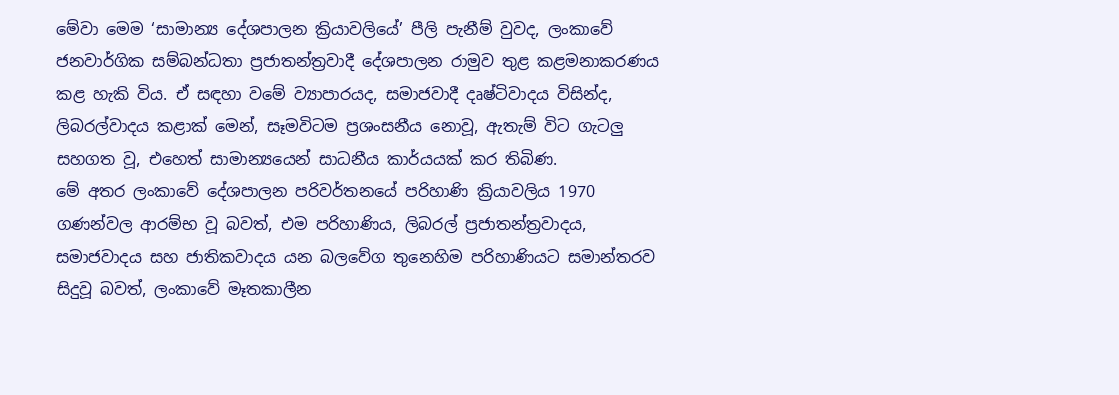මේවා මෙම ‘සාමාන්‍ය දේශපාලන ක්‍රියාවලියේ’ පීලි පැනීම් වුවද, ලංකාවේ ජනවාර්ගික සම්බන්ධතා ප්‍රජාතන්ත්‍රවාදී දේශපාලන රාමුව තුළ කළමනාකරණය කළ හැකි විය. ඒ සඳහා වමේ ව්‍යාපාරයද, සමාජවාදී දෘෂ්ටිවාදය විසින්ද, ලිබරල්වාදය කළාක් මෙන්, සෑමවිටම ප්‍රශංසනීය නොවූ, ඇතැම් විට ගැටලු සහගත වූ, එහෙත් සාමාන්‍යයෙන් සාධනීය කාර්යයක් කර තිබිණ.
මේ අතර ලංකාවේ දේශපාලන පරිවර්තනයේ පරිහාණි ක්‍රියාවලිය 1970 ගණන්වල ආරම්භ වූ බවත්, එම පරිහාණිය, ලිබරල් ප්‍රජාතන්ත්‍රවාදය, සමාජවාදය සහ ජාතිකවාදය යන බලවේග තුනෙහිම පරිහාණියට සමාන්තරව සිදුවූ බවත්, ලංකාවේ මෑතකාලීන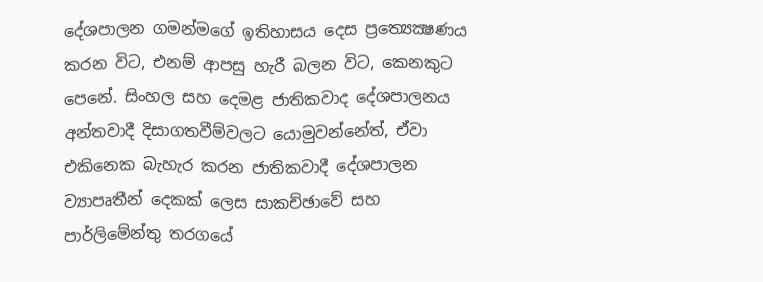දේශපාලන ගමන්මගේ ඉතිහාසය දෙස ප්‍රත්‍යෙක්‍ෂණය කරන විට, එනම් ආපසු හැරී බලන විට, කෙනකුට පෙනේ. සිංහල සහ දෙමළ ජාතිකවාද දේශපාලනය අන්තවාදී දිසාගතවීම්වලට යොමුවන්නේත්, ඒවා එකිනෙක බැහැර කරන ජාතිකවාදී දේශපාලන ව්‍යාපෘතීන් දෙකක් ලෙස සාකච්ඡාවේ සහ පාර්ලිමේන්තු තරගයේ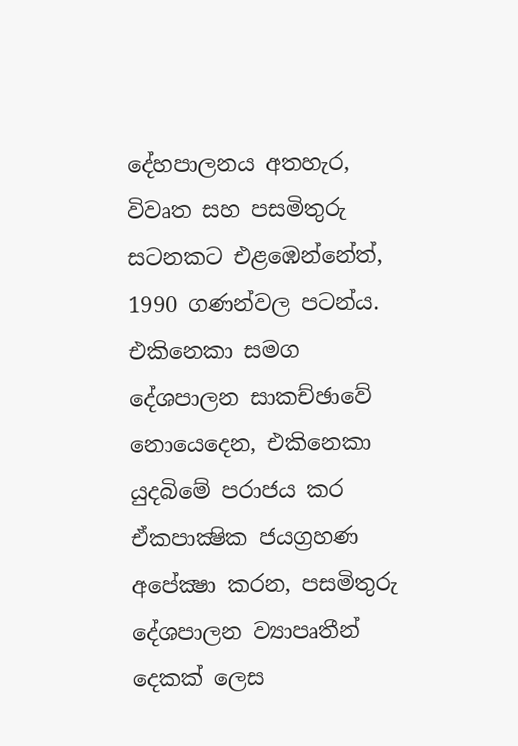දේහපාලනය අතහැර, විවෘත සහ පසමිතුරු සටනකට එළඹෙන්නේත්, 1990 ගණන්වල පටන්ය. එකිනෙකා සමග දේශපාලන සාකච්ඡාවේ නොයෙදෙන, එකිනෙකා යුදබිමේ පරාජය කර ඒකපාක්‍ෂික ජයග්‍රහණ අපේක්‍ෂා කරන, පසමිතුරු දේශපාලන ව්‍යාපෘතීන් දෙකක් ලෙස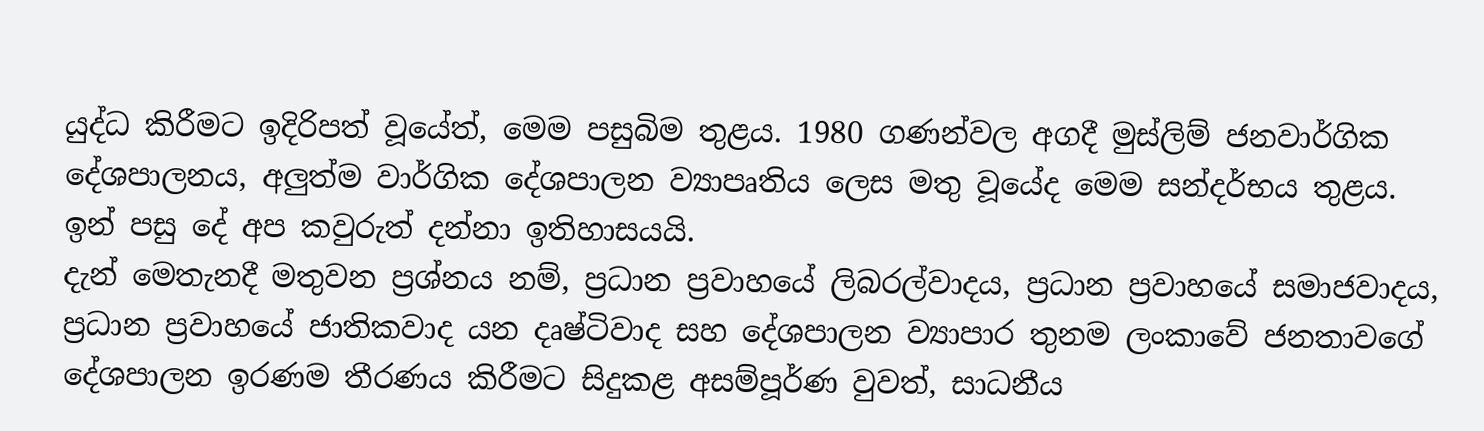යුද්ධ කිරීමට ඉදිරිපත් වූයේත්, මෙම පසුබිම තුළය. 1980 ගණන්වල අගදී මුස්ලිම් ජනවාර්ගික දේශපාලනය, අලුත්ම වාර්ගික දේශපාලන ව්‍යාපෘතිය ලෙස මතු වූයේද මෙම සන්දර්භය තුළය.
ඉන් පසු දේ අප කවුරුත් දන්නා ඉතිහාසයයි.
දැන් මෙතැනදී මතුවන ප්‍රශ්නය නම්, ප්‍රධාන ප්‍රවාහයේ ලිබරල්වාදය, ප්‍රධාන ප්‍රවාහයේ සමාජවාදය, ප්‍රධාන ප්‍රවාහයේ ජාතිකවාද යන දෘෂ්ටිවාද සහ දේශපාලන ව්‍යාපාර තුනම ලංකාවේ ජනතාවගේ දේශපාලන ඉරණම තීරණය කිරීමට සිදුකළ අසම්පූර්ණ වුවත්, සාධනීය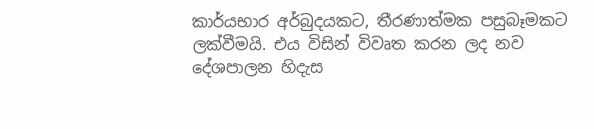කාර්යභාර අර්බුදයකට, තීරණාත්මක පසුබෑමකට ලක්වීමයි. එය විසින් විවෘත කරන ලද නව දේශපාලන හිදැස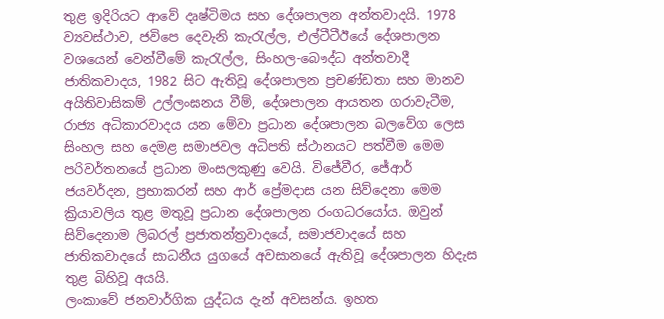තුළ ඉදිරියට ආවේ දෘෂ්ටිමය සහ දේශපාලන අන්තවාදයි. 1978 ව්‍යවස්ථාව, ජවිපෙ දෙවැනි කැරැල්ල, එල්ටීටීඊයේ දේශපාලන වශයෙන් වෙන්වීමේ කැරැල්ල, සිංහල-බෞද්ධ අන්තවාදී ජාතිකවාදය, 1982 සිට ඇතිවූ දේශපාලන ප්‍රචණ්ඩතා සහ මානව අයිතිවාසිකම් උල්ලංඝනය වීම්, දේශපාලන ආයතන ගරාවැටීම, රාජ්‍ය අධිකාරවාදය යන මේවා ප්‍රධාන දේශපාලන බලවේග ලෙස සිංහල සහ දෙමළ සමාජවල අධිපති ස්ථානයට පත්වීම මෙම පරිවර්තනයේ ප්‍රධාන මංසලකුණු වෙයි. විජේවීර, ජේආර් ජයවර්දන, ප්‍රභාකරන් සහ ආර් ප්‍රේමදාස යන සිව්දෙනා මෙම ක්‍රියාවලිය තුළ මතුවූ ප්‍රධාන දේශපාලන රංගධරයෝය. ඔවුන් සිව්දෙනාම ලිබරල් ප්‍රජාතන්ත්‍රවාදයේ, සමාජවාදයේ සහ ජාතිකවාදයේ සාධනීය යුගයේ අවසානයේ ඇතිවූ දේශපාලන හිදැස තුළ බිහිවූ අයයි.
ලංකාවේ ජනවාර්ගික යුද්ධය දැන් අවසන්ය. ඉහත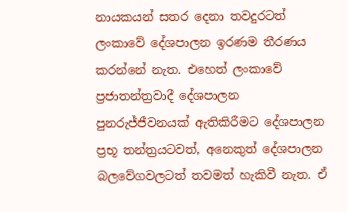නායකයන් සතර දෙනා තවදුරටත් ලංකාවේ දේශපාලන ඉරණම තීරණය කරන්නේ නැත. එහෙත් ලංකාවේ ප්‍රජාතන්ත්‍රවාදී දේශපාලන පුනරුජ්ජීවනයක් ඇතිකිරීමට දේශපාලන ප්‍රභූ තන්ත්‍රයටවත්, අනෙකුත් දේශපාලන බලවේගවලටත් තවමත් හැකිවී නැත. ඒ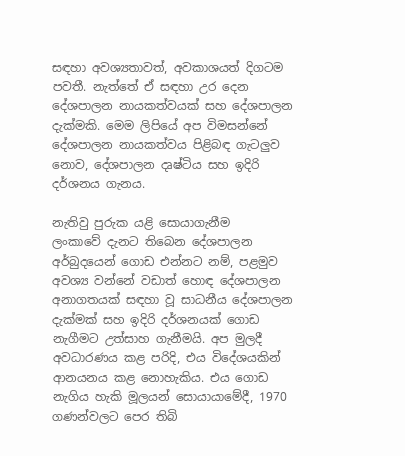සඳහා අවශ්‍යතාවත්, අවකාශයත් දිගටම පවතී. නැත්තේ ඒ සඳහා උර දෙන දේශපාලන නායකත්වයක් සහ දේශපාලන දැක්මකි. මෙම ලිපියේ අප විමසන්නේ දේශපාලන නායකත්වය පිළිබඳ ගැටලුව නොව, දේශපාලන දෘෂ්ටිය සහ ඉදිරි දර්ශනය ගැනය.

නැතිවු පුරුක යළි සොයාගැනීම
ලංකාවේ දැනට තිබෙන දේශපාලන අර්බුදයෙන් ගොඩ එන්නට නම්, පළමුව අවශ්‍ය වන්නේ වඩාත් හොඳ දේශපාලන අනාගතයක් සඳහා වූ සාධනීය දේශපාලන දැක්මක් සහ ඉදිරි දර්ශනයක් ගොඩ නැගීමට උත්සාහ ගැනීමයි. අප මුලදී අවධාරණය කළ පරිදි, එය විදේශයකින් ආනයනය කළ නොහැකිය. එය ගොඩ නැගිය හැකි මූලයන් සොයායාමේදී, 1970 ගණන්වලට පෙර තිබි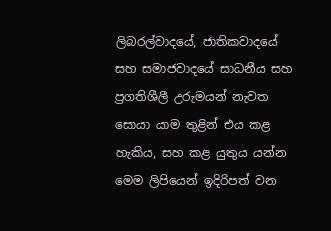ලිබරල්වාදයේ, ජාතිකවාදයේ සහ සමාජවාදයේ සාධනීය සහ ප්‍රගතිශීලී උරුමයන් නැවත සොයා යාම තුළින් එය කළ හැකිය, සහ කළ යුතුය යන්න මෙම ලිපියෙන් ඉදිරිපත් වන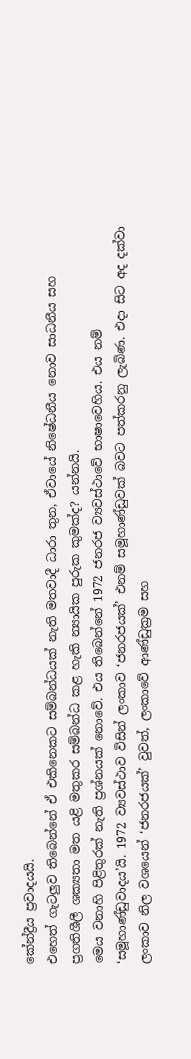කේන්ද්‍රීය ප්‍රවාදයයි.
එහෙත් ගැටලුව තිබෙන්නේ ඒ එකිනෙකට සම්බන්ධයක් නැති මතවාදී ධාරා තුන, ඒවායේ නිෂේධනීය නොව සාධනීය සහ ප්‍රගතිශීලී ශක්‍යතා මත යළි මතුකර සම්බන්ධ කළ හැකි න්‍යායික පුරුක කුමක්ද? යන්නයි.
මෙය වනාහි පිළිතුරක් නැති ප්‍රශ්නයක් නොවේ. එය තිබෙන්නේ 1972 ජනරජ ව්‍යවස්ථාවේ භාෂාවෙහිය. එය නම් ‘සමූහාණ්ඩුවාදය’යි. 1972 ව්‍යවස්ථාව විසින් ලංකාව ‘ජනරජයක්’ එනම් සමූහාණ්ඩුවක් බවට පත්කරනු ලැබිණ. එදා සිට අද දක්වා ලංකාව නිල වශයෙන් ‘ජනරජයක්’ වුවත්, ලංකාවේ ආණ්ඩුක්‍රම සහ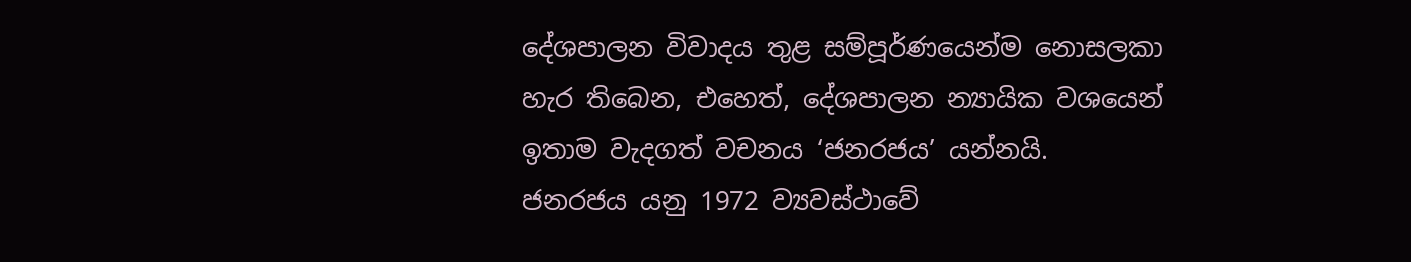දේශපාලන විවාදය තුළ සම්පූර්ණයෙන්ම නොසලකා හැර තිබෙන, එහෙත්, දේශපාලන න්‍යායික වශයෙන් ඉතාම වැදගත් වචනය ‘ජනරජය’ යන්නයි.
ජනරජය යනු 1972 ව්‍යවස්ථාවේ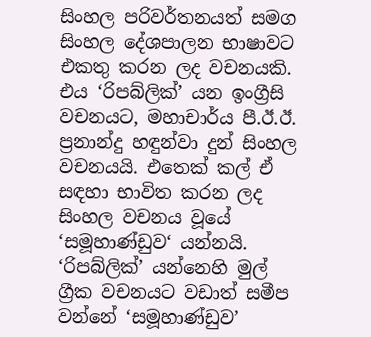සිංහල පරිවර්තනයත් සමග සිංහල දේශපාලන භාෂාවට එකතු කරන ලද වචනයකි. එය ‘රිපබ්ලික්’ යන ඉංග්‍රීසි වචනයට, මහාචාර්ය පී.ඊ.ඊ. ප්‍රනාන්දු හඳුන්වා දුන් සිංහල වචනයයි. එතෙක් කල් ඒ සඳහා භාවිත කරන ලද සිංහල වචනය වූයේ ‘සමූහාණ්ඩුව‘ යන්නයි. ‘රිපබ්ලික්’ යන්නෙහි මුල් ග්‍රීක වචනයට වඩාත් සමීප වන්නේ ‘සමූහාණ්ඩුව’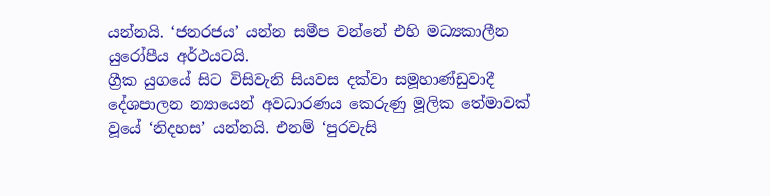යන්නයි. ‘ජනරජය’ යන්න සමීප වන්නේ එහි මධ්‍යකාලීන යුරෝපීය අර්ථයටයි.
ග්‍රීක යුගයේ සිට විසිවැනි සියවස දක්වා සමූහාණ්ඩුවාදී දේශපාලන න්‍යායෙන් අවධාරණය කෙරුණු මූලික තේමාවක් වූයේ ‘නිදහස’ යන්නයි. එනම් ‘පුරවැසි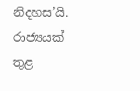නිදහස’යි. රාජ්‍යයක් තුළ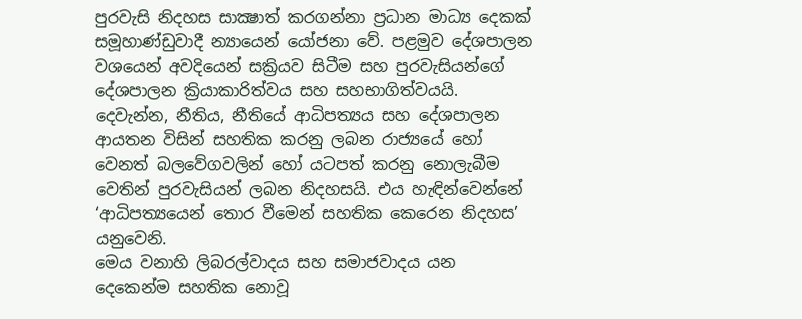පුරවැසි නිදහස සාක්‍ෂාත් කරගන්නා ප්‍රධාන මාධ්‍ය දෙකක් සමූහාණ්ඩුවාදී න්‍යායෙන් යෝජනා වේ. පළමුව දේශපාලන වශයෙන් අවදියෙන් සක්‍රියව සිටීම සහ පුරවැසියන්ගේ දේශපාලන ක්‍රියාකාරිත්වය සහ සහභාගිත්වයයි. දෙවැන්න, නීතිය, නීතියේ ආධිපත්‍යය සහ දේශපාලන ආයතන විසින් සහතික කරනු ලබන රාජ්‍යයේ හෝ වෙනත් බලවේගවලින් හෝ යටපත් කරනු නොලැබීම වෙතින් පුරවැසියන් ලබන නිදහසයි. එය හැඳින්වෙන්නේ ‘ආධිපත්‍යයෙන් තොර වීමෙන් සහතික කෙරෙන නිදහස’ යනුවෙනි.
මෙය වනාහි ලිබරල්වාදය සහ සමාජවාදය යන දෙකෙන්ම සහතික නොවූ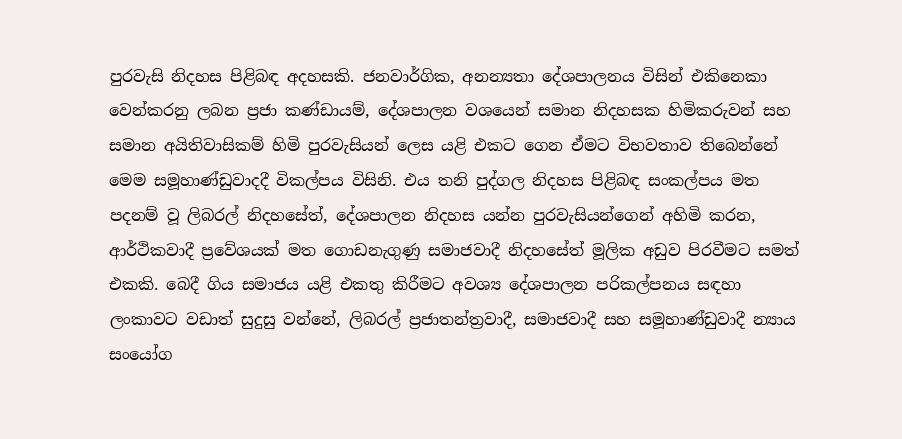පුරවැසි නිදහස පිළිබඳ අදහසකි. ජනවාර්ගික, අනන්‍යතා දේශපාලනය විසින් එකිනෙකා වෙන්කරනු ලබන ප්‍රජා කණ්ඩායම්, දේශපාලන වශයෙන් සමාන නිදහසක හිමිකරුවන් සහ සමාන අයිතිවාසිකම් හිමි පුරවැසියන් ලෙස යළි එකට ගෙන ඒමට විභවතාව තිබෙන්නේ මෙම සමූහාණ්ඩුවාදදී විකල්පය විසිනි. එය තනි පුද්ගල නිදහස පිළිබඳ සංකල්පය මත පදනම් වූ ලිබරල් නිදහසේත්, දේශපාලන නිදහස යන්න පුරවැසියන්ගෙන් අහිමි කරන, ආර්ථිකවාදී ප්‍රවේශයක් මත ගොඩනැගුණු සමාජවාදී නිදහසේත් මූලික අඩුව පිරවීමට සමත් එකකි. බෙදී ගිය සමාජය යළි එකතු කිරීමට අවශ්‍ය දේශපාලන පරිකල්පනය සඳහා ලංකාවට වඩාත් සුදුසු වන්නේ, ලිබරල් ප්‍රජාතන්ත්‍රවාදී, සමාජවාදී සහ සමූහාණ්ඩුවාදී න්‍යාය සංයෝග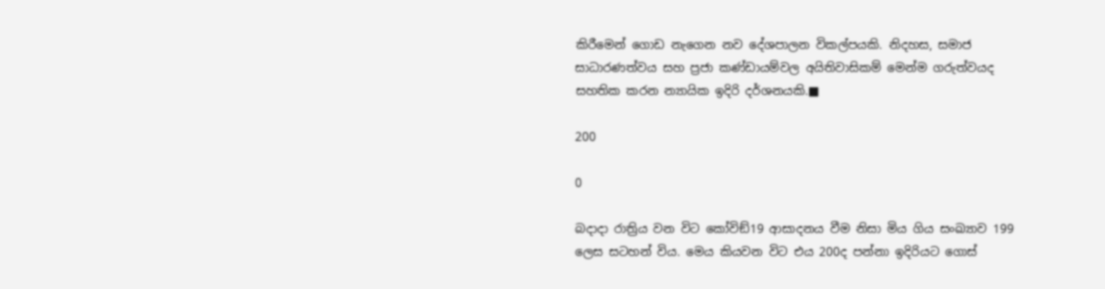කිරීමෙන් ගොඩ නැගෙන නව දේශපාලන විකල්පයකි. නිදහස, සමාජ සාධාරණත්වය සහ ප්‍රජා කණ්ඩායම්වල අයිතිවාසිකම් මෙන්ම ගරුත්වයද සහතික කරන න්‍යායික ඉදිරි දර්ශනයකි.■

200

0

බදාදා රාත්‍රිය වන විට කෝවිඞ්19 ආසාදනය වීම නිසා මිය ගිය සංඛ්‍යාව 199 ලෙස සටහන් විය. මෙය කියවන විට එය 200ද පන්නා ඉදිරියට ගොස්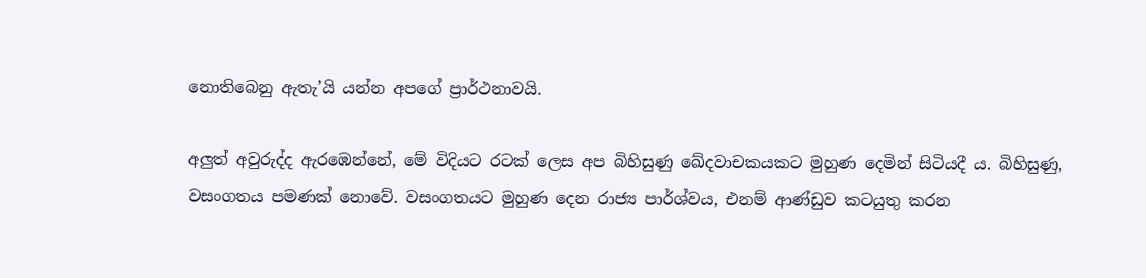නොතිබෙනු ඇතැ’යි යන්න අපගේ ප්‍රාර්ථනාවයි.

අලුත් අවුරුද්ද ඇරඹෙන්නේ, මේ විදියට රටක් ලෙස අප බිහිසුණු ඛේදවාචකයකට මුහුණ දෙමින් සිටියදී ය. බිහිසුණු, වසංගතය පමණක් නොවේ. වසංගතයට මුහුණ දෙන රාජ්‍ය පාර්ශ්වය, එනම් ආණ්ඩුව කටයුතු කරන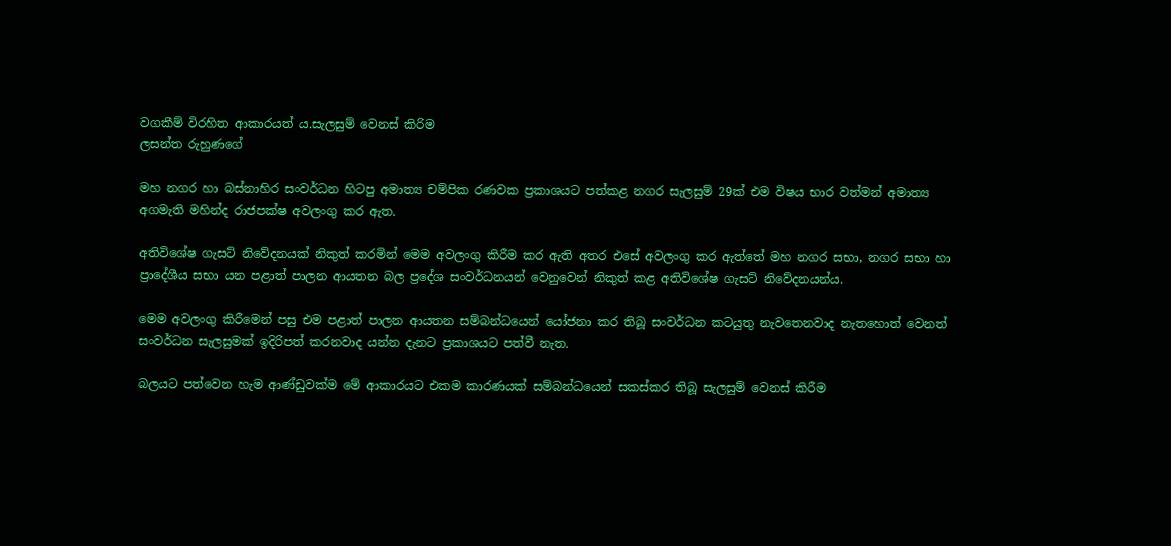වගකීම් විරහිත ආකාරයත් ය.සැලසුම් වෙනස් කිරිම
ලසන්ත රුහුණගේ

මහ නගර හා බස්නාහිර සංවර්ධන හිටපු අමාත්‍ය චම්පික රණවක ප්‍රකාශයට පත්කළ නගර සැලසුම් 29ක් එම විෂය භාර වත්මන් අමාත්‍ය අගමැති මහින්ද රාජපක්ෂ අවලංගු කර ඇත.

අතිවිශේෂ ගැසට් නිවේදනයක් නිකුත් කරමින් මෙම අවලංගු කිරීම කර ඇති අතර එසේ අවලංගු කර ඇත්තේ මහ නගර සභා, නගර සභා හා ප්‍රාදේශීය සභා යන පළාත් පාලන ආයතන බල ප්‍රදේශ සංවර්ධනයන් වෙනුවෙන් නිකුත් කළ අතිවිශේෂ ගැසට් නිවේදනයන්ය.

මෙම අවලංගු කිරීමෙන් පසු එම පළාත් පාලන ආයතන සම්බන්ධයෙන් යෝජනා කර තිබූ සංවර්ධන කටයුතු නැවතෙනවාද නැතහොත් වෙනත් සංවර්ධන සැලසුමක් ඉදිරිපත් කරනවාද යන්න දැනට ප්‍රකාශයට පත්වී නැත.

බලයට පත්වෙන හැම ආණ්ඩුවක්ම මේ ආකාරයට එකම කාරණයක් සම්බන්ධයෙන් සකස්කර තිබූ සැලසුම් වෙනස් කිරීම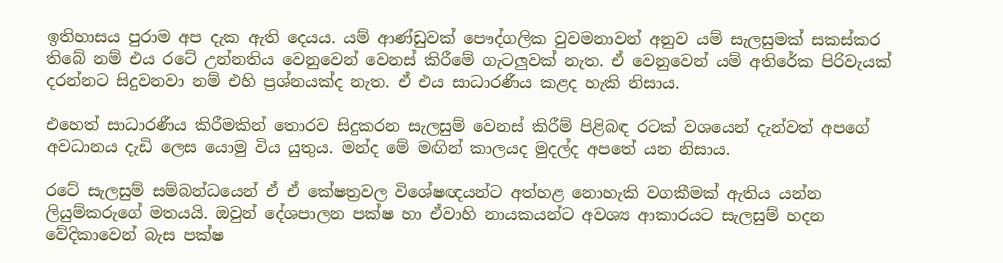ඉතිහාසය පුරාම අප දැක ඇති දෙයය. යම් ආණ්ඩුවක් පෞද්ගලික වුවමනාවන් අනුව යම් සැලසුමක් සකස්කර තිබේ නම් එය රටේ උන්නතිය වෙනුවෙන් වෙනස් කිරීමේ ගැටලුවක් නැත. ඒ වෙනුවෙන් යම් අතිරේක පිරිවැයක් දරන්නට සිදුවනවා නම් එහි ප්‍රශ්නයක්ද නැත. ඒ එය සාධාරණීය කළද හැකි නිසාය.

එහෙත් සාධාරණීය කිරීමකින් තොරව සිදුකරන සැලසුම් වෙනස් කිරීම් පිළිබඳ රටක් වශයෙන් දැන්වත් අපගේ අවධානය දැඩි ලෙස යොමු විය යුතුය. මන්ද මේ මඟින් කාලයද මුදල්ද අපතේ යන නිසාය.

රටේ සැලසුම් සම්බන්ධයෙන් ඒ ඒ කේෂත්‍රවල විශේෂඥයන්ට අත්හළ නොහැකි වගකීමක් ඇතිය යන්න ලියුම්කරුගේ මතයයි. ඔවුන් දේශපාලන පක්ෂ හා ඒවාහි නායකයන්ට අවශ්‍ය ආකාරයට සැලසුම් හදන වේදිකාවෙන් බැස පක්ෂ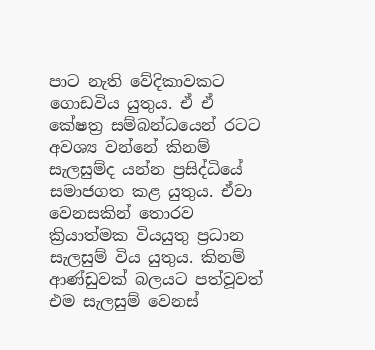පාට නැති වේදිකාවකට ගොඩවිය යුතුය. ඒ ඒ කේෂත්‍ර සම්බන්ධයෙන් රටට අවශ්‍ය වන්නේ කිනම් සැලසුම්ද යන්න ප්‍රසිද්ධියේ සමාජගත කළ යුතුය. ඒවා වෙනසකින් තොරව ක්‍රියාත්මක වියයුතු ප්‍රධාන සැලසුම් විය යුතුය. කිනම් ආණ්ඩුවක් බලයට පත්වූවත් එම සැලසුම් වෙනස්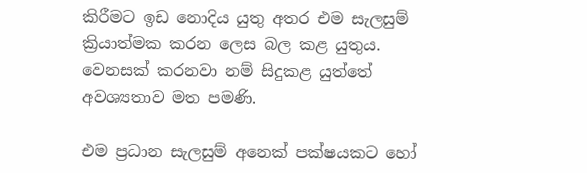කිරීමට ඉඩ නොදිය යුතු අතර එම සැලසුම් ක්‍රියාත්මක කරන ලෙස බල කළ යුතුය. වෙනසක් කරනවා නම් සිදුකළ යුත්තේ අවශ්‍යතාව මත පමණි.

එම ප්‍රධාන සැලසුම් අනෙක් පක්ෂයකට හෝ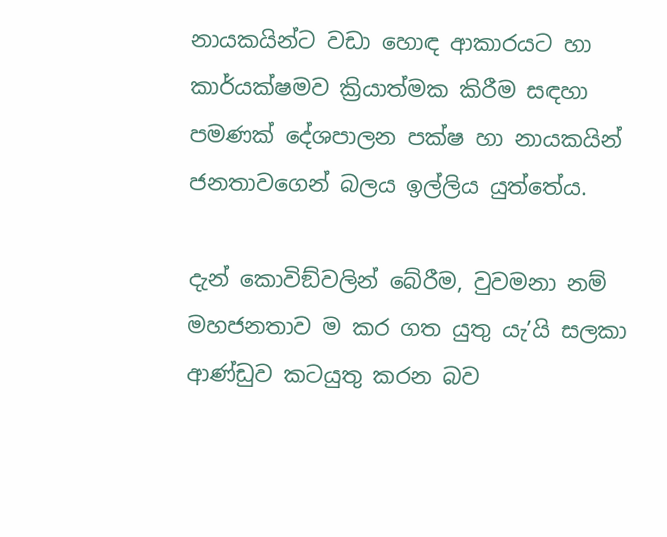නායකයින්ට වඩා හොඳ ආකාරයට හා කාර්යක්ෂමව ක්‍රියාත්මක කිරීම සඳහා පමණක් දේශපාලන පක්ෂ හා නායකයින් ජනතාවගෙන් බලය ඉල්ලිය යුත්තේය.

දැන් කොවිඞ්වලින් බේරීම, වුවමනා නම් මහජනතාව ම කර ගත යුතු යැ’යි සලකා ආණ්ඩුව කටයුතු කරන බව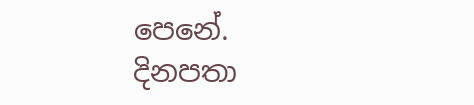පෙනේ. දිනපතා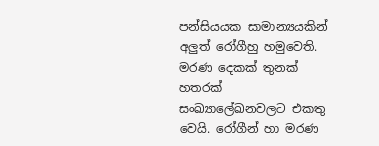පන්සියයක සාමාන්‍යයකින් අලුත් රෝගීහු හමුවෙති. මරණ දෙකක් තුනක් හතරක් සංඛ්‍යාලේඛනවලට එකතු වෙයි. රෝගීන් හා මරණ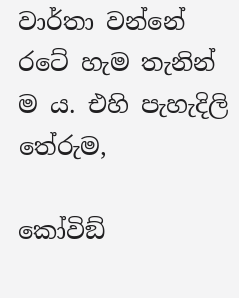වාර්තා වන්නේ රටේ හැම තැනින් ම ය. එහි පැහැදිලි තේරුම,

කෝවිඞ්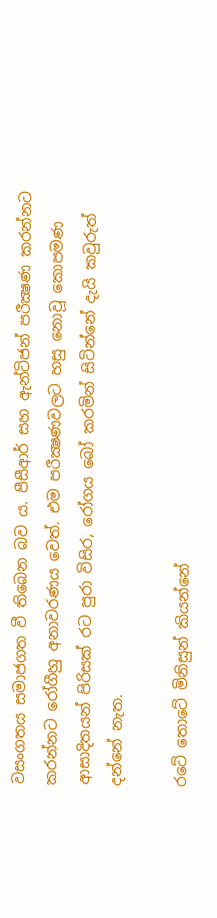වසංගතය සමාජගත වී තිබෙන බව ය. පීසීආර් සහ ඇන්ටිජන් පරීක්‍ෂණ කරන්නට කරන්නට රෝගීහු අනාවරණය වෙත්. එම පරීක්‍ෂණවලට හසු නොවූ කොපමණ ආසාදිතයන් පිරිසක් රට පුරා විසිර, රෝගය බෝ කරමින් සිටින්නේ දැයි කවුරුත් දන්නේ නැත.

රටේ තොටේ මිනිසුන් කියන්නේ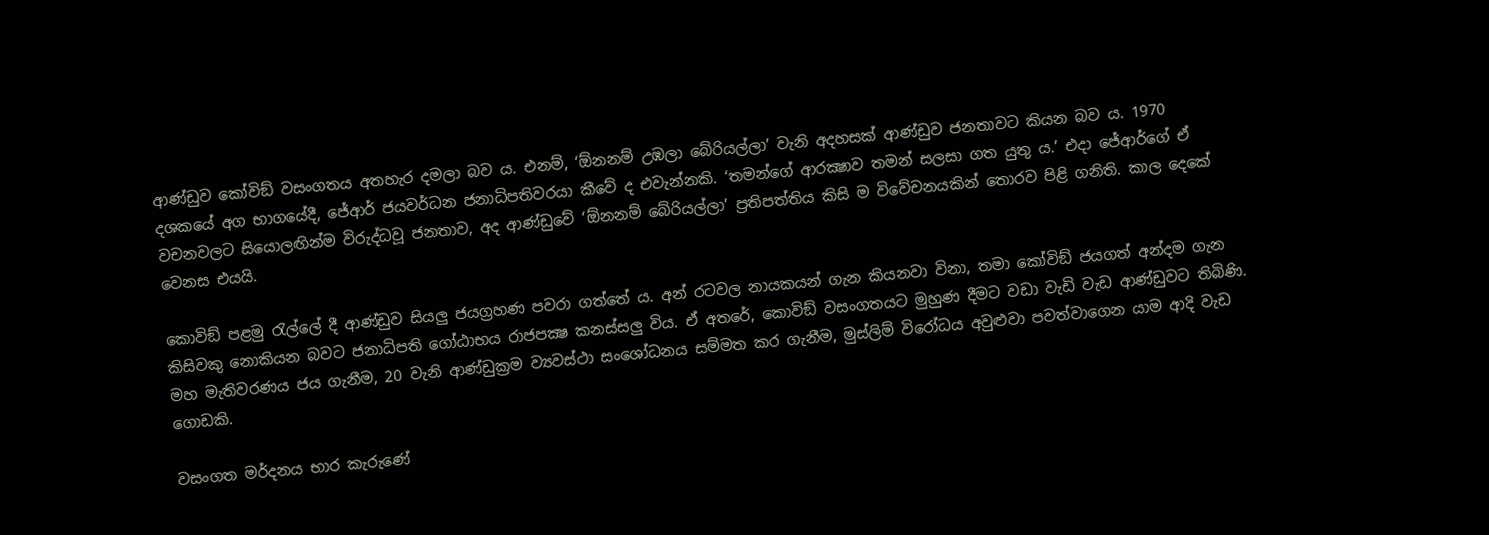ආණ්ඩුව කෝවිඞ් වසංගතය අතහැර දමලා බව ය. එනම්, ‘ඕනනම් උඹලා බේරියල්ලා’ වැනි අදහසක් ආණ්ඩුව ජනතාවට කියන බව ය. 1970 දශකයේ අග භාගයේදී, ජේආර් ජයවර්ධන ජනාධිපතිවරයා කීවේ ද එවැන්නකි. ‘තමන්ගේ ආරක්‍ෂාව තමන් සලසා ගත යුතු ය.’ එදා ජේආර්ගේ ඒ වචනවලට සියොලඟින්ම විරුද්ධවූ ජනතාව, අද ආණ්ඩුවේ ‘ඕනනම් බේරියල්ලා’ ප්‍රතිපත්තිය කිසි ම විවේචනයකින් තොරව පිළි ගනිති. කාල දෙකේ වෙනස එයයි.

කොවිඞ් පළමු රැල්ලේ දී ආණ්ඩුව සියලු ජයග්‍රහණ පවරා ගත්තේ ය. අන් රටවල නායකයන් ගැන කියනවා විනා, තමා කෝවිඞ් ජයගත් අන්දම ගැන කිසිවකු නොකියන බවට ජනාධිපති ගෝඨාභය රාජපක්‍ෂ කනස්සලු විය. ඒ අතරේ, කොවිඞ් වසංගතයට මුහුණ දීමට වඩා වැඩි වැඩ ආණ්ඩුවට තිබිණි. මහ මැතිවරණය ජය ගැනීම, 20 වැනි ආණ්ඩුක්‍රම ව්‍යවස්ථා සංශෝධනය සම්මත කර ගැනීම, මුස්ලිම් විරෝධය අවුළුවා පවත්වාගෙන යාම ආදි වැඩ ගොඩකි.

වසංගත මර්දනය භාර කැරුණේ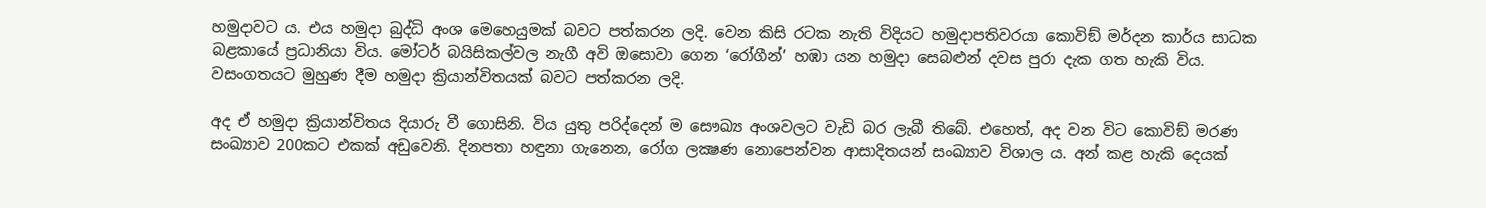හමුදාවට ය. එය හමුදා බුද්ධි අංශ මෙහෙයුමක් බවට පත්කරන ලදි. වෙන කිසි රටක නැති විදියට හමුදාපතිවරයා කොවිඞ් මර්දන කාර්ය සාධක බළකායේ ප්‍රධානියා විය. මෝටර් බයිසිකල්වල නැගී අවි ඔසොවා ගෙන ‘රෝගීන්’ හඹා යන හමුදා සෙබළුන් දවස පුරා දැක ගත හැකි විය. වසංගතයට මුහුණ දීම හමුදා ක්‍රියාන්විතයක් බවට පත්කරන ලදි.

අද ඒ හමුදා ක්‍රියාන්විතය දියාරු වී ගොසිනි. විය යුතු පරිද්දෙන් ම සෞඛ්‍ය අංශවලට වැඩි බර ලැබී තිබේ. එහෙත්, අද වන විට කොවිඞ් මරණ සංඛ්‍යාව 200කට එකක් අඩුවෙනි. දිනපතා හඳුනා ගැනෙන, රෝග ලක්‍ෂණ නොපෙන්වන ආසාදිතයන් සංඛ්‍යාව විශාල ය. අන් කළ හැකි දෙයක්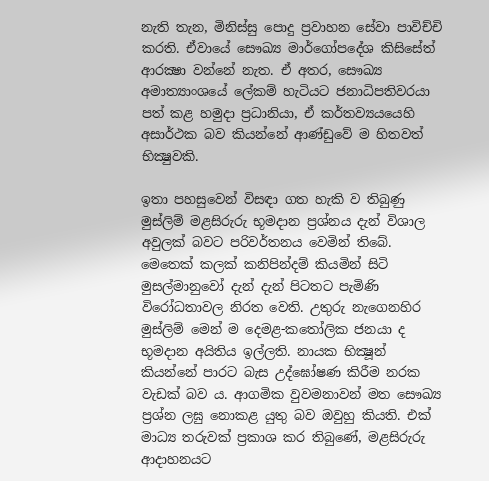නැති තැන, මිනිස්සු පොදු ප්‍රවාහන සේවා පාවිච්චි කරති. ඒවායේ සෞඛ්‍ය මාර්ගෝපදේශ කිසිසේත් ආරක්‍ෂා වන්නේ නැත. ඒ අතර, සෞඛ්‍ය අමාත්‍යාංශයේ ලේකම් හැටියට ජනාධිපතිවරයා පත් කළ හමුදා ප්‍රධානියා, ඒ කර්තව්‍යයයෙහි අසාර්ථක බව කියන්නේ ආණ්ඩුවේ ම හිතවත් භික්‍ෂුවකි.

ඉතා පහසුවෙන් විසඳා ගත හැකි ව තිබුණු මුස්ලිම් මළසිරුරු භූමදාන ප්‍රශ්නය දැන් විශාල අවුලක් බවට පරිවර්තනය වෙමින් තිබේ. මෙතෙක් කලක් කනිපින්දම් කියමින් සිටි මුසල්මානුවෝ දැන් දැන් පිටතට පැමිණි විරෝධතාවල නිරත වෙති. උතුරු නැගෙනහිර මුස්ලිම් මෙන් ම දෙමළ-කතෝලික ජනයා ද භූමදාන අයිතිය ඉල්ලති. නායක භික්‍ෂූන් කියන්නේ පාරට බැස උද්ඝෝෂණ කිරීම නරක වැඩක් බව ය. ආගමික වුවමනාවන් මත සෞඛ්‍ය ප්‍රශ්න ලඝු නොකළ යුතු බව ඔවුහු කියති. එක් මාධ්‍ය තරුවක් ප්‍රකාශ කර තිබුණේ, මළසිරුරු ආදාහනයට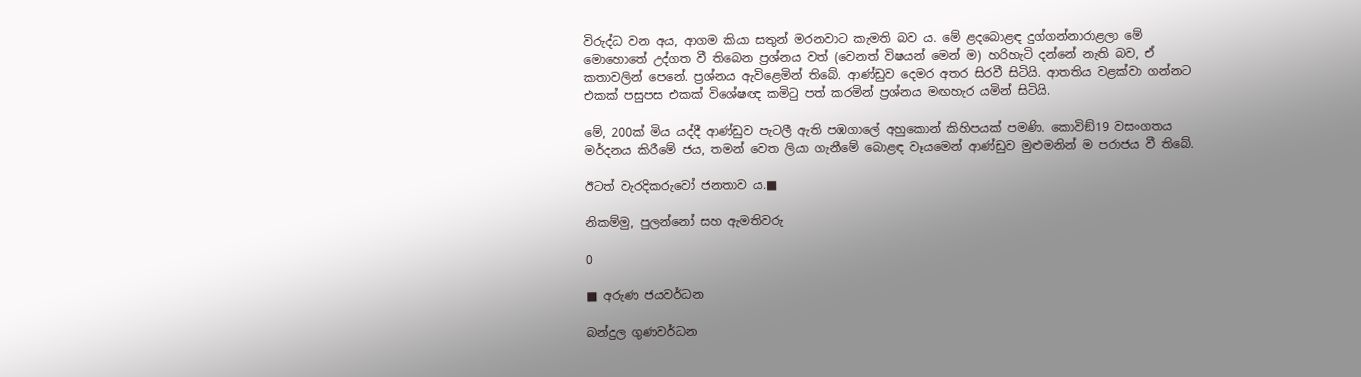විරුද්ධ වන අය, ආගම කියා සතුන් මරනවාට කැමති බව ය. මේ ළදබොළඳ දුග්ගන්නාරාළලා මේ මොහොතේ උද්ගත වී තිබෙන ප්‍රශ්නය වත් (වෙනත් විෂයන් මෙන් ම) හරිහැටි දන්නේ නැති බව, ඒ කතාවලින් පෙනේ. ප්‍රශ්නය ඇවිළෙමින් තිබේ. ආණ්ඩුව දෙමර අතර සිරවී සිටියි. ආතතිය වළක්වා ගන්නට එකක් පසුපස එකක් විශේෂඥ කමිටු පත් කරමින් ප්‍රශ්නය මඟහැර යමින් සිටියි.

මේ, 200ක් මිය යද්දී ආණ්ඩුව පැටලී ඇති පඹගාලේ අහුකොන් කිහිපයක් පමණි. කොවිඞ්19 වසංගතය මර්දනය කිරීමේ ජය, තමන් වෙත ලියා ගැනීමේ බොළඳ වෑයමෙන් ආණ්ඩුව මුළුමනින් ම පරාජය වී තිබේ.

ඊටත් වැරදිකරුවෝ ජනතාව ය.■

නිකම්මු, පුලන්නෝ සහ ඇමතිවරු

0

■ අරුණ ජයවර්ධන

බන්දුල ගුණවර්ධන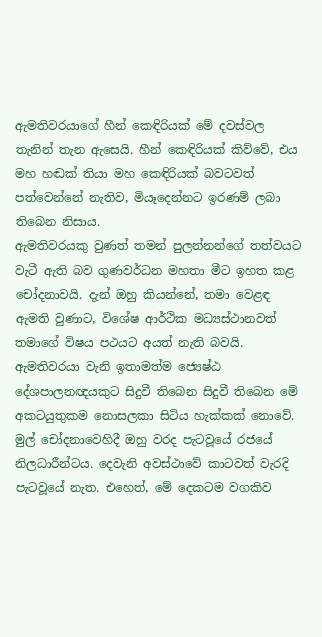ඇමතිවරයාගේ හීන් කෙඳිරියක් මේ දවස්වල තැනින් තැන ඇසෙයි. හීන් කෙඳිරියක් කිව්වේ, එය මහ හඬක් තියා මහ කෙඳිරියක් බවටවත් පත්වෙන්නේ නැතිව, මියෑදෙන්නට ඉරණම් ලබා තිබෙන නිසාය.
ඇමතිවරයකු වුණත් තමන් පුලන්නන්ගේ තත්වයට වැටී ඇති බව ගුණවර්ධන මහතා මීට ඉහත කළ චෝදනාවයි. දැන් ඔහු කියන්නේ, තමා වෙළඳ ඇමති වුණාට, විශේෂ ආර්ථික මධ්‍යස්ථානවත් තමාගේ විෂය පථයට අයත් නැති බවයි. ඇමතිවරයා වැනි ඉතාමත්ම ජ්‍යෙෂ්ඨ දේශපාලනඥයකුට සිදුවී තිබෙන සිදුවී තිබෙන මේ අකටයුතුකම නොසලකා සිටිය හැක්කක් නොවේ.
මුල් චෝදනාවෙහිදී ඔහු වරද පැටවූයේ රජයේ නිලධාරීන්ටය. දෙවැනි අවස්ථාවේ කාටවත් වැරදි පැටවූයේ නැත. එහෙත්, මේ දෙකටම වගකිව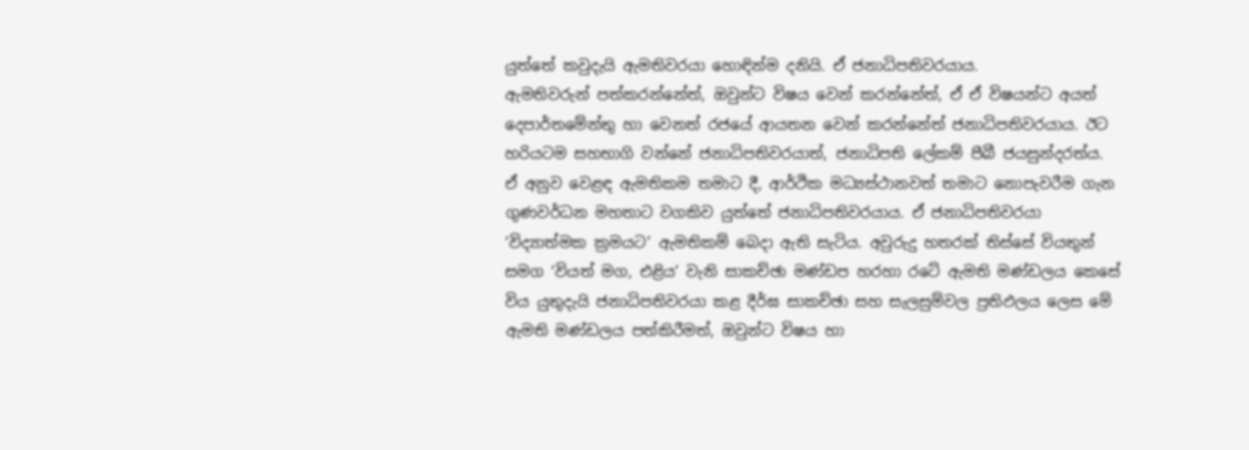යුත්තේ කවුදැයි ඇමතිවරයා හොඳින්ම දනියි. ඒ ජනාධිපතිවරයාය.
ඇමතිවරුන් පත්කරන්නේත්, ඔවුන්ට විෂය වෙන් කරන්නේත්, ඒ ඒ විෂයන්ට අයත් දෙපාර්තමේන්තු හා වෙනත් රජයේ ආයතන වෙන් කරන්නේත් ජනාධිපතිවරයාය. ඊට හරියටම සහභාගි වන්නේ ජනාධිපතිවරයාත්, ජනාධිපති ලේකම් පීබී ජයසුන්දරත්ය. ඒ අනුව වෙළඳ ඇමතිකම තමාට දී, ආර්ථික මධ්‍යස්ථානවත් තමාට නොපැවරීම ගැන ගුණවර්ධන මහතාට වගකිව යුත්තේ ජනාධිපතිවරයාය. ඒ ජනාධිපතිවරයා ‘විද්‍යාත්මක ක්‍රමයට’ ඇමතිකම් බෙදා ඇති සැටිය. අවුරුදු හතරක් තිස්සේ වියතුන් සමග ‘වියත් මග, එළිය’ වැනි සාකච්ඡා මණ්ඩප හරහා රටේ ඇමති මණ්ඩලය කෙසේ විය යුතුදැයි ජනාධිපතිවරයා කළ දීර්ඝ සාකච්ඡා සහ සැලසුම්වල ප්‍රතිඵලය ලෙස මේ ඇමති මණ්ඩලය පත්කිරීමත්, ඔවුන්ට විෂය හා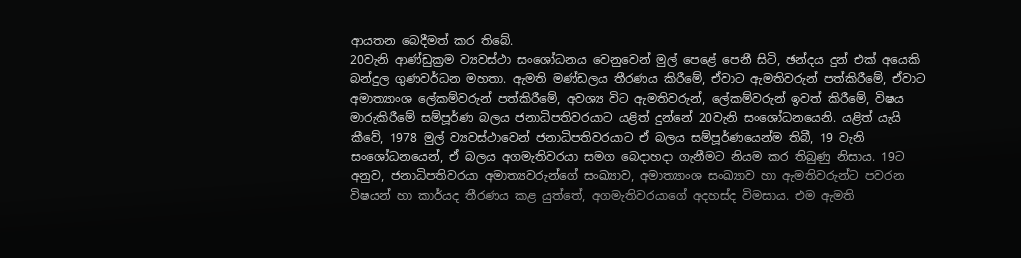ආයතන බෙදීමත් කර තිබේ.
20වැනි ආණ්ඩුක්‍රම ව්‍යවස්ථා සංශෝධනය වෙනුවෙන් මුල් පෙළේ පෙනී සිටි, ඡන්දය දුන් එක් අයෙකි බන්දුල ගුණවර්ධන මහතා. ඇමති මණ්ඩලය තීරණය කිරීමේ, ඒවාට ඇමතිවරුන් පත්කිරීමේ, ඒවාට අමාත්‍යාංශ ලේකම්වරුන් පත්කිරීමේ, අවශ්‍ය විට ඇමතිවරුන්, ලේකම්වරුන් ඉවත් කිරීමේ, විෂය මාරුකිරීමේ සම්පූර්ණ බලය ජනාධිපතිවරයාට යළිත් දුන්නේ 20වැනි සංශෝධනයෙනි. යළිත් යැයි කීවේ, 1978 මුල් ව්‍යවස්ථාවෙන් ජනාධිපතිවරයාට ඒ බලය සම්පූර්ණයෙන්ම තිබී, 19 වැනි සංශෝධනයෙන්, ඒ බලය අගමැතිවරයා සමග බෙදාහදා ගැනීමට නියම කර තිබුණු නිසාය. 19ට අනුව, ජනාධිපතිවරයා අමාත්‍යවරුන්ගේ සංඛ්‍යාව, අමාත්‍යාංශ සංඛ්‍යාව හා ඇමතිවරුන්ට පවරන විෂයන් හා කාර්යද තීරණය කළ යුත්තේ, අගමැතිවරයාගේ අදහස්ද විමසාය. එම ඇමති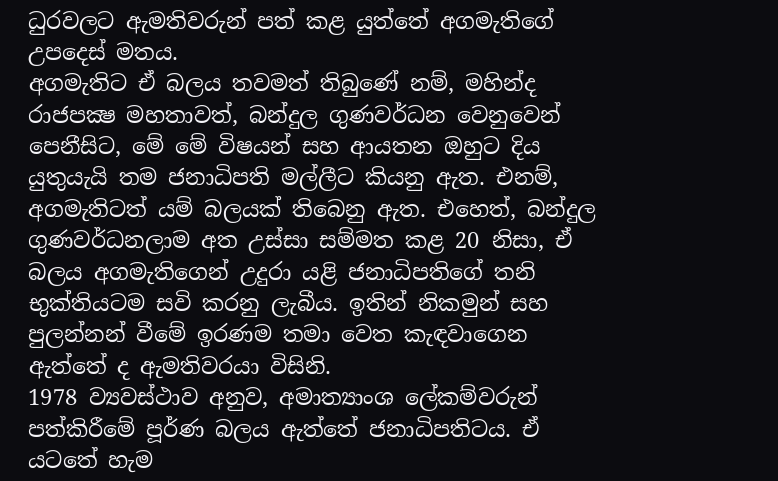ධුරවලට ඇමතිවරුන් පත් කළ යුත්තේ අගමැතිගේ උපදෙස් මතය.
අගමැතිට ඒ බලය තවමත් තිබුණේ නම්, මහින්ද රාජපක්‍ෂ මහතාවත්, බන්දුල ගුණවර්ධන වෙනුවෙන් පෙනීසිට, මේ මේ විෂයන් සහ ආයතන ඔහුට දිය යුතුයැයි තම ජනාධිපති මල්ලීට කියනු ඇත. එනම්, අගමැතිටත් යම් බලයක් තිබෙනු ඇත. එහෙත්, බන්දුල ගුණවර්ධනලාම අත උස්සා සම්මත කළ 20 නිසා, ඒ බලය අගමැතිගෙන් උදුරා යළි ජනාධිපතිගේ තනි භුක්තියටම සවි කරනු ලැබීය. ඉතින් නිකමුන් සහ පුලන්නන් වීමේ ඉරණම තමා වෙත කැඳවාගෙන ඇත්තේ ද ඇමතිවරයා විසිනි.
1978 ව්‍යවස්ථාව අනුව, අමාත්‍යාංශ ලේකම්වරුන් පත්කිරීමේ පූර්ණ බලය ඇත්තේ ජනාධිපතිටය. ඒ යටතේ හැම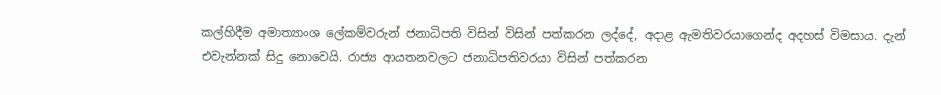කල්හිදීම අමාත්‍යාංශ ලේකම්වරුන් ජනාධිපති විසින් විසින් පත්කරන ලද්දේ, අදාළ ඇමතිවරයාගෙන්ද අදහස් විමසාය. දැන් එවැන්නක් සිදු නොවෙයි. රාජ්‍ය ආයතනවලට ජනාධිපතිවරයා විසින් පත්කරන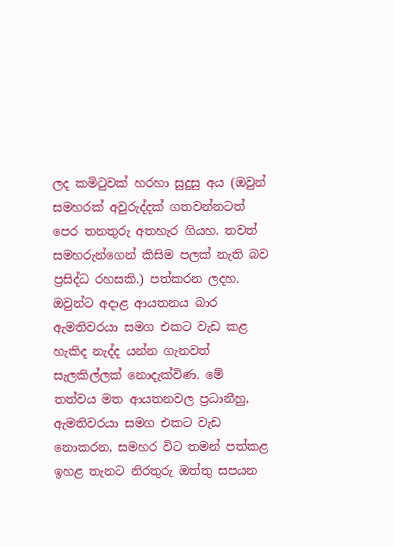ලද කමිටුවක් හරහා සුදුසු අය (ඔවුන් සමහරක් අවුරුද්දක් ගතවන්නටත් පෙර තනතුරු අතහැර ගියහ. තවත් සමහරුන්ගෙන් කිසිම පලක් නැති බව ප්‍රසිද්ධ රහසකි.) පත්කරන ලදහ. ඔවුන්ට අදාළ ආයතනය බාර ඇමතිවරයා සමග එකට වැඩ කළ හැකිද නැද්ද යන්න ගැනවත් සැලකිල්ලක් නොදැක්විණ. මේ තත්වය මත ආයතනවල ප්‍රධානීහු, ඇමතිවරයා සමග එකට වැඩ නොකරන, සමහර විට තමන් පත්කළ ඉහළ තැනට නිරතුරු ඔත්තු සපයන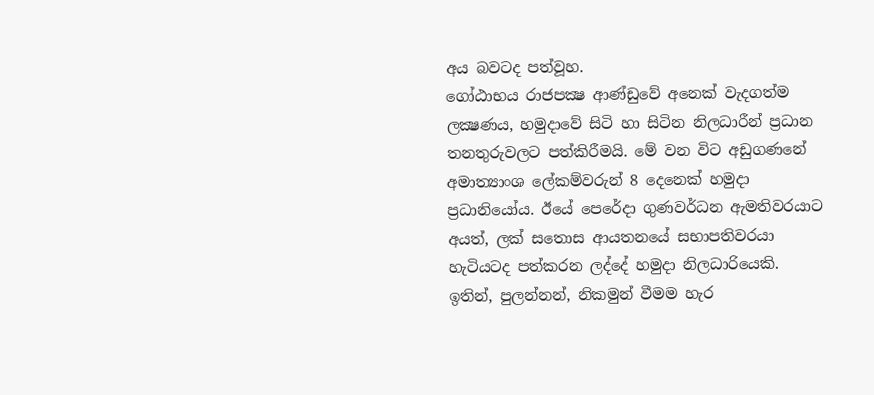අය බවටද පත්වූහ.
ගෝඨාභය රාජපක්‍ෂ ආණ්ඩුවේ අනෙක් වැදගත්ම ලක්‍ෂණය, හමුදාවේ සිටි හා සිටින නිලධාරීන් ප්‍රධාන තනතුරුවලට පත්කිරීමයි. මේ වන විට අඩුගණනේ අමාත්‍යාංශ ලේකම්වරුන් 8 දෙනෙක් හමුදා ප්‍රධානියෝය. ඊයේ පෙරේදා ගුණවර්ධන ඇමතිවරයාට අයත්, ලක් සතොස ආයතනයේ සභාපතිවරයා හැටියටද පත්කරන ලද්දේ හමුදා නිලධාරියෙකි.
ඉතින්, පුලන්නන්, නිකමුන් වීමම හැර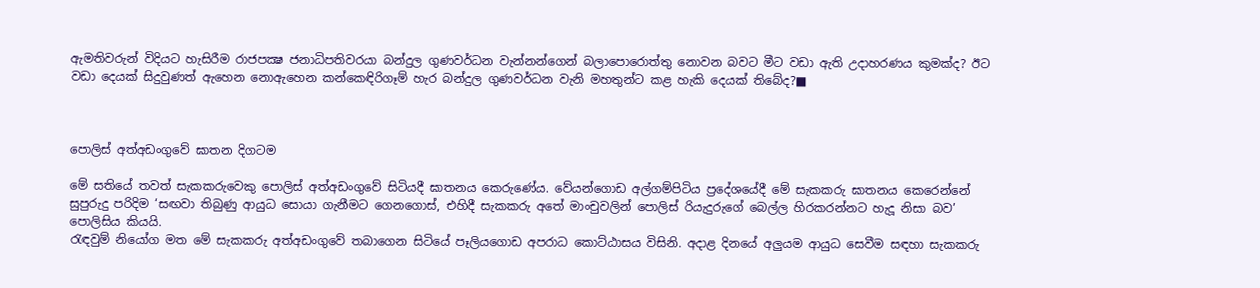ඇමතිවරුන් විදියට හැසිරීම රාජපක්‍ෂ ජනාධිපතිවරයා බන්දුල ගුණවර්ධන වැන්නන්ගෙන් බලාපොරොත්තු නොවන බවට මීට වඩා ඇති උදාහරණය කුමක්ද? ඊට වඩා දෙයක් සිදුවුණත් ඇහෙන නොඇහෙන කන්කෙඳිරිගෑම් හැර බන්දුල ගුණවර්ධන වැනි මහතුන්ට කළ හැකි දෙයක් තිබේද?■



පොලිස් අත්අඩංගුවේ ඝාතන දිගටම

මේ සතියේ තවත් සැකකරුවෙකු පොලිස් අත්අඩංගුවේ සිටියදී ඝාතනය කෙරුණේය. වේයන්ගොඩ අල්ගම්පිටිය ප්‍රදේශයේදී මේ සැකකරු ඝාතනය කෙරෙන්නේ සුපුරුදු පරිදිම ‘සඟවා තිබුණු ආයුධ සොයා ගැනීමට ගෙනගොස්, එහිදී සැකකරු අතේ මාංචුවලින් පොලිස් රියැදුරුගේ බෙල්ල හිරකරන්නට හැදූ නිසා බව’ පොලිසිය කියයි.
රැඳවුම් නියෝග මත මේ සැකකරු අත්අඩංගුවේ තබාගෙන සිටියේ පෑලියගොඩ අපරාධ කොට්ඨාසය විසිනි. අදාළ දිනයේ අලුයම ආයුධ සෙවීම සඳහා සැකකරු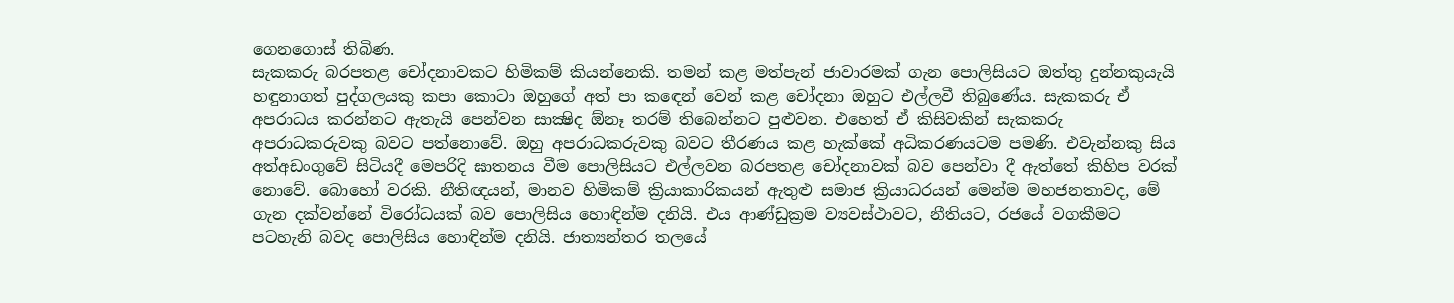ගෙනගොස් තිබිණ.
සැකකරු බරපතළ චෝදනාවකට හිමිකම් කියන්නෙකි. තමන් කළ මත්පැන් ජාවාරමක් ගැන පොලිසියට ඔත්තු දුන්නකුයැයි හඳුනාගත් පුද්ගලයකු කපා කොටා ඔහුගේ අත් පා කඳෙන් වෙන් කළ චෝදනා ඔහුට එල්ලවී තිබුණේය. සැකකරු ඒ අපරාධය කරන්නට ඇතැයි පෙන්වන සාක්‍ෂිද ඕනෑ තරම් තිබෙන්නට පුළුවන. එහෙත් ඒ කිසිවකින් සැකකරු අපරාධකරුවකු බවට පත්නොවේ. ඔහු අපරාධකරුවකු බවට තීරණය කළ හැක්කේ අධිකරණයටම පමණි. එවැන්නකු සිය අත්අඩංගුවේ සිටියදී මෙපරිදි ඝාතනය වීම පොලිසියට එල්ලවන බරපතළ චෝදනාවක් බව පෙන්වා දී ඇත්තේ කිහිප වරක් නොවේ. බොහෝ වරකි. නීතිඥයන්, මානව හිමිකම් ක්‍රියාකාරිකයන් ඇතුළු සමාජ ක්‍රියාධරයන් මෙන්ම මහජනතාවද, මේ ගැන දක්වන්නේ විරෝධයක් බව පොලිසිය හොඳින්ම දනියි. එය ආණ්ඩුක්‍රම ව්‍යවස්ථාවට, නීතියට, රජයේ වගකීමට පටහැනි බවද පොලිසිය හොඳින්ම දනියි. ජාත්‍යන්තර තලයේ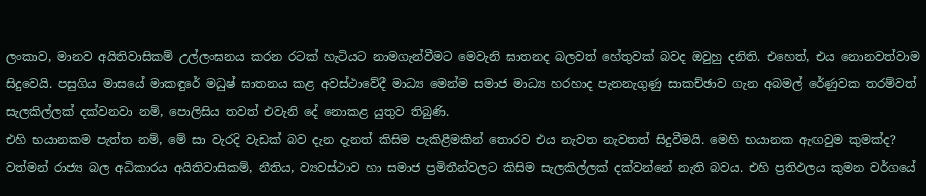ලංකාව, මානව අයිතිවාසිකම් උල්ලංඝනය කරන රටක් හැටියට නාමගැන්වීමට මෙවැනි ඝාතනද බලවත් හේතුවක් බවද ඔවුහු දනිති. එහෙත්, එය නොනවත්වාම සිදුවෙයි. පසුගිය මාසයේ මාකඳුරේ මධුෂ් ඝාතනය කළ අවස්ථාවේදී මාධ්‍ය මෙන්ම සමාජ මාධ්‍ය හරහාද පැනනැගුණු සාකච්ඡාව ගැන අබමල් රේණුවක තරම්වත් සැලකිල්ලක් දක්වනවා නම්, පොලිසිය තවත් එවැනි දේ නොකළ යුතුව තිබුණි.
එහි භයානකම පැත්ත නම්, මේ සා වැරදි වැඩක් බව දැන දැනත් කිසිම පැකිළීමකින් තොරව එය නැවත නැවතත් සිදුවීමයි. මෙහි භයානක ඇඟවුම කුමක්ද? වත්මන් රාජ්‍ය බල අධිකාරය අයිතිවාසිකම්, නීතිය, ව්‍යවස්ථාව හා සමාජ ප්‍රමිතීන්වලට කිසිම සැලකිල්ලක් දක්වන්නේ නැති බවය. එහි ප්‍රතිඵලය කුමන වර්ගයේ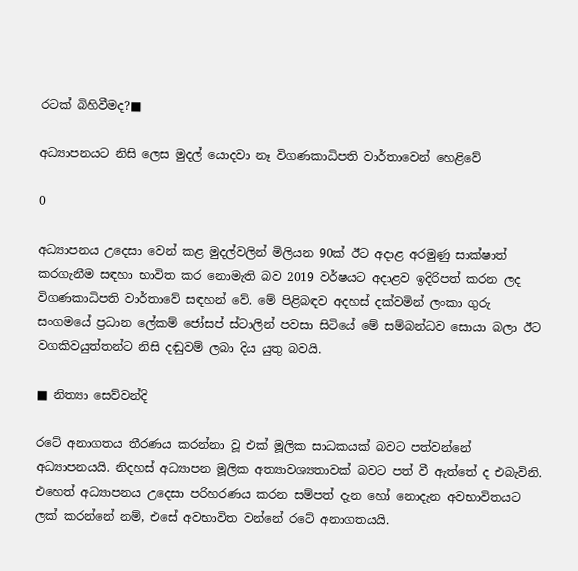රටක් බිහිවීමද?■

අධ්‍යාපනයට නිසි ලෙස මුදල් යොදවා නෑ විගණකාධිපති වාර්තාවෙන් හෙළිවේ

0

අධ්‍යාපනය උදෙසා වෙන් කළ මුදල්වලින් මිලියන 90ක් ඊට අදාළ අරමුණු සාක්ෂාත් කරගැනීම සඳහා භාවිත කර නොමැති බව 2019 වර්ෂයට අදාළව ඉදිරිපත් කරන ලද විගණකාධිපති වාර්තාවේ සඳහන් වේ. මේ පිළිබඳව අදහස් දක්වමින් ලංකා ගුරු සංගමයේ ප්‍රධාන ලේකම් ජෝසප් ස්ටාලින් පවසා සිටියේ මේ සම්බන්ධව සොයා බලා ඊට වගකිවයුත්තන්ට නිසි දඬුවම් ලබා දිය යුතු බවයි.

■ නිත්‍යා සෙව්වන්දි

රටේ අනාගතය තීරණය කරන්නා වූ එක් මූලික සාධකයක් බවට පත්වන්නේ අධ්‍යාපනයයි. නිදහස් අධ්‍යාපන මූලික අත්‍යාවශ්‍යතාවක් බවට පත් වී ඇත්තේ ද එබැවිනි. එහෙත් අධ්‍යාපනය උදෙසා පරිහරණය කරන සම්පත් දැන හෝ නොදැන අවභාවිතයට ලක් කරන්නේ නම්, එසේ අවභාවිත වන්නේ රටේ අනාගතයයි.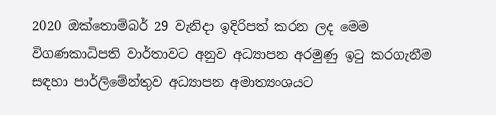2020 ඔක්තොම්බර් 29 වැනිදා ඉදිරිපත් කරන ලද මෙම විගණකාධිපති වාර්තාවට අනුව අධ්‍යාපන අරමුණු ඉටු කරගැනීම සඳහා පාර්ලිමේන්තුව අධ්‍යාපන අමාත්‍යංශයට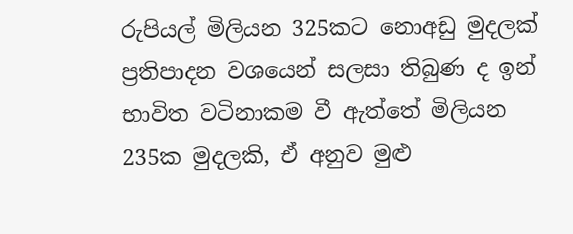රුපියල් මිලියන 325කට නොඅඩු මුදලක් ප්‍රතිපාදන වශයෙන් සලසා තිබුණ ද ඉන් භාවිත වටිනාකම වී ඇත්තේ මිලියන 235ක මුදලකි, ඒ අනුව මුළු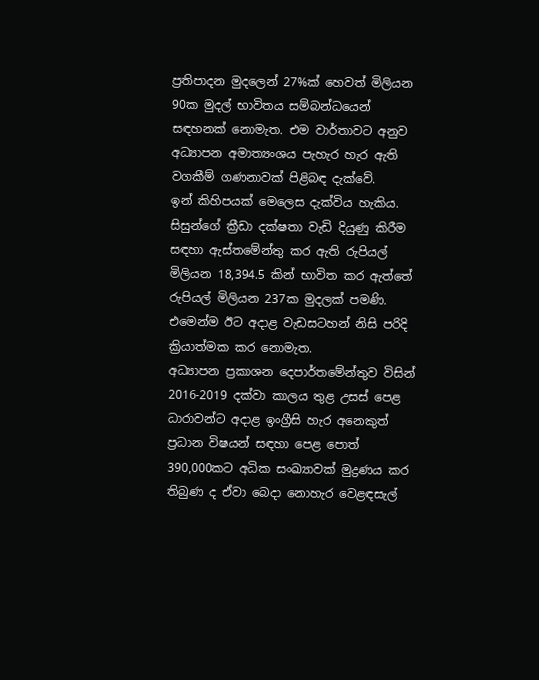ප්‍රතිපාදන මුදලෙන් 27%ක් හෙවත් මිලියන 90ක මුදල් භාවිතය සම්බන්ධයෙන් සඳහනක් නොමැත. එම වාර්තාවට අනුව අධ්‍යාපන අමාත්‍යංශය පැහැර හැර ඇති වගකීම් ගණනාවක් පිළිබඳ දැක්වේ.
ඉන් කිහිපයක් මෙලෙස දැක්විය හැකිය.
සිසුන්ගේ ක්‍රීඩා දක්ෂතා වැඩි දියුණු කිරීම සඳහා ඇස්තමේන්තු කර ඇති රුපියල් මිලියන 18,394.5 කින් භාවිත කර ඇත්තේ රුපියල් මිලියන 237ක මුදලක් පමණි. එමෙන්ම ඊට අදාළ වැඩසටහන් නිසි පරිදි ක්‍රියාත්මක කර නොමැත.
අධ්‍යාපන ප්‍රකාශන දෙපාර්තමේන්තුව විසින් 2016-2019 දක්වා කාලය තුළ උසස් පෙළ ධාරාවන්ට අදාළ ඉංග්‍රීසි හැර අනෙකුත් ප්‍රධාන විෂයන් සඳහා පෙළ පොත් 390,000කට අධික සංඛ්‍යාවක් මුද්‍රණය කර තිබුණ ද ඒවා බෙදා නොහැර වෙළඳසැල්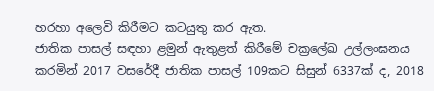හරහා අලෙවි කිරීමට කටයුතු කර ඇත.
ජාතික පාසල් සඳහා ළමුන් ඇතුළත් කිරීමේ චක්‍රලේඛ උල්ලංඝනය කරමින් 2017 වසරේදී ජාතික පාසල් 109කට සිසුන් 6337ක් ද, 2018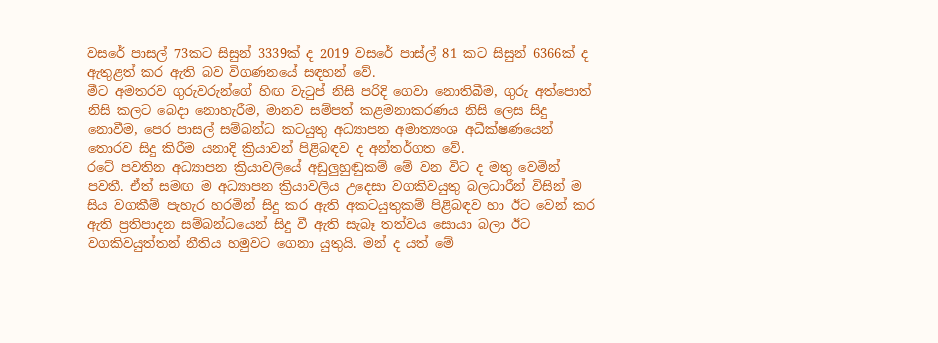වසරේ පාසල් 73කට සිසුන් 3339ක් ද 2019 වසරේ පාස්ල් 81 කට සිසුන් 6366ක් ද ඇතුළත් කර ඇති බව විගණනයේ සඳහන් වේ.
මීට අමතරව ගුරුවරුන්ගේ හිඟ වැටුප් නිසි පරිදි ගෙවා නොතිබීම, ගුරු අත්පොත් නිසි කලට බෙදා නොහැරීම, මානව සම්පත් කළමනාකරණය නිසි ලෙස සිදු නොවීම, පෙර පාසල් සම්බන්ධ කටයුතු අධ්‍යාපන අමාත්‍යංශ අධීක්ෂණයෙන් තොරව සිදු කිරීම යනාදි ක්‍රියාවන් පිළිබඳව ද අන්තර්ගත වේ.
රටේ පවතින අධ්‍යාපන ක්‍රියාවලියේ අඩුලුහුඬුකම් මේ වන විට ද මතු වෙමින් පවතී. ඒත් සමඟ ම අධ්‍යාපන ක්‍රියාවලිය උදෙසා වගකිවයුතු බලධාරීන් විසින් ම සිය වගකීම් පැහැර හරමින් සිදු කර ඇති අකටයුතුකම් පිළිබඳව හා ඊට වෙන් කර ඇති ප්‍රතිපාදන සම්බන්ධයෙන් සිදු වී ඇති සැබෑ තත්වය සොයා බලා ඊට වගකිවයුත්තන් නීතිය හමුවට ගෙනා යුතුයි. මන් ද යත් මේ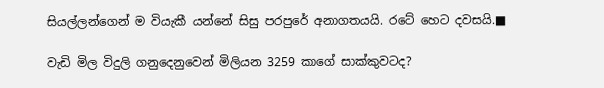සියල්ලන්ගෙන් ම වියැකී යන්නේ සිසු පරපුරේ අනාගතයයි. රටේ හෙට දවසයි.■

වැඩි මිල විදුලි ගනුදෙනුවෙන් මිලියන 3259 කාගේ සාක්කුවටද?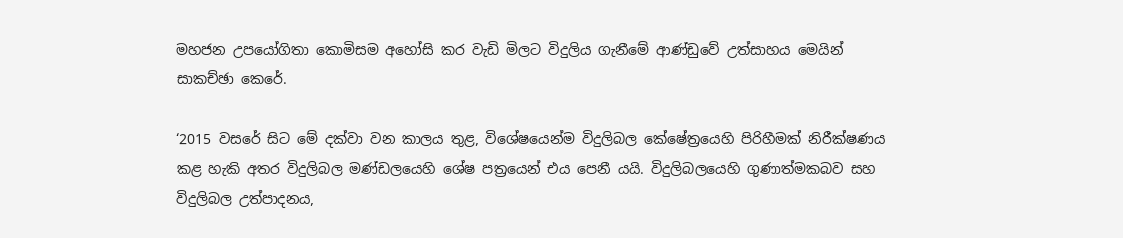මහජන උපයෝගිතා කොමිසම අහෝසි කර වැඩි මිලට විදුලිය ගැනීමේ ආණ්ඩුවේ උත්සාහය මෙයින් සාකච්ඡා කෙරේ.

‘2015 වසරේ සිට මේ දක්වා වන කාලය තුළ, විශේෂයෙන්ම විදුලිබල කේෂේත්‍රයෙහි පිරිහීමක් නිරීක්ෂණය කළ හැකි අතර විදුලිබල මණ්ඩලයෙහි ශේෂ පත්‍රයෙන් එය පෙනී යයි. විදුලිබලයෙහි ගුණාත්මකබව සහ විදුලිබල උත්පාදනය,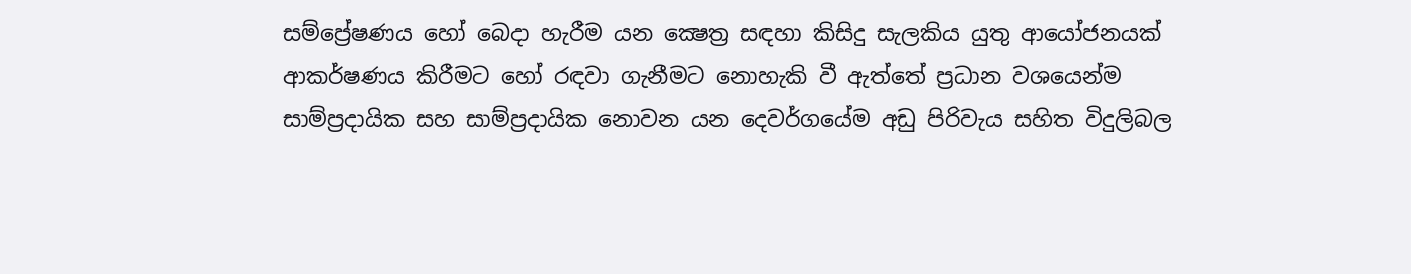සම්ප්‍රේෂණය හෝ බෙදා හැරීම යන ක්‍ෂෙත්‍ර සඳහා කිසිදු සැලකිය යුතු ආයෝජනයක් ආකර්ෂණය කිරීමට හෝ රඳවා ගැනීමට නොහැකි වී ඇත්තේ ප්‍රධාන වශයෙන්ම සාම්ප්‍රදායික සහ සාම්ප්‍රදායික නොවන යන දෙවර්ගයේම අඩු පිරිවැය සහිත විදුලිබල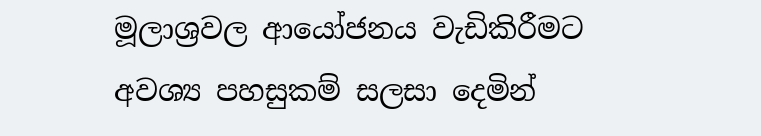මූලාශ්‍රවල ආයෝජනය වැඩිකිරීමට අවශ්‍ය පහසුකම් සලසා දෙමින්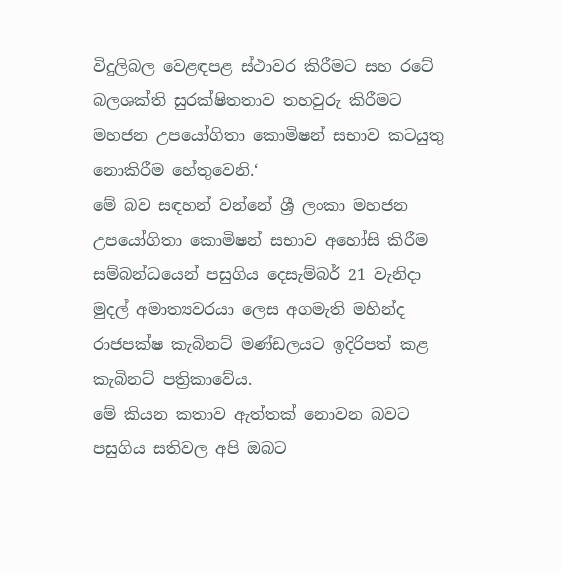විදුලිබල වෙළඳපළ ස්ථාවර කිරීමට සහ රටේ බලශක්ති සුරක්ෂිතතාව තහවුරු කිරීමට මහජන උපයෝගිතා කොමිෂන් සභාව කටයුතු නොකිරීම හේතුවෙනි.‘
මේ බව සඳහන් වන්නේ ශ්‍රී ලංකා මහජන උපයෝගිතා කොමිෂන් සභාව අහෝසි කිරීම සම්බන්ධයෙන් පසුගිය දෙසැම්බර් 21 වැනිදා මුදල් අමාත්‍යවරයා ලෙස අගමැති මහින්ද රාජපක්ෂ කැබිනට් මණ්ඩලයට ඉදිරිපත් කළ කැබිනට් පත්‍රිකාවේය.
මේ කියන කතාව ඇත්තක් නොවන බවට පසුගිය සතිවල අපි ඔබට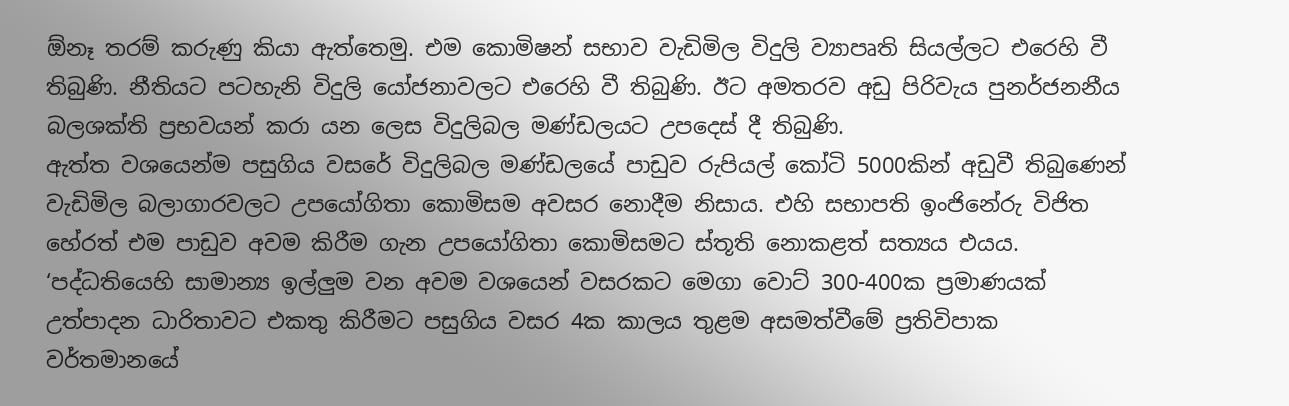ඕනෑ තරම් කරුණු කියා ඇත්තෙමු. එම කොමිෂන් සභාව වැඩිමිල විදුලි ව්‍යාපෘති සියල්ලට එරෙහි වී තිබුණි. නීතියට පටහැනි විදුලි යෝජනාවලට එරෙහි වී තිබුණි. ඊට අමතරව අඩු පිරිවැය පුනර්ජනනීය බලශක්ති ප්‍රභවයන් කරා යන ලෙස විදුලිබල මණ්ඩලයට උපදෙස් දී තිබුණි.
ඇත්ත වශයෙන්ම පසුගිය වසරේ විදුලිබල මණ්ඩලයේ පාඩුව රුපියල් කෝටි 5000කින් අඩුවී තිබුණෙන් වැඩිමිල බලාගාරවලට උපයෝගිතා කොමිසම අවසර නොදීම නිසාය. එහි සභාපති ඉංජිනේරු විජිත හේරත් එම පාඩුව අවම කිරීම ගැන උපයෝගිතා කොමිසමට ස්තූති නොකළත් සත්‍යය එයය.
‘පද්ධතියෙහි සාමාන්‍ය ඉල්ලුම වන අවම වශයෙන් වසරකට මෙගා වොට් 300-400ක ප්‍රමාණයක් උත්පාදන ධාරිතාවට එකතු කිරීමට පසුගිය වසර 4ක කාලය තුළම අසමත්වීමේ ප්‍රතිවිපාක වර්තමානයේ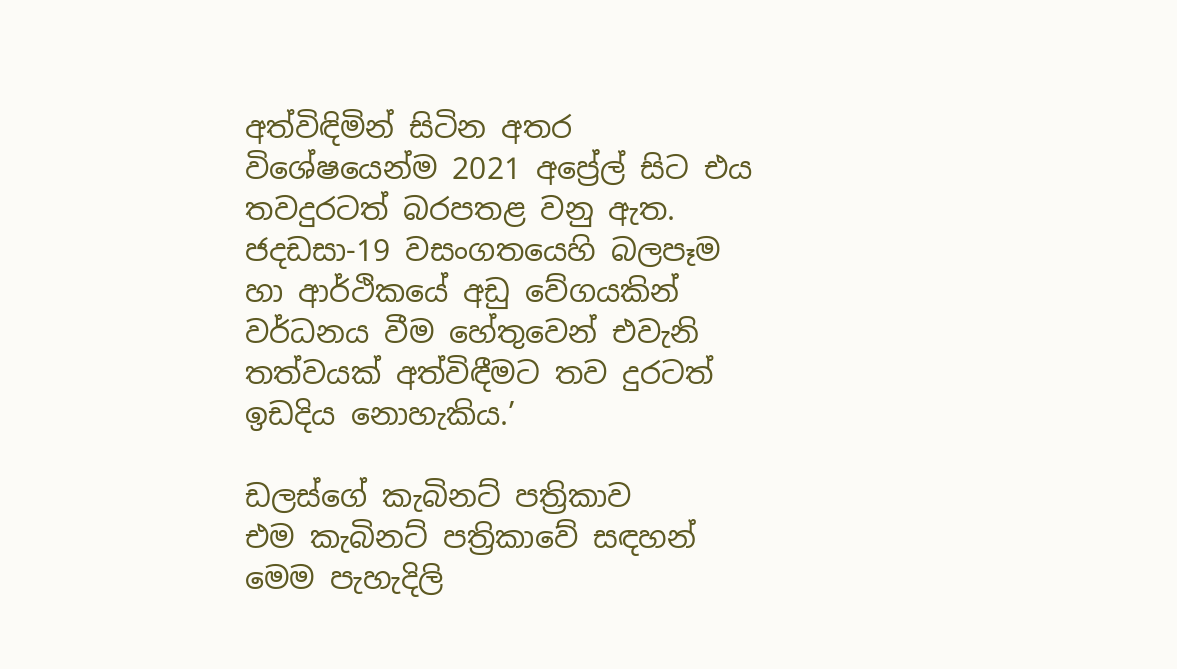අත්විඳිමින් සිටින අතර විශේෂයෙන්ම 2021 අප්‍රේල් සිට එය තවදුරටත් බරපතළ වනු ඇත. ජදඩසා-19 වසංගතයෙහි බලපෑම හා ආර්ථිකයේ අඩු වේගයකින් වර්ධනය වීම හේතුවෙන් එවැනි තත්වයක් අත්විඳීමට තව දුරටත් ඉඩදිය නොහැකිය.’

ඩලස්ගේ කැබිනට් පත්‍රිකාව
එම කැබිනට් පත්‍රිකාවේ සඳහන් මෙම පැහැදිලි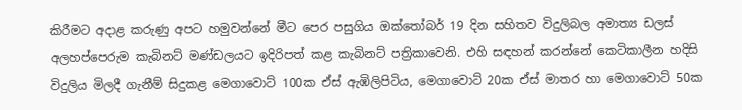කිරීමට අදාළ කරුණු අපට හමුවන්නේ මීට පෙර පසුගිය ඔක්තෝබර් 19 දින සහිතව විදුලිබල අමාත්‍ය ඩලස් අලහප්පෙරුම කැබිනට් මණ්ඩලයට ඉදිරිපත් කළ කැබිනට් පත්‍රිකාවෙනි. එහි සඳහන් කරන්නේ කෙටිකාලීන හදිසි විදුලිය මිලදී ගැනීම් සිදුකළ මෙගාවොට් 100ක ඒස් ඇඹිලිපිටිය, මෙගාවොට් 20ක ඒස් මාතර හා මෙගාවොට් 50ක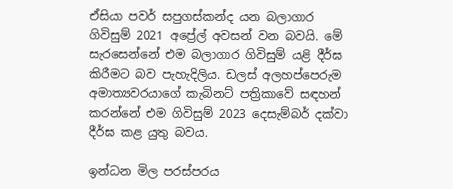ඒසියා පවර් සපුගස්කන්ද යන බලාගාර ගිවිසුම් 2021 අප්‍රේල් අවසන් වන බවයි. මේ සැරසෙන්නේ එම බලාගාර ගිවිසුම් යළි දීර්ඝ කිරීමට බව පැහැදිලිය. ඩලස් අලහප්පෙරුම අමාත්‍යවරයාගේ කැබිනට් පත්‍රිකාවේ සඳහන් කරන්නේ එම ගිවිසුම් 2023 දෙසැම්බර් දක්වා දීර්ඝ කළ යුතු බවය.

ඉන්ධන මිල පරස්පරය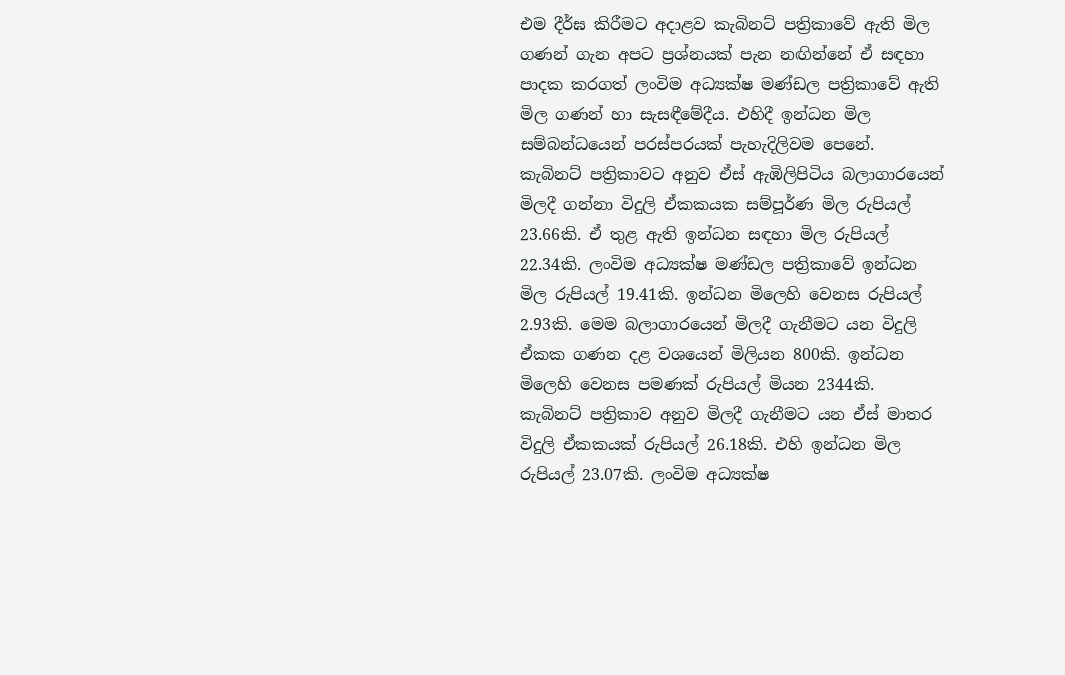එම දීර්ඝ කිරීමට අදාළව කැබිනට් පත්‍රිකාවේ ඇති මිල ගණන් ගැන අපට ප්‍රශ්නයක් පැන නඟින්නේ ඒ සඳහා පාදක කරගත් ලංවිම අධ්‍යක්ෂ මණ්ඩල පත්‍රිකාවේ ඇති මිල ගණන් හා සැසඳීමේදීය. එහිදී ඉන්ධන මිල සම්බන්ධයෙන් පරස්පරයක් පැහැදිලිවම පෙනේ.
කැබිනට් පත්‍රිකාවට අනුව ඒස් ඇඹිලිපිටිය බලාගාරයෙන් මිලදී ගන්නා විදුලි ඒකකයක සම්පූර්ණ මිල රුපියල් 23.66කි. ඒ තුළ ඇති ඉන්ධන සඳහා මිල රුපියල් 22.34කි. ලංවිම අධ්‍යක්ෂ මණ්ඩල පත්‍රිකාවේ ඉන්ධන මිල රුපියල් 19.41කි. ඉන්ධන මිලෙහි වෙනස රුපියල් 2.93කි. මෙම බලාගාරයෙන් මිලදී ගැනීමට යන විදුලි ඒකක ගණන දළ වශයෙන් මිලියන 800කි. ඉන්ධන මිලෙහි වෙනස පමණක් රුපියල් මියන 2344කි.
කැබිනට් පත්‍රිකාව අනුව මිලදී ගැනීමට යන ඒස් මාතර විදුලි ඒකකයක් රුපියල් 26.18කි. එහි ඉන්ධන මිල රුපියල් 23.07කි. ලංවිම අධ්‍යක්ෂ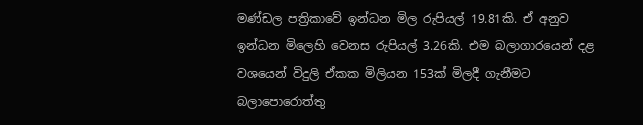මණ්ඩල පත්‍රිකාවේ ඉන්ධන මිල රුපියල් 19.81කි. ඒ අනුව ඉන්ධන මිලෙහි වෙනස රුපියල් 3.26කි. එම බලාගාරයෙන් දළ වශයෙන් විදුලි ඒකක මිලියන 153ක් මිලදී ගැනීමට බලාපොරොත්තු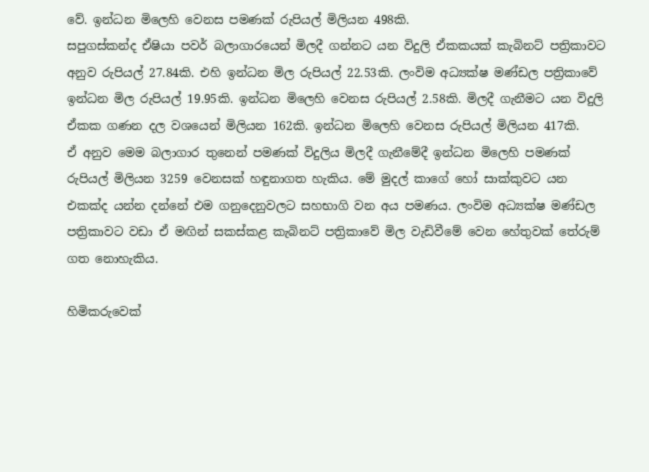වේ. ඉන්ධන මිලෙහි වෙනස පමණක් රුපියල් මිලියන 498කි.
සපුගස්කන්ද ඒෂියා පවර් බලාගාරයෙන් මිලදී ගන්නට යන විදුලි ඒකකයක් කැබිනට් පත්‍රිකාවට අනුව රුපියල් 27.84කි. එහි ඉන්ධන මිල රුපියල් 22.53කි. ලංවිම අධ්‍යක්ෂ මණ්ඩල පත්‍රිකාවේ ඉන්ධන මිල රුපියල් 19.95කි. ඉන්ධන මිලෙහි වෙනස රුපියල් 2.58කි. මිලදී ගැනීමට යන විදුලි ඒකක ගණන දල වශයෙන් මිලියන 162කි. ඉන්ධන මිලෙහි වෙනස රුපියල් මිලියන 417කි.
ඒ අනුව මෙම බලාගාර තුනෙන් පමණක් විදුලිය මිලදී ගැනීමේදී ඉන්ධන මිලෙහි පමණක් රුපියල් මිලියන 3259 වෙනසක් හඳුනාගත හැකිය. මේ මුදල් කාගේ හෝ සාක්කුවට යන එකක්ද යන්න දන්නේ එම ගනුදෙනුවලට සහභාගි වන අය පමණය. ලංවිම අධ්‍යක්ෂ මණ්ඩල පත්‍රිකාවට වඩා ඒ මඟින් සකස්කළ කැබිනට් පත්‍රිකාවේ මිල වැඩිවීමේ වෙන හේතුවක් තේරුම් ගත නොහැකිය.

හිමිකරුවෙක්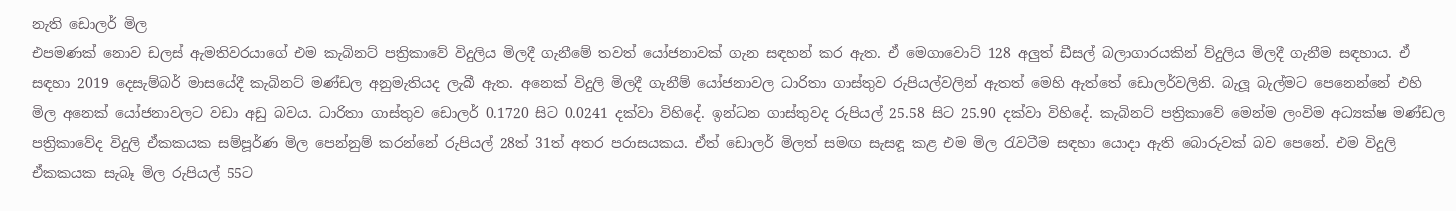නැති ඩොලර් මිල
එපමණක් නොව ඩලස් ඇමතිවරයාගේ එම කැබිනට් පත්‍රිකාවේ විදුලිය මිලදී ගැනීමේ තවත් යෝජනාවක් ගැන සඳහන් කර ඇත. ඒ මෙගාවොට් 128 අලුත් ඩීසල් බලාගාරයකින් ව්දුලිය මිලදී ගැනීම සඳහාය. ඒ සඳහා 2019 දෙසැම්බර් මාසයේදී කැබිනට් මණ්ඩල අනුමැතියද ලැබී ඇත. අනෙක් විදුලි මිලදී ගැනීම් යෝජනාවල ධාරිතා ගාස්තුව රුපියල්වලින් ඇතත් මෙහි ඇත්තේ ඩොලර්වලිනි. බැලූ බැල්මට පෙනෙන්නේ එහි මිල අනෙක් යෝජනාවලට වඩා අඩු බවය. ධාරිතා ගාස්තුව ඩොලර් 0.1720 සිට 0.0241 දක්වා විහිදේ. ඉන්ධන ගාස්තුවද රුපියල් 25.58 සිට 25.90 දක්වා විහිදේ. කැබිනට් පත්‍රිකාවේ මෙන්ම ලංවිම අධ්‍යක්ෂ මණ්ඩල පත්‍රිකාවේද විදුලි ඒකකයක සම්පූර්ණ මිල පෙන්නුම් කරන්නේ රුපියල් 28ත් 31ත් අතර පරාසයකය. ඒත් ඩොලර් මිලත් සමඟ සැසඳූ කළ එම මිල රැවටීම සඳහා යොදා ඇති බොරුවක් බව පෙනේ. එම විදුලි ඒකකයක සැබෑ මිල රුපියල් 55ට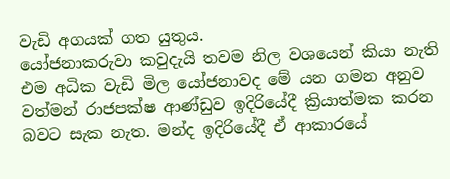වැඩි අගයක් ගත යුතුය.
යෝජනාකරුවා කවුදැයි තවම නිල වශයෙන් කියා නැති එම අධික වැඩි මිල යෝජනාවද මේ යන ගමන අනුව වත්මන් රාජපක්ෂ ආණ්ඩුව ඉදිරියේදී ක්‍රියාත්මක කරන බවට සැක නැත. මන්ද ඉදිරියේදී ඒ ආකාරයේ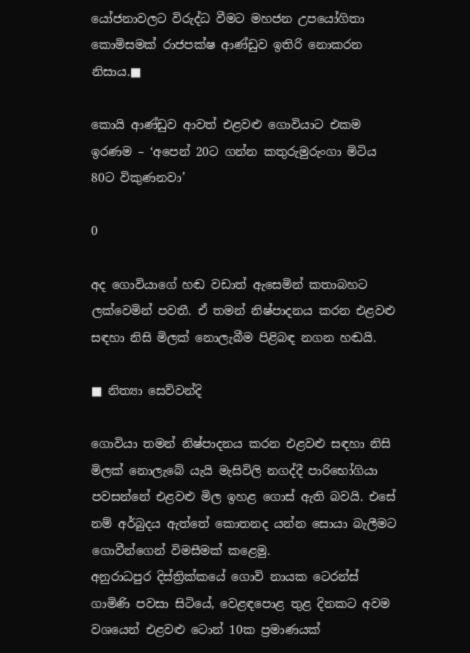යෝජනාවලට විරුද්ධ වීමට මහජන උපයෝගිතා කොමිසමක් රාජපක්ෂ ආණ්ඩුව ඉතිරි නොකරන නිසාය.■

කොයි ආණ්ඩුව ආවත් එළවළු ගොවියාට එකම ඉරණම – ‘අපෙන් 20ට ගන්න කතුරුමුරුංගා මිටිය 80ට විකුණනවා’

0

අද ගොවියාගේ හඬ වඩාත් ඇසෙමින් කතාබහට ලක්වෙමින් පවතී. ඒ තමන් නිෂ්පාදනය කරන එළවළු සඳහා නිසි මිලක් නොලැබීම පිළිබඳ නගන හඬයි.

■ නිත්‍යා සෙව්වන්දි

ගොවියා තමන් නිෂ්පාදනය කරන එළවළු සඳහා නිසි මිලක් නොලැබේ යැයි මැසිවිලි නගද්දී පාරිභෝගියා පවසන්නේ එළවළු මිල ඉහළ ගොස් ඇති බවයි. එසේ නම් අර්බුදය ඇත්තේ කොතනද යන්න සොයා බැලීමට ගොවීන්ගෙන් විමසීමක් කළෙමු.
අනුරාධපුර දිස්ත්‍රික්කයේ ගොවි නායක ටෙරන්ස් ගාමිණි පවසා සිටියේ, වෙළඳපොළ තුළ දිනකට අවම වශයෙන් එළවළු ටොන් 10ක ප්‍රමාණයක්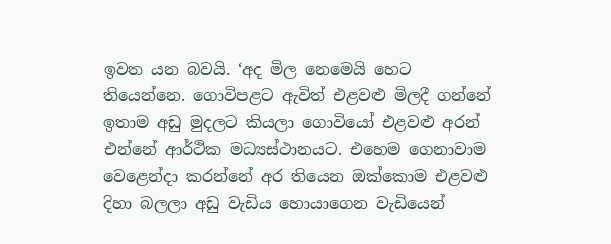ඉවත යන බවයි. ‘අද මිල නෙමෙයි හෙට තියෙන්නෙ. ගොවිපළට ඇවිත් එළවළු මිලදී ගන්නේ ඉතාම අඩු මුදලට කියලා ගොවියෝ එළවළු අරන් එන්නේ ආර්ථික මධ්‍යස්ථානයට. එහෙම ගෙනාවාම වෙළෙන්දා කරන්නේ අර තියෙන ඔක්කොම එළවළු දිහා බලලා අඩු වැඩිය හොයාගෙන වැඩියෙන්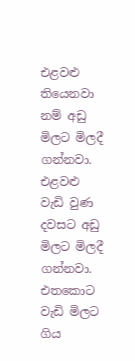එළවළු තියෙනවා නම් අඩු මිලට මිලදී ගන්නවා. එළවළු වැඩි වුණ දවසට අඩු මිලට මිලදී ගන්නවා. එතකොට වැඩි මිලට ගිය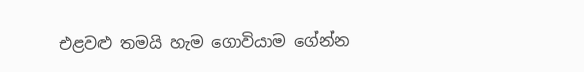එළවළු තමයි හැම ගොවියාම ගේන්න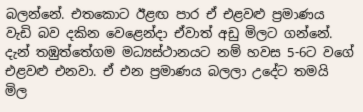බලන්නේ. එතකොට ඊළඟ පාර ඒ එළවළු ප්‍රමාණය වැඩි බව දකින වෙළෙන්දා ඒවාත් අඩු මිලට ගන්නේ.
දැන් තඹුත්තේගම මධ්‍යස්ථානයට නම් හවස 5-6ට වගේ එළවළු එනවා. ඒ එන ප්‍රමාණය බලලා උදේට තමයි මිල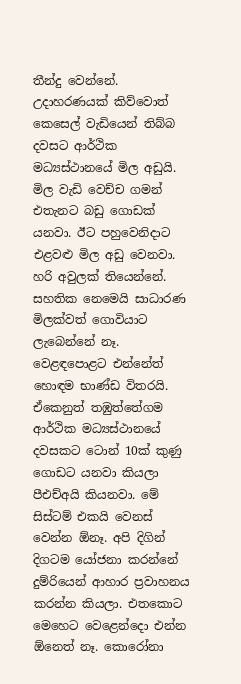තීන්දු වෙන්නේ. උදාහරණයක් කිව්වොත් කෙසෙල් වැඩියෙන් තිබ්බ දවසට ආර්ථික මධ්‍යස්ථානයේ මිල අඩුයි. මිල වැඩි වෙච්ච ගමන් එතැනට බඩු ගොඩක් යනවා. ඊට පහුවෙනිදාට එළවළු මිල අඩු වෙනවා. හරි අවුලක් තියෙන්නේ. සහතික නෙමෙයි සාධාරණ මිලක්වත් ගොවියාට ලැබෙන්නේ නෑ. වෙළඳපොළට එන්නේත් හොඳම භාණ්ඩ විතරයි. ඒකෙනුත් තඹුත්තේගම ආර්ථික මධ්‍යස්ථානයේ දවසකට ටොන් 10ක් කුණු ගොඩට යනවා කියලා පීඑච්අයි කියනවා. මේ සිස්ටම් එකයි වෙනස් වෙන්න ඕනෑ. අපි දිගින් දිගටම යෝජනා කරන්නේ දුම්රියෙන් ආහාර ප්‍රවාහනය කරන්න කියලා. එතකොට මෙහෙට වෙළෙන්දො එන්න ඕනෙත් නෑ. කොරෝනා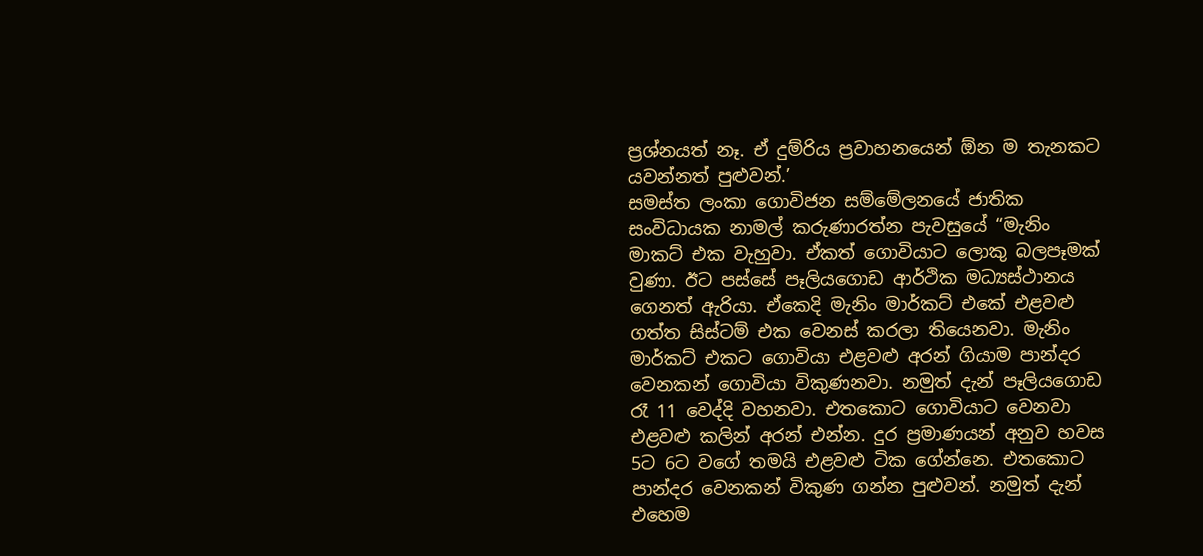ප්‍රශ්නයත් නෑ. ඒ දුම්රිය ප්‍රවාහනයෙන් ඕන ම තැනකට යවන්නත් පුළුවන්.’
සමස්ත ලංකා ගොවිජන සම්මේලනයේ ජාතික සංවිධායක නාමල් කරුණාරත්න පැවසුයේ “මැනිං මාකට් එක වැහුවා. ඒකත් ගොවියාට ලොකු බලපෑමක් වුණා. ඊට පස්සේ පෑලියගොඩ ආර්ථික මධ්‍යස්ථානය ගෙනත් ඇරියා. ඒකෙදි මැනිං මාර්කට් එකේ එළවළු ගත්ත සිස්ටම් එක වෙනස් කරලා තියෙනවා. මැනිං මාර්කට් එකට ගොවියා එළවළු අරන් ගියාම පාන්දර වෙනකන් ගොවියා විකුණනවා. නමුත් දැන් පෑලියගොඩ රෑ 11 වෙද්දි වහනවා. එතකොට ගොවියාට වෙනවා එළවළු කලින් අරන් එන්න. දුර ප්‍රමාණයන් අනුව හවස 5ට 6ට වගේ තමයි එළවළු ටික ගේන්නෙ. එතකොට පාන්දර වෙනකන් විකුණ ගන්න පුළුවන්. නමුත් දැන් එහෙම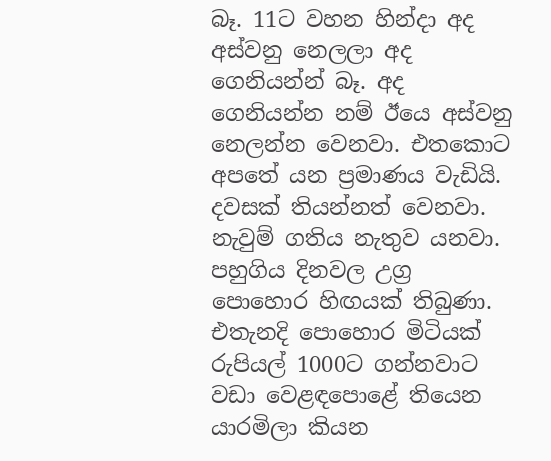බෑ. 11ට වහන හින්දා අද අස්වනු නෙලලා අද ගෙනියන්න් බෑ. අද ගෙනියන්න නම් ඊයෙ අස්වනු නෙලන්න වෙනවා. එතකොට අපතේ යන ප්‍රමාණය වැඩියි. දවසක් තියන්නත් වෙනවා. නැවුම් ගතිය නැතුව යනවා.
පහුගිය දිනවල උග්‍ර පොහොර හිඟයක් තිබුණා. එතැනදි පොහොර මිටියක් රුපියල් 1000ට ගන්නවාට වඩා වෙළඳපොළේ තියෙන යාරමිලා කියන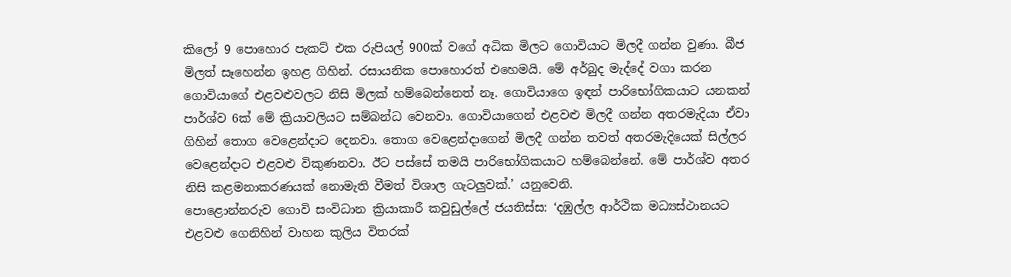කිලෝ 9 පොහොර පැකට් එක රුපියල් 900ක් වගේ අධික මිලට ගොවියාට මිලදී ගන්න වුණා. බීජ මිලත් සෑහෙන්න ඉහළ ගිහින්. රසායනික පොහොරත් එහෙමයි. මේ අර්බුද මැද්දේ වගා කරන ගොවියාගේ එළවළුවලට නිසි මිලක් හම්බෙන්නෙත් නෑ. ගොවියාගෙ ඉඳන් පාරිභෝගිකයාට යනකන් පාර්ශ්ව 6ක් මේ ක්‍රියාවලියට සම්බන්ධ වෙනවා. ගොවියාගෙන් එළවළු මිලදී ගන්න අතරමැදියා ඒවා ගිහින් තොග වෙළෙන්දාට දෙනවා. තොග වෙළෙන්දාගෙන් මිලදී ගන්න තවත් අතරමැදියෙක් සිල්ලර වෙළෙන්දාට එළවළු විකුණනවා. ඊට පස්සේ තමයි පාරිභෝගිකයාට හම්බෙන්නේ. මේ පාර්ශ්ව අතර නිසි කළමනාකරණයක් නොමැති වීමත් විශාල ගැටලුවක්.’ යනුවෙනි.
පොළොන්නරුව ගොවි සංවිධාන ක්‍රියාකාරී කවුඩුල්ලේ ජයතිස්ස: ‘දඹුල්ල ආර්ථික මධ්‍යස්ථානයට එළවළු ගෙනිහින් වාහන කුලිය විතරක්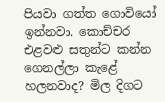පියවා ගත්ත ගොවියෝ ඉන්නවා. කොච්චර එළවළු සතුන්ට කන්න ගෙනල්ලා කැළේ හලනවාද? මිල දිගට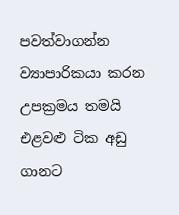පවත්වාගන්න ව්‍යාපාරිකයා කරන උපක්‍රමය තමයි එළවළු ටික අඩු ගානට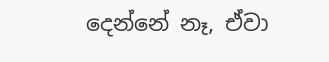දෙන්නේ නෑ, ඒවා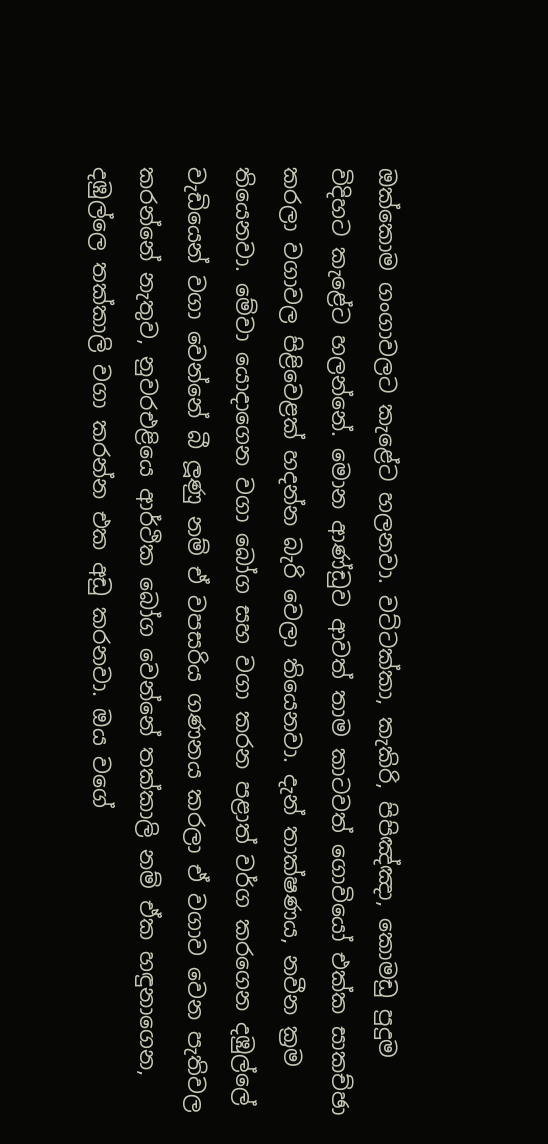ඔක්කොම ගංගාවලට කැළේට හලනවා. වට්ටක්කා, කැකිරි, පිපිඤ්ඤා, කොමඩු පුදුම විදිහට කැළේට හලන්නේ. මොන ආණ්ඩුව ආවත් තාම කාටවත් ගොවියෝ එක්ක සාකච්ඡා කරලා වගාවල පිළිවෙළක් හදන්න බැරි වෙලා තියෙනවා. දැන් තාක්ෂණය, නවීන ක්‍රම තියෙනවා. මේවා යොදාගෙන වගා බෝග සහ වගා කරන පළාත් වර්ග කරගෙන දඹුල්ලේ වැඩියෙන් වගා වෙන්නේ බී ලූණු නම් ඒ වපසරිය ගණනය කරලා ඒ වගාව වෙන පැතිවල කරන්නේ නැතුව, නුවරඑළියෙ ආර්ථික බෝග වෙන්නේ තක්කාලි නම් ඒක හඳුනාගෙන, දඹුල්ලෙ තක්කාලි වගා කරන්න එක අඩු කරනවා. ඔය වගේ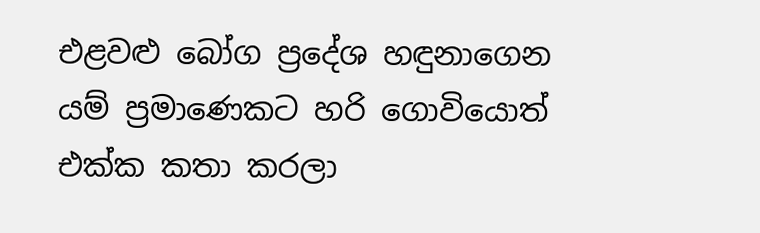එළවළු බෝග ප්‍රදේශ හඳුනාගෙන යම් ප්‍රමාණෙකට හරි ගොවියොත් එක්ක කතා කරලා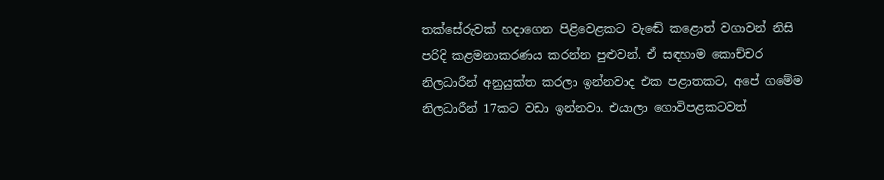තක්සේරුවක් හදාගෙන පිළිවෙළකට වැඬේ කළොත් වගාවන් නිසි පරිදි කළමනාකරණය කරන්න පුළුවන්. ඒ සඳහාම කොච්චර නිලධාරීන් අනුයුක්ත කරලා ඉන්නවාද එක පළාතකට, අපේ ගමේම නිලධාරීන් 17කට වඩා ඉන්නවා. එයාලා ගොවිපළකටවත්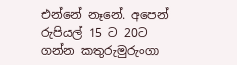එන්නේ නෑනේ. අපෙන් රුපියල් 15 ට 20ට ගන්න කතුරුමුරුංගා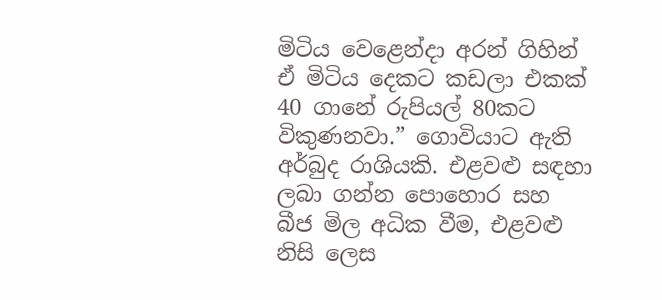මිටිය වෙළෙන්දා අරන් ගිහින් ඒ මිටිය දෙකට කඩලා එකක් 40 ගානේ රුපියල් 80කට විකුණනවා.” ගොවියාට ඇති අර්බුද රාශියකි. එළවළු සඳහා ලබා ගන්න පොහොර සහ බීජ මිල අධික වීම, එළවළු නිසි ලෙස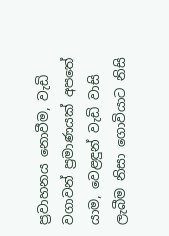ප්‍රවාහනය නොවීම, වැඩි වගාවන් ප්‍රමාණයක් අපතේ යාම, වෙළඳුන් වැඩි වාසි ලැබීම නිසා ගොවියාට නිසි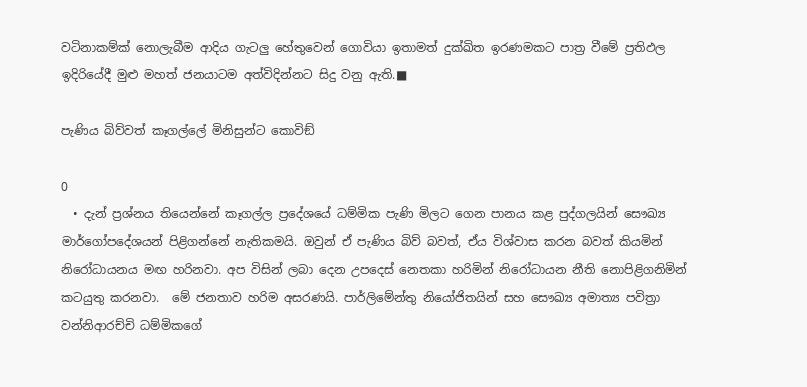වටිනාකම්ක් නොලැබීම ආදිය ගැටලු හේතුවෙන් ගොවියා ඉතාමත් දුක්ඛිත ඉරණමකට පාත්‍ර වීමේ ප්‍රතිඵල ඉදිරියේදී මුළු මහත් ජනයාටම අත්විදින්නට සිදු වනු ඇති.■

පැණිය බිව්වත් කෑගල්ලේ මිනිසුන්ට කොවිඞ්

0
  • දැන් ප්‍රශ්නය තියෙන්නේ කෑගල්ල ප්‍රදේශයේ ධම්මික පැණි මිලට ගෙන පානය කළ පුද්ගලයින් සෞඛ්‍ය මාර්ගෝපදේශයන් පිළිගන්නේ නැතිකමයි. ඔවුන් ඒ පැණිය බිව් බවත්, ඒය විශ්වාස කරන බවත් කියමින් නිරෝධායනය මඟ හරිනවා. අප විසින් ලබා දෙන උපදෙස් නෙතකා හරිමින් නිරෝධායන නීති නොපිළිගනිමින් කටයුතු කරනවා.  මේ ජනතාව හරිම අසරණයි. පාර්ලිමේන්තු නියෝජිතයින් සහ සෞඛ්‍ය අමාත්‍ය පවිත්‍රා වන්නිආරච්චි ධම්මිකගේ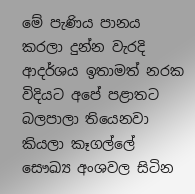මේ පැණිය පානය කරලා දුන්න වැරදි ආදර්ශය ඉතාමත් නරක විදියට අපේ පළාතට බලපාලා තියෙනවා කියලා කෑගල්ලේ සෞඛ්‍ය අංශවල සිටින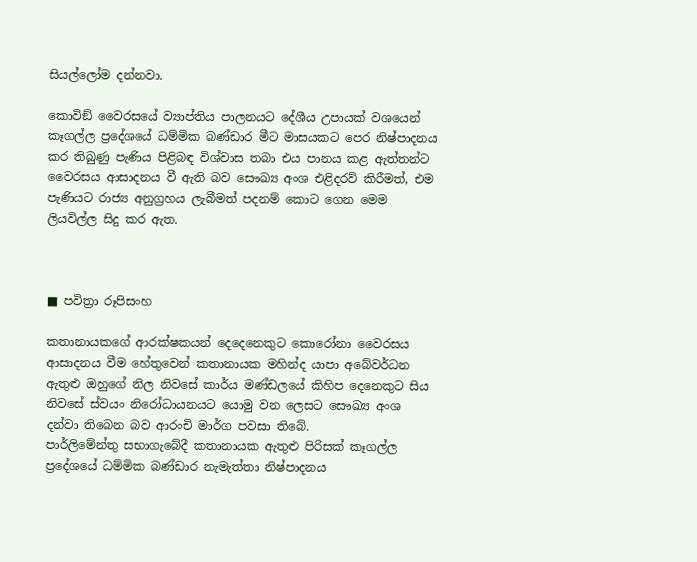සියල්ලෝම දන්නවා.

කොවිඞ් වෛරසයේ ව්‍යාප්තිය පාලනයට දේශීය උපායක් වශයෙන් කෑගල්ල ප්‍රදේශයේ ධම්මික බණ්ඩාර මීට මාසයකට පෙර නිෂ්පාදනය කර තිබුණු පැණිය පිළිබඳ විශ්වාස තබා එය පානය කළ ඇත්තන්ට වෛරසය ආසාදනය වී ඇති බව සෞඛ්‍ය අංශ එළිදරව් කිරීමත්, එම පැණියට රාජ්‍ය අනුග්‍රහය ලැබීමත් පදනම් කොට ගෙන මෙම ලියවිල්ල සිදු කර ඇත.



■ පවිත්‍රා රූපිසංහ

කතානායකගේ ආරක්ෂකයන් දෙදෙනෙකුට කොරෝනා වෛරසය ආසාදනය වීම හේතුවෙන් කතානායක මහින්ද යාපා අබේවර්ධන ඇතුළු ඔහුගේ නිල නිවසේ කාර්ය මණ්ඩලයේ කිහිප දෙනෙකුට සිය නිවසේ ස්වයං නිරෝධායනයට යොමු වන ලෙසට සෞඛ්‍ය අංශ දන්වා තිබෙන බව ආරංචි මාර්ග පවසා තිබේ.
පාර්ලිමේන්තු සභාගැබේදී කතානායක ඇතුළු පිරිසක් කෑගල්ල ප්‍රදේශයේ ධම්මික බණ්ඩාර නැමැත්තා නිෂ්පාදනය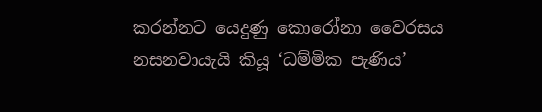කරන්නට යෙදුණු කොරෝනා වෛරසය නසනවායැයි කියූ ‘ධම්මික පැණිය’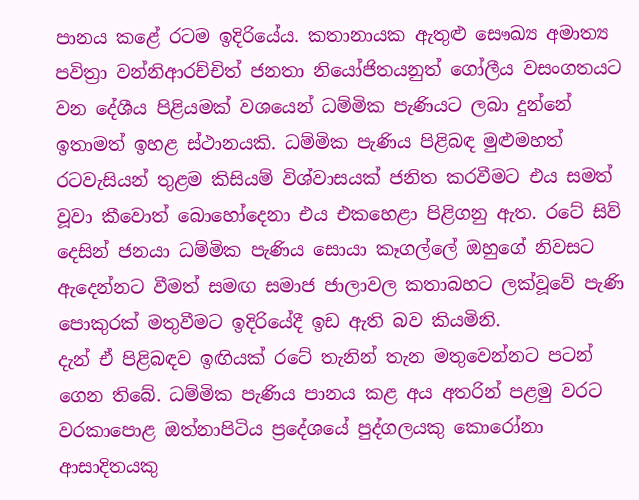පානය කළේ රටම ඉදිරියේය. කතානායක ඇතුළු සෞඛ්‍ය අමාත්‍ය පවිත්‍රා වන්නිආරච්චිත් ජනතා නියෝජිතයනුත් ගෝලීය වසංගතයට වන දේශීය පිළියමක් වශයෙන් ධම්මික පැණියට ලබා දුන්නේ ඉතාමත් ඉහළ ස්ථානයකි. ධම්මික පැණිය පිළිබඳ මුළුමහත් රටවැසියන් තුළම කිසියම් විශ්වාසයක් ජනිත කරවීමට එය සමත් වූවා කීවොත් බොහෝදෙනා එය එකහෙළා පිළිගනු ඇත. රටේ සිව් දෙසින් ජනයා ධම්මික පැණිය සොයා කෑගල්ලේ ඔහුගේ නිවසට ඇදෙන්නට වීමත් සමඟ සමාජ ජාලාවල කතාබහට ලක්වූවේ පැණි පොකුරක් මතුවීමට ඉදිරියේදී ඉඩ ඇති බව කියමිනි.
දැන් ඒ පිළිබඳව ඉඟියක් රටේ තැනින් තැන මතුවෙන්නට පටන් ගෙන තිබේ. ධම්මික පැණිය පානය කළ අය අතරින් පළමු වරට වරකාපොළ ඔත්නාපිටිය ප්‍රදේශයේ පුද්ගලයකු කොරෝනා ආසාදිතයකු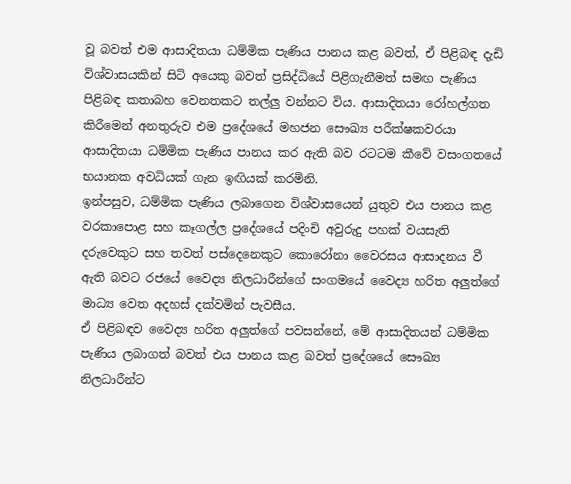වූ බවත් එම ආසාදිතයා ධම්මික පැණිය පානය කළ බවත්, ඒ පිළිබඳ දැඩි විශ්වාසයකින් සිටි අයෙකු බවත් ප්‍රසිද්ධියේ පිළිගැනීමත් සමඟ පැණිය පිළිබඳ කතාබහ වෙනතකට තල්ලු වන්නට විය. ආසාදිතයා රෝහල්ගත කිරීමෙන් අනතුරුව එම ප්‍රදේශයේ මහජන සෞඛ්‍ය පරීක්ෂකවරයා ආසාදිතයා ධම්මික පැණිය පානය කර ඇති බව රටටම කීවේ වසංගතයේ භයානක අවධියක් ගැන ඉඟියක් කරමිනි.
ඉන්පසුව, ධම්මික පැණිය ලබාගෙන විශ්වාසයෙන් යුතුව එය පානය කළ වරකාපොළ සහ කෑගල්ල ප්‍රදේශයේ පදිංචි අවුරුදු පහක් වයසැති දරුවෙකුට සහ තවත් පස්දෙනෙකුට කොරෝනා වෛරසය ආසාදනය වී ඇති බවට රජයේ වෛද්‍ය නිලධාරීන්ගේ සංගමයේ වෛද්‍ය හරිත අලුත්ගේ මාධ්‍ය වෙත අදහස් දක්වමින් පැවසීය.
ඒ පිළිබඳව වෛද්‍ය හරිත අලුත්ගේ පවසන්නේ, මේ ආසාදිතයන් ධම්මික පැණිය ලබාගත් බවත් එය පානය කළ බවත් ප්‍රදේශයේ සෞඛ්‍ය නිලධාරීන්ට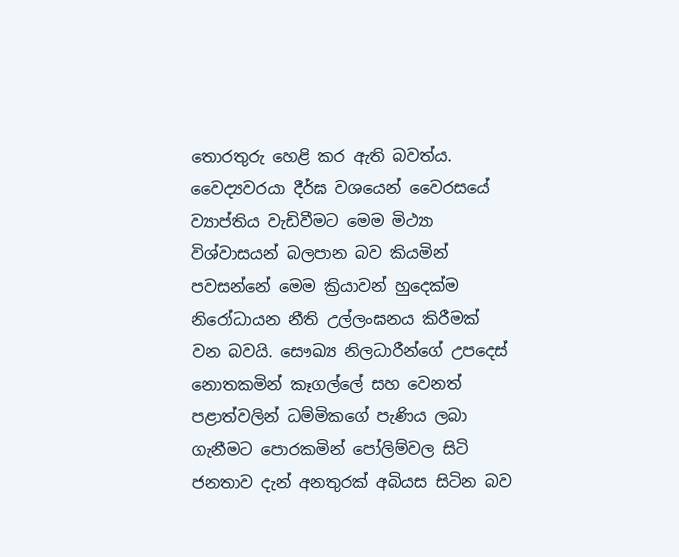තොරතුරු හෙළි කර ඇති බවත්ය. වෛද්‍යවරයා දීර්ඝ වශයෙන් වෛරසයේ ව්‍යාප්තිය වැඩිවීමට මෙම මිථ්‍යා විශ්වාසයන් බලපාන බව කියමින් පවසන්නේ මෙම ක්‍රියාවන් හුදෙක්ම නිරෝධායන නීති උල්ලංඝනය කිරීමක් වන බවයි. සෞඛ්‍ය නිලධාරීන්ගේ උපදෙස් නොතකමින් කෑගල්ලේ සහ වෙනත් පළාත්වලින් ධම්මිකගේ පැණිය ලබා ගැනීමට පොරකමින් පෝලිම්වල සිටි ජනතාව දැන් අනතුරක් අබියස සිටින බව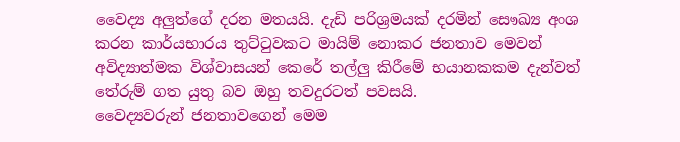වෛද්‍ය අලුත්ගේ දරන මතයයි. දැඩි පරිශ්‍රමයක් දරමින් සෞඛ්‍ය අංශ කරන කාර්යභාරය තුට්ටුවකට මායිම් නොකර ජනතාව මෙවන් අවිද්‍යාත්මක විශ්වාසයන් කෙරේ තල්ලු කිරීමේ භයානකකම දැන්වත් තේරුම් ගත යුතු බව ඔහු තවදුරටත් පවසයි.
වෛද්‍යවරුන් ජනතාවගෙන් මෙම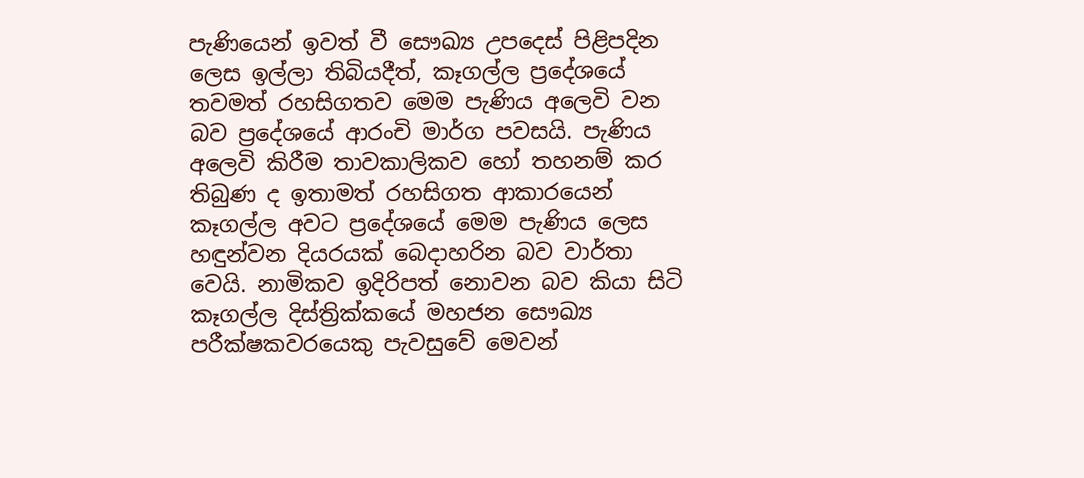පැණියෙන් ඉවත් වී සෞඛ්‍ය උපදෙස් පිළිපදින ලෙස ඉල්ලා තිබියදීත්, කෑගල්ල ප්‍රදේශයේ තවමත් රහසිගතව මෙම පැණිය අලෙවි වන බව ප්‍රදේශයේ ආරංචි මාර්ග පවසයි. පැණිය අලෙවි කිරීම තාවකාලිකව හෝ තහනම් කර තිබුණ ද ඉතාමත් රහසිගත ආකාරයෙන් කෑගල්ල අවට ප්‍රදේශයේ මෙම පැණිය ලෙස හඳුන්වන දියරයක් බෙදාහරින බව වාර්තා වෙයි. නාමිකව ඉදිරිපත් නොවන බව කියා සිටි කෑගල්ල දිස්ත්‍රික්කයේ මහජන සෞඛ්‍ය පරීක්ෂකවරයෙකු පැවසුවේ මෙවන්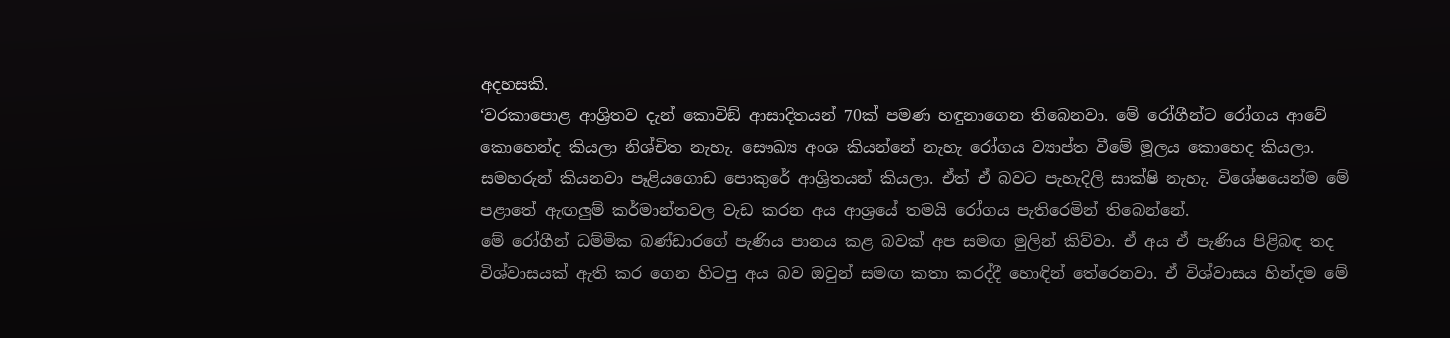අදහසකි.
‘වරකාපොළ ආශ්‍රිතව දැන් කොවිඞ් ආසාදිතයන් 70ක් පමණ හඳුනාගෙන තිබෙනවා. මේ රෝගීන්ට රෝගය ආවේ කොහෙන්ද කියලා නිශ්චිත නැහැ. සෞඛ්‍ය අංශ කියන්නේ නැහැ රෝගය ව්‍යාප්ත වීමේ මූලය කොහෙද කියලා. සමහරුන් කියනවා පෑළියගොඩ පොකුරේ ආශ්‍රිතයන් කියලා. ඒත් ඒ බවට පැහැදිලි සාක්ෂි නැහැ. විශේෂයෙන්ම මේ පළාතේ ඇඟලුම් කර්මාන්තවල වැඩ කරන අය ආශ්‍රයේ තමයි රෝගය පැතිරෙමින් තිබෙන්නේ.
මේ රෝගීන් ධම්මික බණ්ඩාරගේ පැණිය පානය කළ බවක් අප සමඟ මුලින් කිව්වා. ඒ අය ඒ පැණිය පිළිබඳ තද විශ්වාසයක් ඇති කර ගෙන හිටපු අය බව ඔවුන් සමඟ කතා කරද්දී හොඳින් තේරෙනවා. ඒ විශ්වාසය හින්දම මේ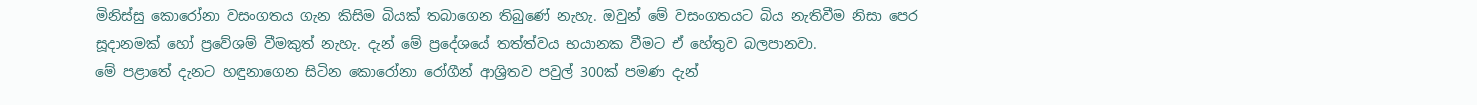මිනිස්සු කොරෝනා වසංගතය ගැන කිසිම බියක් තබාගෙන තිබුණේ නැහැ. ඔවුන් මේ වසංගතයට බිය නැතිවීම නිසා පෙර සූදානමක් හෝ ප්‍රවේශම් වීමකුත් නැහැ. දැන් මේ ප්‍රදේශයේ තත්ත්වය භයානක වීමට ඒ හේතුව බලපානවා.
මේ පළාතේ දැනට හඳුනාගෙන සිටින කොරෝනා රෝගීන් ආශ්‍රිතව පවුල් 300ක් පමණ දැන්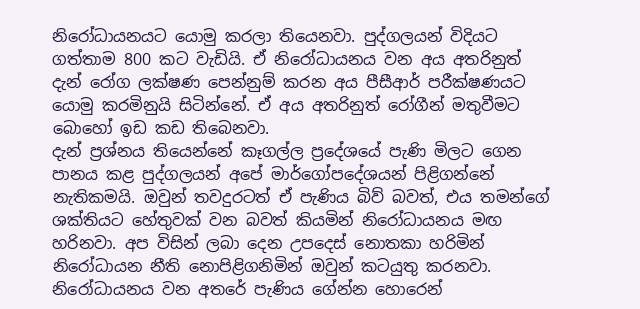නිරෝධායනයට යොමු කරලා තියෙනවා. පුද්ගලයන් විදියට ගත්තාම 800 කට වැඩියි. ඒ නිරෝධායනය වන අය අතරිනුත් දැන් රෝග ලක්ෂණ පෙන්නුම් කරන අය පීසීආර් පරීක්ෂණයට යොමු කරමිනුයි සිටින්නේ. ඒ අය අතරිනුත් රෝගීන් මතුවීමට බොහෝ ඉඩ කඩ තිබෙනවා.
දැන් ප්‍රශ්නය තියෙන්නේ කෑගල්ල ප්‍රදේශයේ පැණි මිලට ගෙන පානය කළ පුද්ගලයන් අපේ මාර්ගෝපදේශයන් පිළිගන්නේ නැතිකමයි. ඔවුන් තවදුරටත් ඒ පැණිය බිව් බවත්, එය තමන්ගේ ශක්තියට හේතුවක් වන බවත් කියමින් නිරෝධායනය මඟ හරිනවා. අප විසින් ලබා දෙන උපදෙස් නොතකා හරිමින් නිරෝධායන නීති නොපිළිගනිමින් ඔවුන් කටයුතු කරනවා. නිරෝධායනය වන අතරේ පැණිය ගේන්න හොරෙන්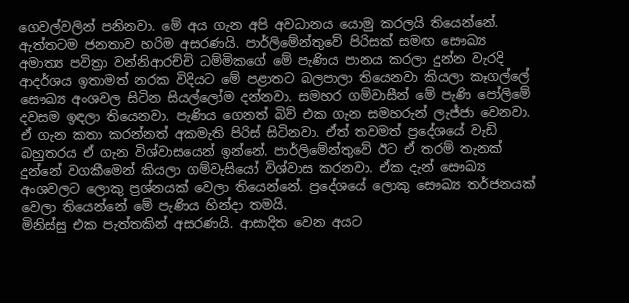ගෙවල්වලින් පනිනවා. මේ අය ගැන අපි අවධානය යොමු කරලයි තියෙන්නේ.
ඇත්තටම ජනතාව හරිම අසරණයි. පාර්ලිමේන්තුවේ පිරිසක් සමඟ සෞඛ්‍ය අමාත්‍ය පවිත්‍රා වන්නිආරච්චි ධම්මිකගේ මේ පැණිය පානය කරලා දුන්න වැරදි ආදර්ශය ඉතාමත් නරක විදියට මේ පළාතට බලපාලා තියෙනවා කියලා කෑගල්ලේ සෞඛ්‍ය අංශවල සිටින සියල්ලෝම දන්නවා. සමහර ගම්වාසීන් මේ පැණි පෝලිමේ දවසම ඉඳලා තියෙනවා. පැණිය ගෙනත් බිව් එක ගැන සමහරුන් ලැජ්ජා වෙනවා. ඒ ගැන කතා කරන්නත් අකමැති පිරිස් සිටිනවා. ඒත් තවමත් ප්‍රදේශයේ වැඩි බහුතරය ඒ ගැන විශ්වාසයෙන් ඉන්නේ. පාර්ලිමේන්තුවේ ඊට ඒ තරම් තැනක් දුන්නේ වගකීමෙන් කියලා ගම්වැසියෝ විශ්වාස කරනවා. ඒක දැන් සෞඛ්‍ය අංශවලට ලොකු ප්‍රශ්නයක් වෙලා තියෙන්නේ. ප්‍රදේශයේ ලොකු සෞඛ්‍ය තර්ජනයක් වෙලා තියෙන්නේ මේ පැණිය හින්දා තමයි.
මිනිස්සු එක පැත්තකින් අසරණයි. ආසාදිත වෙන අයට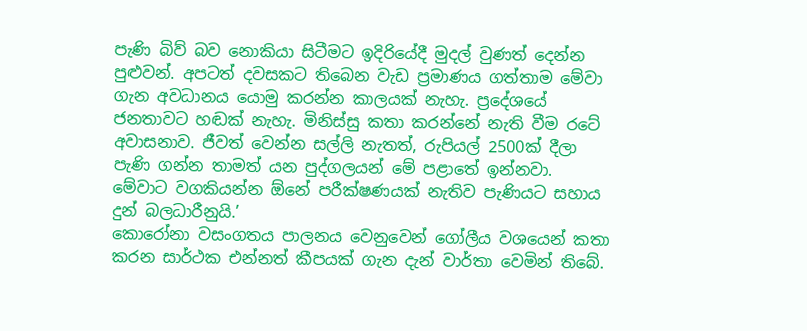පැණි බිව් බව නොකියා සිටීමට ඉදිරියේදී මුදල් වුණත් දෙන්න පුළුවන්. අපටත් දවසකට තිබෙන වැඩ ප්‍රමාණය ගත්තාම මේවා ගැන අවධානය යොමු කරන්න කාලයක් නැහැ. ප්‍රදේශයේ ජනතාවට හඬක් නැහැ. මිනිස්සු කතා කරන්නේ නැති වීම රටේ අවාසනාව. ජීවත් වෙන්න සල්ලි නැතත්, රුපියල් 2500ක් දීලා පැණි ගන්න තාමත් යන පුද්ගලයන් මේ පළාතේ ඉන්නවා. මේවාට වගකියන්න ඕනේ පරීක්ෂණයක් නැතිව පැණියට සහාය දුන් බලධාරීනුයි.’
කොරෝනා වසංගතය පාලනය වෙනුවෙන් ගෝලීය වශයෙන් කතා කරන සාර්ථක එන්නත් කීපයක් ගැන දැන් වාර්තා වෙමින් තිබේ.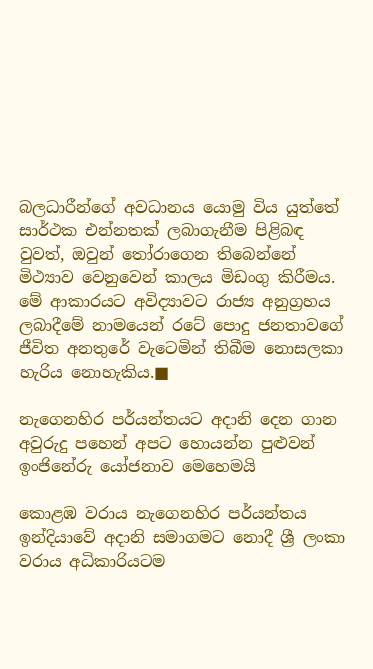බලධාරීන්ගේ අවධානය යොමු විය යුත්තේ සාර්ථක එන්නතක් ලබාගැනීම පිළිබඳ වුවත්, ඔවුන් තෝරාගෙන තිබෙන්නේ මිථ්‍යාව වෙනුවෙන් කාලය මිඩංගු කිරීමය. මේ ආකාරයට අවිද්‍යාවට රාජ්‍ය අනුග්‍රහය ලබාදීමේ නාමයෙන් රටේ පොදු ජනතාවගේ ජීවිත අනතුරේ වැටෙමින් තිබීම නොසලකා හැරිය නොහැකිය.■

නැගෙනහිර පර්යන්තයට අදානි දෙන ගාන අවුරුදු පහෙන් අපට හොයන්න පුළුවන් ඉංජිනේරු යෝජනාව මෙහෙමයි

කොළඹ වරාය නැගෙනහිර පර්යන්තය ඉන්දියාවේ අදානි සමාගමට නොදී ශ්‍රී ලංකා වරාය අධිකාරියටම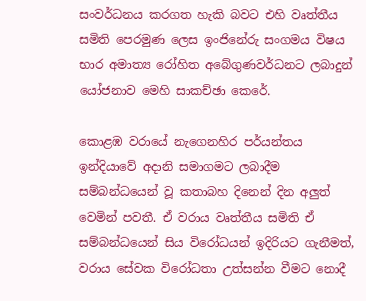සංවර්ධනය කරගත හැකි බවට එහි වෘත්තීය සමිති පෙරමුණ ලෙස ඉංජිනේරු සංගමය විෂය භාර අමාත්‍ය රෝහිත අබේගුණවර්ධනට ලබාදුන් යෝජනාව මෙහි සාකච්ඡා කෙරේ.

කොළඹ වරායේ නැගෙනහිර පර්යන්තය ඉන්දියාවේ අදානි සමාගමට ලබාදීම සම්බන්ධයෙන් වූ කතාබහ දිනෙන් දින අලුත් වෙමින් පවතී. ඒ වරාය වෘත්තීය සමිති ඒ සම්බන්ධයෙන් සිය විරෝධයන් ඉදිරියට ගැනීමත්, වරාය සේවක විරෝධතා උත්සන්න වීමට නොදී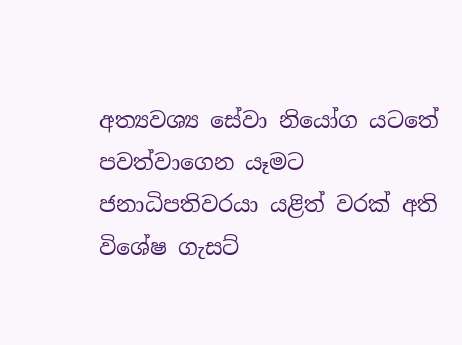අත්‍යවශ්‍ය සේවා නියෝග යටතේ පවත්වාගෙන යෑමට ජනාධිපතිවරයා යළිත් වරක් අති විශේෂ ගැසට්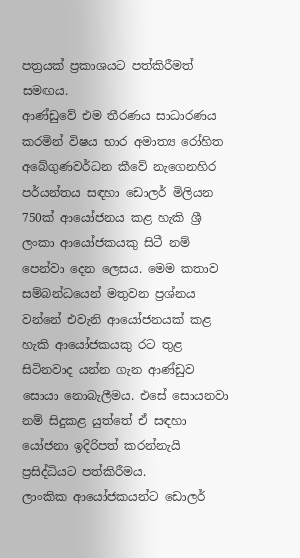පත්‍රයක් ප්‍රකාශයට පත්කිරීමත් සමඟය.
ආණ්ඩුවේ එම තීරණය සාධාරණය කරමින් විෂය භාර අමාත්‍ය රෝහිත අබේගුණවර්ධන කීවේ නැගෙනහිර පර්යන්තය සඳහා ඩොලර් මිලියන 750ක් ආයෝජනය කළ හැකි ශ්‍රී ලංකා ආයෝජකයකු සිටී නම් පෙන්වා දෙන ලෙසය. මෙම කතාව සම්බන්ධයෙන් මතුවන ප්‍රශ්නය වන්නේ එවැනි ආයෝජනයක් කළ හැකි ආයෝජකයකු රට තුළ සිටිනවාද යන්න ගැන ආණ්ඩුව සොයා නොබැලීමය. එසේ සොයනවා නම් සිදුකළ යුත්තේ ඒ සඳහා යෝජනා ඉදිරිපත් කරන්නැයි ප්‍රසිද්ධියට පත්කිරීමය.
ලාංකික ආයෝජකයන්ට ඩොලර්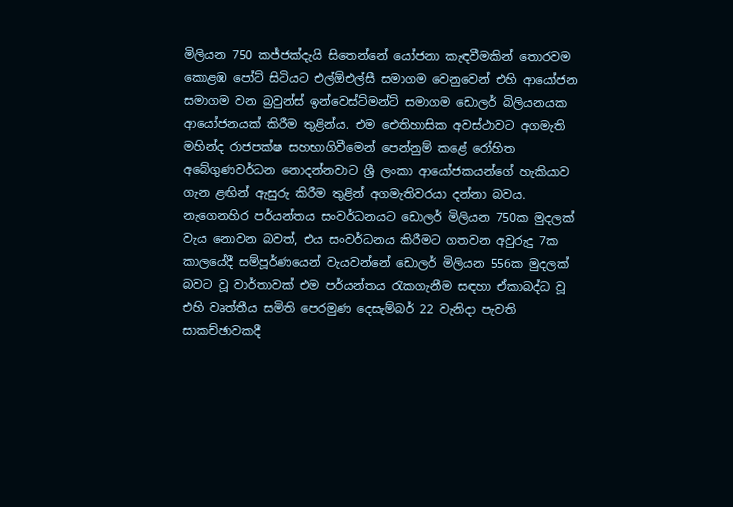මිලියන 750 කජ්ජක්දැයි සිතෙන්නේ යෝජනා කැඳවීමකින් තොරවම කොළඹ පෝට් සිටියට එල්ඕඑල්සී සමාගම වෙනුවෙන් එහි ආයෝජන සමාගම වන බ්‍රවුන්ස් ඉන්වෙස්ට්මන්ට් සමාගම ඩොලර් බිලියනයක ආයෝජනයක් කිරීම තුළින්ය. එම ඓතිහාසික අවස්ථාවට අගමැති මහින්ද රාජපක්ෂ සහභාගිවීමෙන් පෙන්නුම් කළේ රෝහිත අබේගුණවර්ධන නොදන්නවාට ශ්‍රී ලංකා ආයෝජකයන්ගේ හැකියාව ගැන ළඟින් ඇසුරු කිරීම තුළින් අගමැතිවරයා දන්නා බවය.
නැගෙනහිර පර්යන්තය සංවර්ධනයට ඩොලර් මිලියන 750ක මුදලක් වැය නොවන බවත්, එය සංවර්ධනය කිරීමට ගතවන අවුරුදු 7ක කාලයේදී සම්පූර්ණයෙන් වැයවන්නේ ඩොලර් මිලියන 556ක මුදලක් බවට වූ වාර්තාවක් එම පර්යන්තය රැකගැනීම සඳහා ඒකාබද්ධ වූ එහි වෘත්තීය සමිති පෙරමුණ දෙසැම්බර් 22 වැනිදා පැවති සාකච්ඡාවකදී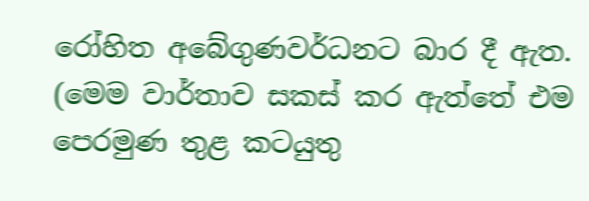රෝහිත අබේගුණවර්ධනට බාර දී ඇත. (මෙම වාර්තාව සකස් කර ඇත්තේ එම පෙරමුණ තුළ කටයුතු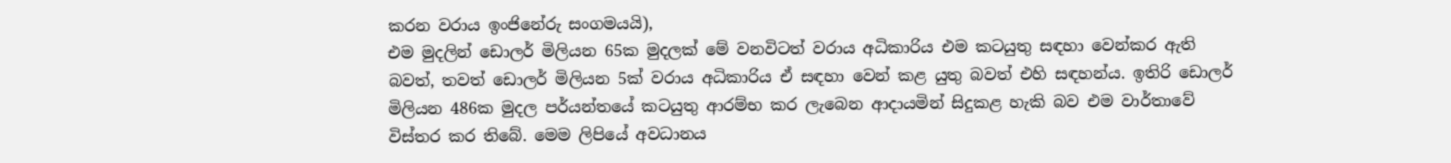කරන වරාය ඉංජිනේරු සංගමයයි),
එම මුදලින් ඩොලර් මිලියන 65ක මුදලක් මේ වනවිටත් වරාය අධිකාරිය එම කටයුතු සඳහා වෙන්කර ඇති බවත්, තවත් ඩොලර් මිලියන 5ක් වරාය අධිකාරිය ඒ සඳහා වෙන් කළ යුතු බවත් එහි සඳහන්ය. ඉතිරි ඩොලර් මිලියන 486ක මුදල පර්යන්තයේ කටයුතු ආරම්භ කර ලැබෙන ආදායමින් සිදුකළ හැකි බව එම වාර්තාවේ විස්තර කර තිබේ. මෙම ලිපියේ අවධානය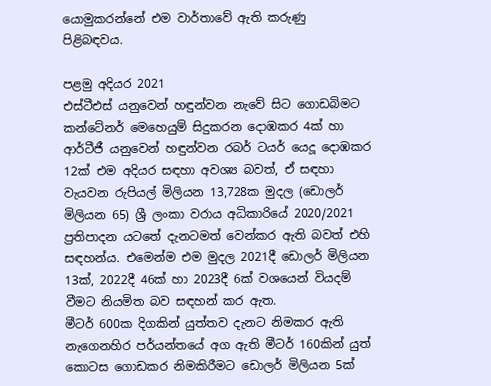යොමුකරන්නේ එම වාර්තාවේ ඇති කරුණු පිළිබඳවය.

පළමු අදියර 2021
එස්ටීඑස් යනුවෙන් හඳුන්වන නැවේ සිට ගොඩබිමට කන්ටේනර් මෙහෙයුම් සිදුකරන දොඹකර 4ක් හා ආර්ටීජී යනුවෙන් හඳුන්වන රබර් ටයර් යෙදූ දොඹකර 12ක් එම අදියර සඳහා අවශ්‍ය බවත්, ඒ සඳහා වැයවන රුපියල් මිලියන 13,728ක මුදල (ඩොලර් මිලියන 65) ශ්‍රී ලංකා වරාය අධිකාරියේ 2020/2021 ප්‍රතිපාදන යටතේ දැනටමත් වෙන්කර ඇති බවත් එහි සඳහන්ය. එමෙන්ම එම මුදල 2021දී ඩොලර් මිලියන 13ක්, 2022දී 46ක් හා 2023දී 6ක් වශයෙන් වියදම් වීමට නියමිත බව සඳහන් කර ඇත.
මීටර් 600ක දිගකින් යුත්තව දැනට නිමකර ඇති නැගෙනහිර පර්යන්තයේ අග ඇති මීටර් 160කින් යුත් කොටස ගොඩකර නිමකිරීමට ඩොලර් මිලියන 5ක්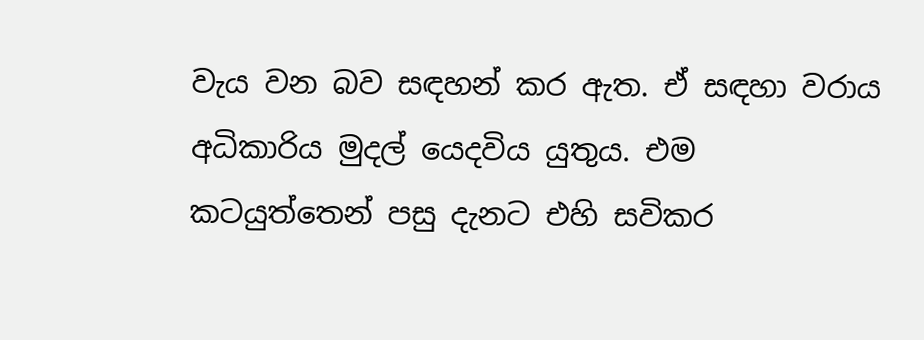වැය වන බව සඳහන් කර ඇත. ඒ සඳහා වරාය අධිකාරිය මුදල් යෙදවිය යුතුය. එම කටයුත්තෙන් පසු දැනට එහි සවිකර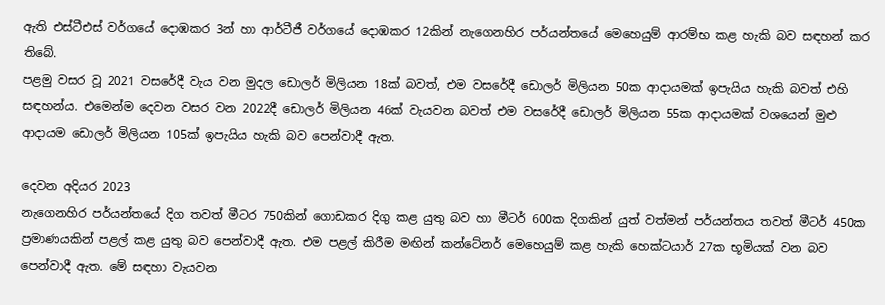ඇති එස්ටීඑස් වර්ගයේ දොඹකර 3න් හා ආර්ටීජී වර්ගයේ දොඹකර 12කින් නැගෙනහිර පර්යන්තයේ මෙහෙයුම් ආරම්භ කළ හැකි බව සඳහන් කර තිබේ.
පළමු වසර වූ 2021 වසරේදී වැය වන මුදල ඩොලර් මිලියන 18ක් බවත්, එම වසරේදී ඩොලර් මිලියන 50ක ආදායමක් ඉපැයිය හැකි බවත් එහි සඳහන්ය. එමෙන්ම දෙවන වසර වන 2022දී ඩොලර් මිලියන 46ක් වැයවන බවත් එම වසරේදී ඩොලර් මිලියන 55ක ආදායමක් වශයෙන් මුළු ආදායම ඩොලර් මිලියන 105ක් ඉපැයිය හැකි බව පෙන්වාදී ඇත.

දෙවන අදියර 2023
නැගෙනහිර පර්යන්තයේ දිග තවත් මීටර 750කින් ගොඩකර දිගු කළ යුතු බව හා මීටර් 600ක දිගකින් යුත් වත්මන් පර්යන්තය තවත් මීටර් 450ක ප්‍රමාණයකින් පළල් කළ යුතු බව පෙන්වාදී ඇත. එම පළල් කිරීම මඟින් කන්ටේනර් මෙහෙයුම් කළ හැකි හෙක්ටයාර් 27ක භූමියක් වන බව පෙන්වාදී ඇත. මේ සඳහා වැයවන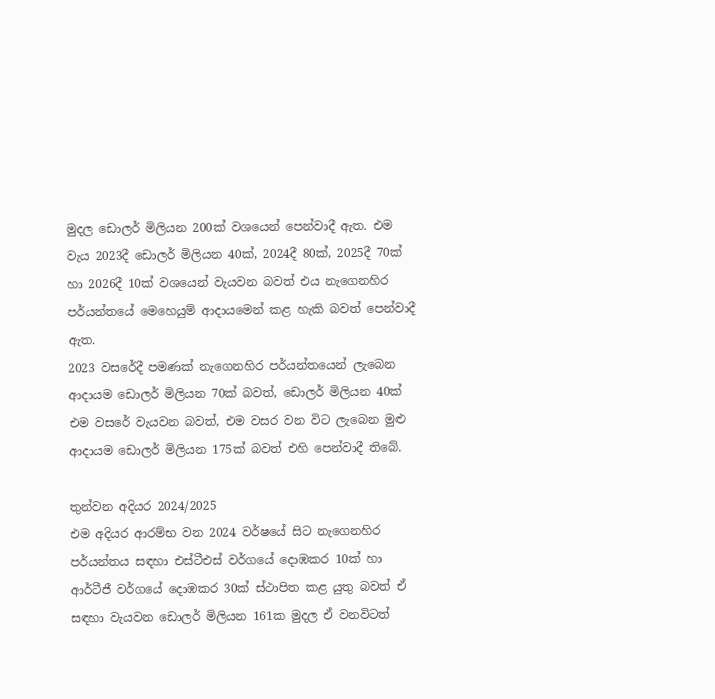මුදල ඩොලර් මිලියන 200ක් වශයෙන් පෙන්වාදී ඇත. එම වැය 2023දී ඩොලර් මිලියන 40ක්, 2024දී 80ක්, 2025දී 70ක් හා 2026දී 10ක් වශයෙන් වැයවන බවත් එය නැගෙනහිර පර්යන්තයේ මෙහෙයුම් ආදායමෙන් කළ හැකි බවත් පෙන්වාදී ඇත.
2023 වසරේදී පමණක් නැගෙනහිර පර්යන්තයෙන් ලැබෙන ආදායම ඩොලර් මිලියන 70ක් බවත්, ඩොලර් මිලියන 40ක් එම වසරේ වැයවන බවත්, එම වසර වන විට ලැබෙන මුළු ආදායම ඩොලර් මිලියන 175ක් බවත් එහි පෙන්වාදී තිබේ.

තුන්වන අදියර 2024/2025
එම අදියර ආරම්භ වන 2024 වර්ෂයේ සිට නැගෙනහිර පර්යන්තය සඳහා එස්ටීඑස් වර්ගයේ දොඹකර 10ක් හා ආර්ටීජී වර්ගයේ දොඹකර 30ක් ස්ථාපිත කළ යුතු බවත් ඒ සඳහා වැයවන ඩොලර් මිලියන 161ක මුදල ඒ වනවිටත්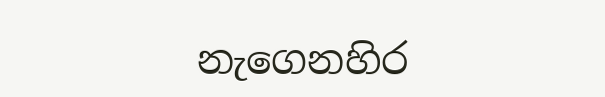නැගෙනහිර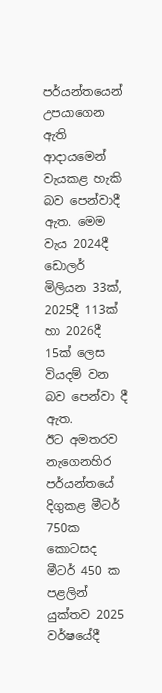පර්යන්තයෙන් උපයාගෙන ඇති ආදායමෙන් වැයකළ හැකි බව පෙන්වාදී ඇත. මෙම වැය 2024දී ඩොලර් මිලියන 33ක්, 2025දී 113ක් හා 2026දී 15ක් ලෙස වියදම් වන බව පෙන්වා දී ඇත.
ඊට අමතරව නැගෙනහිර පර්යන්තයේ දිගුකළ මීටර් 750ක කොටසද මීටර් 450 ක පළලින් යුක්තව 2025 වර්ෂයේදී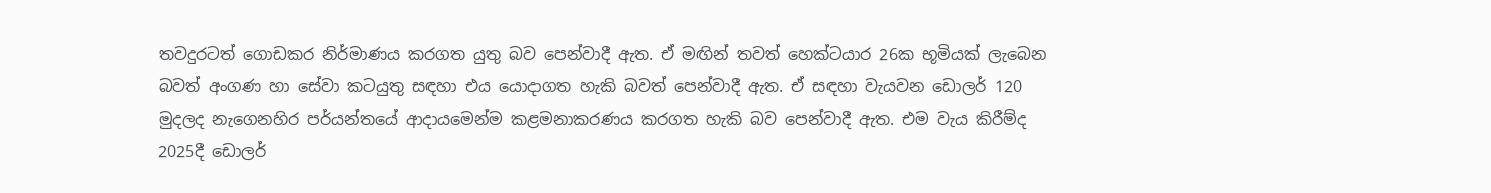තවදුරටත් ගොඩකර නිර්මාණය කරගත යුතු බව පෙන්වාදී ඇත. ඒ මඟින් තවත් හෙක්ටයාර 26ක භූමියක් ලැබෙන බවත් අංගණ හා සේවා කටයුතු සඳහා එය යොදාගත හැකි බවත් පෙන්වාදී ඇත. ඒ සඳහා වැයවන ඩොලර් 120 මුදලද නැගෙනහිර පර්යන්තයේ ආදායමෙන්ම කළමනාකරණය කරගත හැකි බව පෙන්වාදී ඇත. එම වැය කිරීම්ද 2025දී ඩොලර්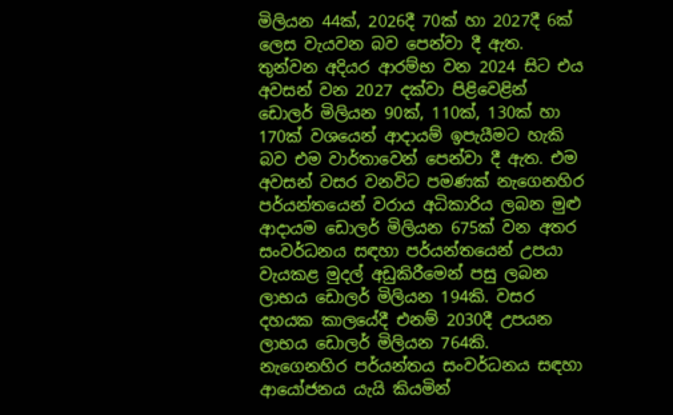මිලියන 44ක්, 2026දී 70ක් හා 2027දී 6ක් ලෙස වැයවන බව පෙන්වා දී ඇත.
තුන්වන අදියර ආරම්භ වන 2024 සිට එය අවසන් වන 2027 දක්වා පිළිවෙළින් ඩොලර් මිලියන 90ක්, 110ක්, 130ක් හා 170ක් වශයෙන් ආදායම් ඉපැයීමට හැකි බව එම වාර්තාවෙන් පෙන්වා දී ඇත. එම අවසන් වසර වනවිට පමණක් නැගෙනහිර පර්යන්තයෙන් වරාය අධිකාරිය ලබන මුළු ආදායම ඩොලර් මිලියන 675ක් වන අතර සංවර්ධනය සඳහා පර්යන්තයෙන් උපයා වැයකළ මුදල් අඩුකිරීමෙන් පසු ලබන ලාභය ඩොලර් මිලියන 194කි. වසර දහයක කාලයේදී එනම් 2030දී උපයන ලාභය ඩොලර් මිලියන 764කි.
නැගෙනහිර පර්යන්තය සංවර්ධනය සඳහා ආයෝජනය යැයි කියමින්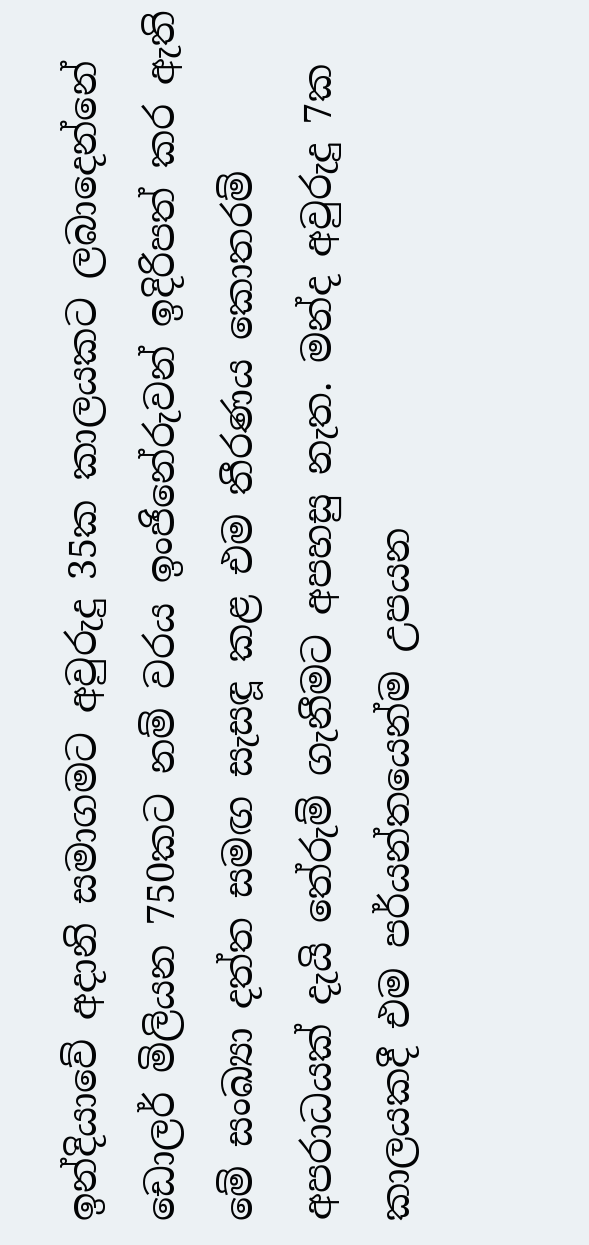ඉන්දියාවේ අදානි සමාගමට අවුරුදු 35ක කාලයකට ලබාදෙන්නේ ඩොලර් මිලියන 750කට නම් වරය ඉංජිනේරුවන් ඉදිරිපත් කර ඇති මේ සංඛ්‍යා දත්ත සමඟ සැසඳූ කළ එම තීරණය කොතරම් අපරාධයක් දැයි තේරුම් ගැනීමට අපහසු නැත. මන්ද අවුරුදු 7ක කාලයකදී එම පර්යන්තයෙන්ම උපයන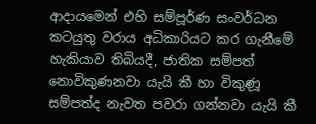ආදායමෙන් එහි සම්පූර්ණ සංවර්ධන කටයුතු වරාය අධිකාරියට කර ගැනීමේ හැකියාව තිබියදී, ජාතික සම්පත් නොවිකුණනවා යැයි කී හා විකුණූ සම්පත්ද නැවත පවරා ගන්නවා යැයි කී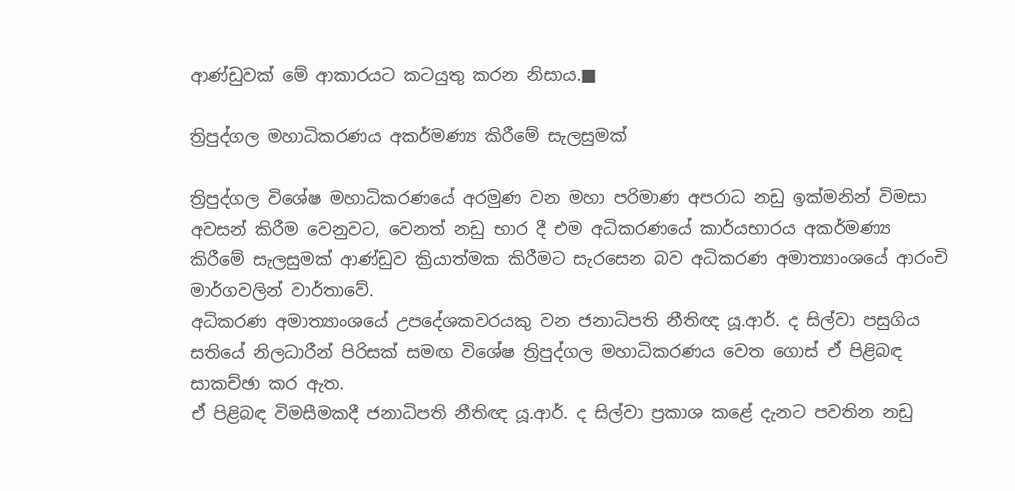ආණ්ඩුවක් මේ ආකාරයට කටයුතු කරන නිසාය.■

ත්‍රිපුද්ගල මහාධිකරණය අකර්මණ්‍ය කිරීමේ සැලසුමක්

ත්‍රිපුද්ගල විශේෂ මහාධිකරණයේ අරමුණ වන මහා පරිමාණ අපරාධ නඩු ඉක්මනින් විමසා අවසන් කිරීම වෙනුවට, වෙනත් නඩු භාර දී එම අධිකරණයේ කාර්යභාරය අකර්මණ්‍ය කිරීමේ සැලසුමක් ආණ්ඩුව ක්‍රියාත්මක කිරීමට සැරසෙන බව අධිකරණ අමාත්‍යාංශයේ ආරංචි මාර්ගවලින් වාර්තාවේ.
අධිකරණ අමාත්‍යාංශයේ උපදේශකවරයකු වන ජනාධිපති නීතිඥ යූ.ආර්. ද සිල්වා පසුගිය සතියේ නිලධාරීන් පිරිසක් සමඟ විශේෂ ත්‍රිපුද්ගල මහාධිකරණය වෙත ගොස් ඒ පිළිබඳ සාකච්ඡා කර ඇත.
ඒ පිළිබඳ විමසීමකදී ජනාධිපති නීතිඥ යූ.ආර්. ද සිල්වා ප්‍රකාශ කළේ දැනට පවතින නඩු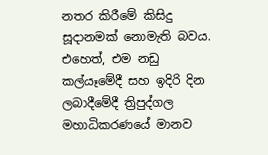නතර කිරීමේ කිසිදු සූදානමක් නොමැති බවය. එහෙත්, එම නඩු කල්යෑමේදී සහ ඉදිරි දින ලබාදීමේදී ත්‍රිපුද්ගල මහාධිකරණයේ මානව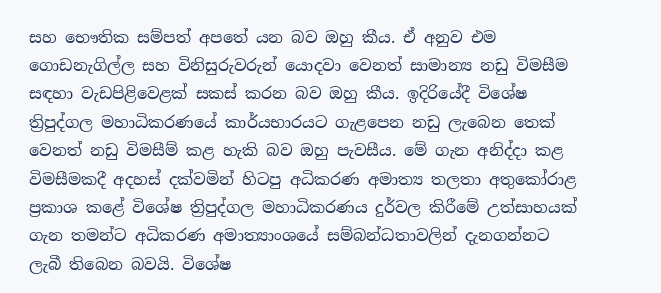සහ භෞතික සම්පත් අපතේ යන බව ඔහු කීය. ඒ අනුව එම ගොඩනැගිල්ල සහ විනිසුරුවරුන් යොදවා වෙනත් සාමාන්‍ය නඩු විමසීම සඳහා වැඩපිළිවෙළක් සකස් කරන බව ඔහු කීය. ඉදිරියේදී විශේෂ ත්‍රිපුද්ගල මහාධිකරණයේ කාර්යභාරයට ගැළපෙන නඩු ලැබෙන තෙක් වෙනත් නඩු විමසීම් කළ හැකි බව ඔහු පැවසීය. මේ ගැන අනිද්දා කළ විමසීමකදී අදහස් දක්වමින් හිටපු අධිකරණ අමාත්‍ය තලතා අතුකෝරාළ ප්‍රකාශ කළේ විශේෂ ත්‍රිපුද්ගල මහාධිකරණය දුර්වල කිරීමේ උත්සාහයක් ගැන තමන්ට අධිකරණ අමාත්‍යාංශයේ සම්බන්ධතාවලින් දැනගන්නට ලැබී තිබෙන බවයි. විශේෂ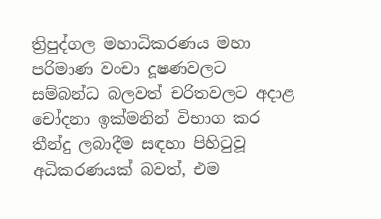ත්‍රිපුද්ගල මහාධිකරණය මහා පරිමාණ වංචා දූෂණවලට සම්බන්ධ බලවත් චරිතවලට අදාළ චෝදනා ඉක්මනින් විභාග කර තීන්දු ලබාදීම සඳහා පිහිටුවූ අධිකරණයක් බවත්, එම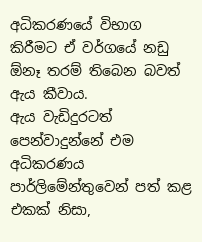අධිකරණයේ විභාග කිරීමට ඒ වර්ගයේ නඩු ඕනෑ තරම් තිබෙන බවත් ඇය කීවාය.
ඇය වැඩිදුරටත් පෙන්වාදුන්නේ එම අධිකරණය පාර්ලිමේන්තුවෙන් පත් කළ එකක් නිසා,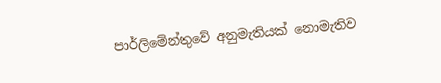පාර්ලිමේන්තුවේ අනුමැතියක් නොමැතිව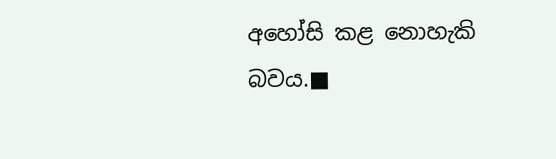අහෝසි කළ නොහැකි බවය.■